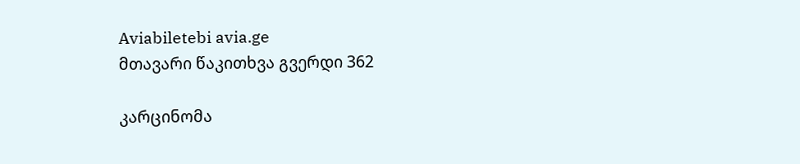Aviabiletebi avia.ge
მთავარი წაკითხვა გვერდი 362

კარცინომა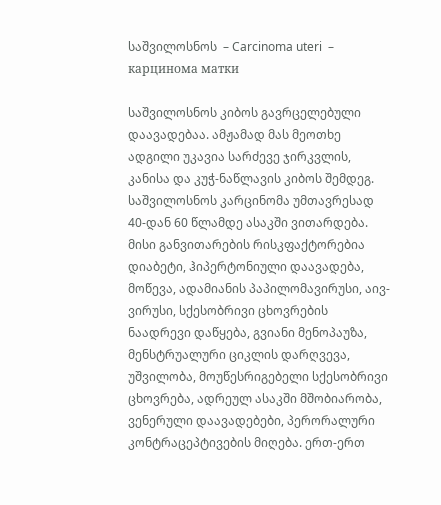საშვილოსნოს  – Carcinoma uteri  – карцинома матки

საშვილოსნოს კიბოს გავრცელებული დაავადებაა. ამჟამად მას მეოთხე ადგილი უკავია სარძევე ჯირკვლის, კანისა და კუჭ-ნაწლავის კიბოს შემდეგ. საშვილოსნოს კარცინომა უმთავრესად 40-დან 60 წლამდე ასაკში ვითარდება. მისი განვითარების რისკფაქტორებია დიაბეტი, ჰიპერტონიული დაავადება, მოწევა, ადამიანის პაპილომავირუსი, აივ-ვირუსი, სქესობრივი ცხოვრების ნაადრევი დაწყება, გვიანი მენოპაუზა, მენსტრუალური ციკლის დარღვევა, უშვილობა, მოუწესრიგებელი სქესობრივი ცხოვრება, ადრეულ ასაკში მშობიარობა, ვენერული დაავადებები, პერორალური კონტრაცეპტივების მიღება. ერთ-ერთ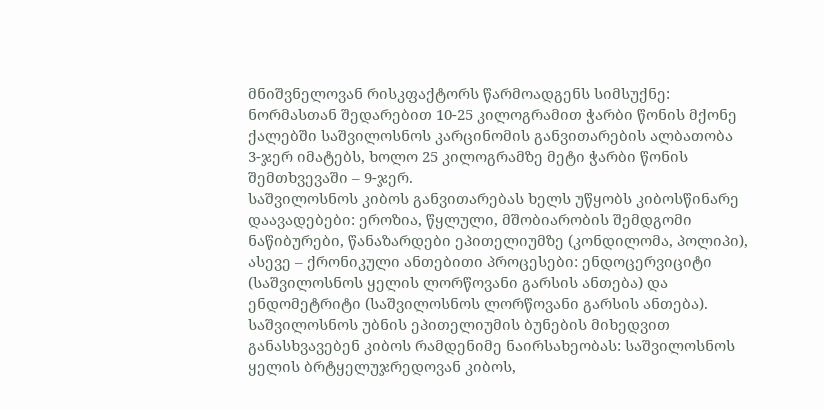მნიშვნელოვან რისკფაქტორს წარმოადგენს სიმსუქნე: ნორმასთან შედარებით 10-25 კილოგრამით ჭარბი წონის მქონე ქალებში საშვილოსნოს კარცინომის განვითარების ალბათობა 3-ჯერ იმატებს, ხოლო 25 კილოგრამზე მეტი ჭარბი წონის შემთხვევაში – 9-ჯერ.
საშვილოსნოს კიბოს განვითარებას ხელს უწყობს კიბოსწინარე დაავადებები: ეროზია, წყლული, მშობიარობის შემდგომი ნაწიბურები, წანაზარდები ეპითელიუმზე (კონდილომა, პოლიპი),  ასევე – ქრონიკული ანთებითი პროცესები: ენდოცერვიციტი (საშვილოსნოს ყელის ლორწოვანი გარსის ანთება) და ენდომეტრიტი (საშვილოსნოს ლორწოვანი გარსის ანთება).
საშვილოსნოს უბნის ეპითელიუმის ბუნების მიხედვით განასხვავებენ კიბოს რამდენიმე ნაირსახეობას: საშვილოსნოს ყელის ბრტყელუჯრედოვან კიბოს,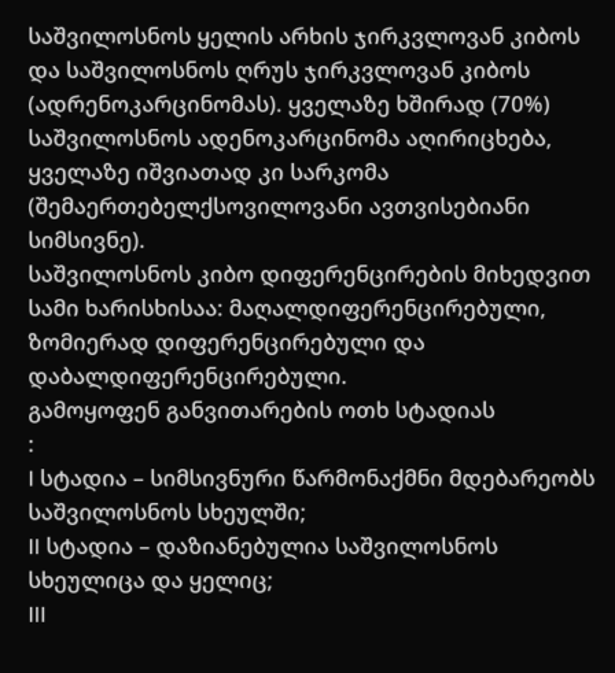საშვილოსნოს ყელის არხის ჯირკვლოვან კიბოს და საშვილოსნოს ღრუს ჯირკვლოვან კიბოს (ადრენოკარცინომას). ყველაზე ხშირად (70%) საშვილოსნოს ადენოკარცინომა აღირიცხება, ყველაზე იშვიათად კი სარკომა (შემაერთებელქსოვილოვანი ავთვისებიანი სიმსივნე).
საშვილოსნოს კიბო დიფერენცირების მიხედვით სამი ხარისხისაა: მაღალდიფერენცირებული, ზომიერად დიფერენცირებული და დაბალდიფერენცირებული.
გამოყოფენ განვითარების ოთხ სტადიას
:
I სტადია – სიმსივნური წარმონაქმნი მდებარეობს საშვილოსნოს სხეულში;
II სტადია – დაზიანებულია საშვილოსნოს სხეულიცა და ყელიც;
III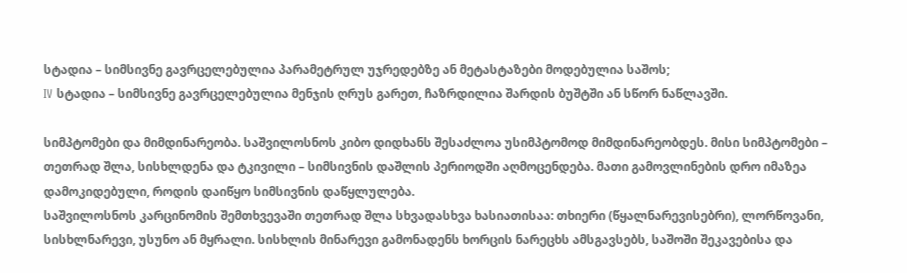სტადია – სიმსივნე გავრცელებულია პარამეტრულ უჯრედებზე ან მეტასტაზები მოდებულია საშოს;
IV სტადია – სიმსივნე გავრცელებულია მენჯის ღრუს გარეთ, ჩაზრდილია შარდის ბუშტში ან სწორ ნაწლავში.

სიმპტომები და მიმდინარეობა. საშვილოსნოს კიბო დიდხანს შესაძლოა უსიმპტომოდ მიმდინარეობდეს. მისი სიმპტომები – თეთრად შლა, სისხლდენა და ტკივილი – სიმსივნის დაშლის პერიოდში აღმოცენდება. მათი გამოვლინების დრო იმაზეა დამოკიდებული, როდის დაიწყო სიმსივნის დაწყლულება.
საშვილოსნოს კარცინომის შემთხვევაში თეთრად შლა სხვადასხვა ხასიათისაა: თხიერი (წყალნარევისებრი), ლორწოვანი, სისხლნარევი, უსუნო ან მყრალი. სისხლის მინარევი გამონადენს ხორცის ნარეცხს ამსგავსებს, საშოში შეკავებისა და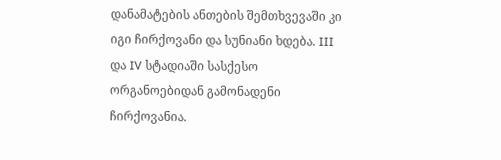დანამატების ანთების შემთხვევაში კი იგი ჩირქოვანი და სუნიანი ხდება. III და IV სტადიაში სასქესო ორგანოებიდან გამონადენი ჩირქოვანია.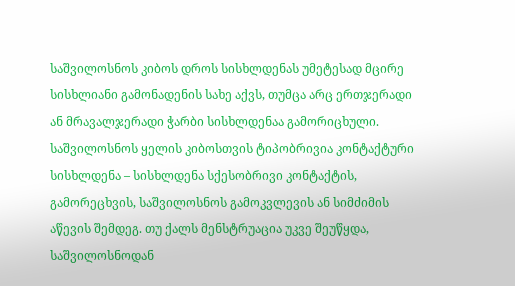საშვილოსნოს კიბოს დროს სისხლდენას უმეტესად მცირე სისხლიანი გამონადენის სახე აქვს, თუმცა არც ერთჯერადი ან მრავალჯერადი ჭარბი სისხლდენაა გამორიცხული. საშვილოსნოს ყელის კიბოსთვის ტიპობრივია კონტაქტური სისხლდენა – სისხლდენა სქესობრივი კონტაქტის, გამორეცხვის, საშვილოსნოს გამოკვლევის ან სიმძიმის აწევის შემდეგ. თუ ქალს მენსტრუაცია უკვე შეუწყდა, საშვილოსნოდან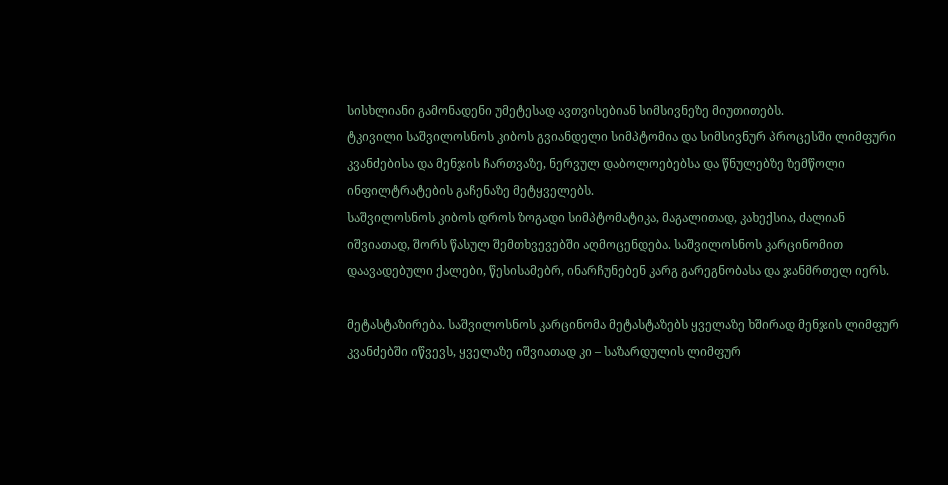სისხლიანი გამონადენი უმეტესად ავთვისებიან სიმსივნეზე მიუთითებს.
ტკივილი საშვილოსნოს კიბოს გვიანდელი სიმპტომია და სიმსივნურ პროცესში ლიმფური კვანძებისა და მენჯის ჩართვაზე, ნერვულ დაბოლოებებსა და წნულებზე ზემწოლი ინფილტრატების გაჩენაზე მეტყველებს.
საშვილოსნოს კიბოს დროს ზოგადი სიმპტომატიკა, მაგალითად, კახექსია, ძალიან იშვიათად, შორს წასულ შემთხვევებში აღმოცენდება. საშვილოსნოს კარცინომით დაავადებული ქალები, წესისამებრ, ინარჩუნებენ კარგ გარეგნობასა და ჯანმრთელ იერს.

მეტასტაზირება. საშვილოსნოს კარცინომა მეტასტაზებს ყველაზე ხშირად მენჯის ლიმფურ კვანძებში იწვევს, ყველაზე იშვიათად კი – საზარდულის ლიმფურ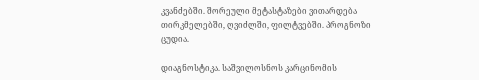კვანძებში. შორეული მეტასტაზები ვითარდება თირკმელებში, ღვიძლში, ფილტვებში. პროგნოზი ცუდია.

დიაგნოსტიკა. საშვილოსნოს კარცინომის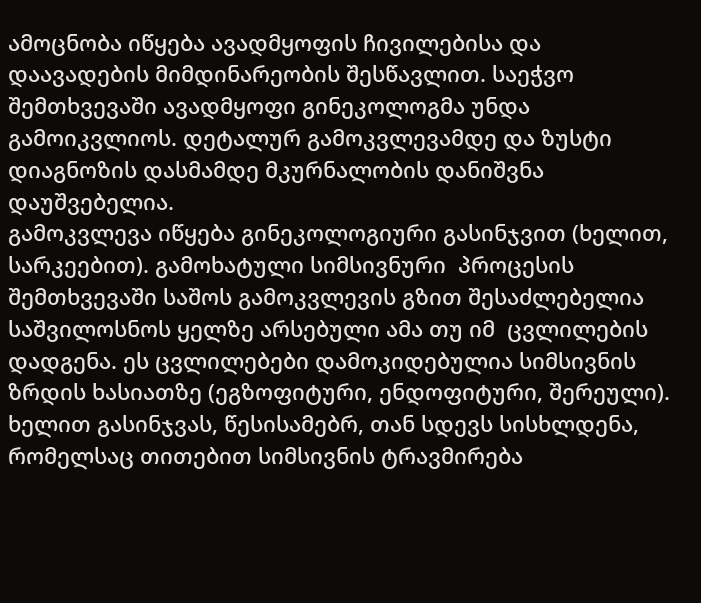ამოცნობა იწყება ავადმყოფის ჩივილებისა და დაავადების მიმდინარეობის შესწავლით. საეჭვო შემთხვევაში ავადმყოფი გინეკოლოგმა უნდა გამოიკვლიოს. დეტალურ გამოკვლევამდე და ზუსტი დიაგნოზის დასმამდე მკურნალობის დანიშვნა დაუშვებელია.
გამოკვლევა იწყება გინეკოლოგიური გასინჯვით (ხელით, სარკეებით). გამოხატული სიმსივნური  პროცესის შემთხვევაში საშოს გამოკვლევის გზით შესაძლებელია საშვილოსნოს ყელზე არსებული ამა თუ იმ  ცვლილების  დადგენა. ეს ცვლილებები დამოკიდებულია სიმსივნის ზრდის ხასიათზე (ეგზოფიტური, ენდოფიტური, შერეული). ხელით გასინჯვას, წესისამებრ, თან სდევს სისხლდენა, რომელსაც თითებით სიმსივნის ტრავმირება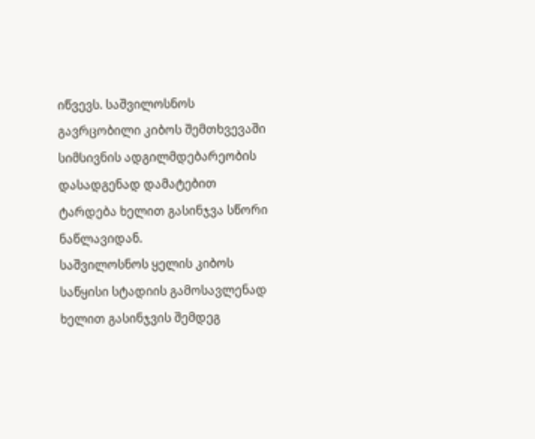იწვევს. საშვილოსნოს გავრცობილი კიბოს შემთხვევაში სიმსივნის ადგილმდებარეობის დასადგენად დამატებით ტარდება ხელით გასინჯვა სწორი ნაწლავიდან.
საშვილოსნოს ყელის კიბოს საწყისი სტადიის გამოსავლენად ხელით გასინჯვის შემდეგ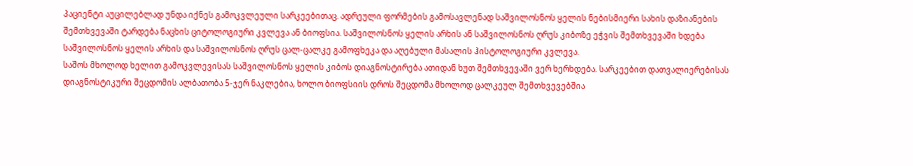პაციენტი აუცილებლად უნდა იქნეს გამოკვლეული სარკეებითაც. ადრეული ფორმების გამოსავლენად საშვილოსნოს ყელის ნებისმიერი სახის დაზიანების შემთხვევაში ტარდება ნაცხის ციტოლოგიური კვლევა ან ბიოფსია. საშვილოსნოს ყელის არხის ან საშვილოსნოს ღრუს კიბოზე ეჭვის შემთხვევაში ხდება საშვილოსნოს ყელის არხის და საშვილოსნოს ღრუს ცალ-ცალკე გამოფხეკა და აღებული მასალის ჰისტოლოგიური კვლევა.
საშოს მხოლოდ ხელით გამოკვლევისას საშვილოსნოს ყელის კიბოს დიაგნოსტირება ათიდან ხუთ შემთხვევაში ვერ ხერხდება. სარკეებით დათვალიერებისას დიაგნოსტიკური შეცდომის ალბათობა 5-ჯერ ნაკლებია, ხოლო ბიოფსიის დროს შეცდომა მხოლოდ ცალკეულ შემთხვევებშია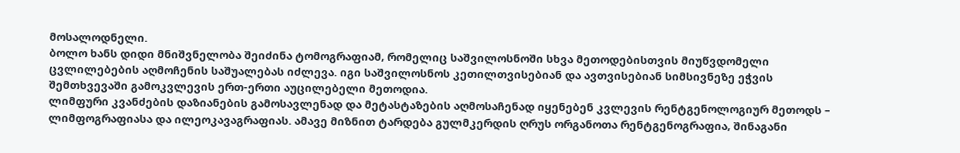მოსალოდნელი.
ბოლო ხანს დიდი მნიშვნელობა შეიძინა ტომოგრაფიამ, რომელიც საშვილოსნოში სხვა მეთოდებისთვის მიუწვდომელი ცვლილებების აღმოჩენის საშუალებას იძლევა. იგი საშვილოსნოს კეთილთვისებიან და ავთვისებიან სიმსივნეზე ეჭვის შემთხვევაში გამოკვლევის ერთ-ერთი აუცილებელი მეთოდია.
ლიმფური კვანძების დაზიანების გამოსავლენად და მეტასტაზების აღმოსაჩენად იყენებენ კვლევის რენტგენოლოგიურ მეთოდს – ლიმფოგრაფიასა და ილეოკავაგრაფიას. ამავე მიზნით ტარდება გულმკერდის ღრუს ორგანოთა რენტგენოგრაფია, შინაგანი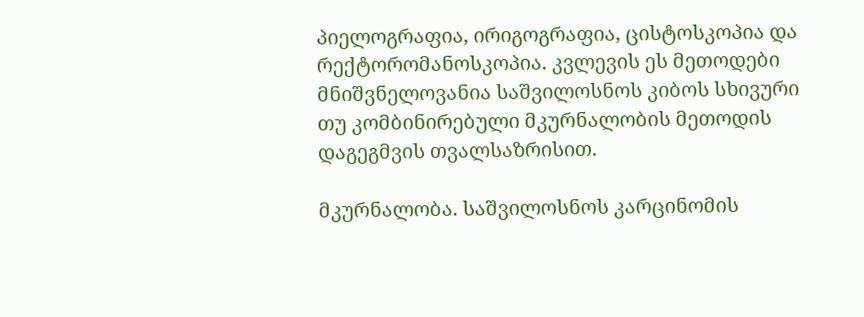პიელოგრაფია, ირიგოგრაფია, ცისტოსკოპია და რექტორომანოსკოპია. კვლევის ეს მეთოდები მნიშვნელოვანია საშვილოსნოს კიბოს სხივური თუ კომბინირებული მკურნალობის მეთოდის დაგეგმვის თვალსაზრისით.

მკურნალობა. საშვილოსნოს კარცინომის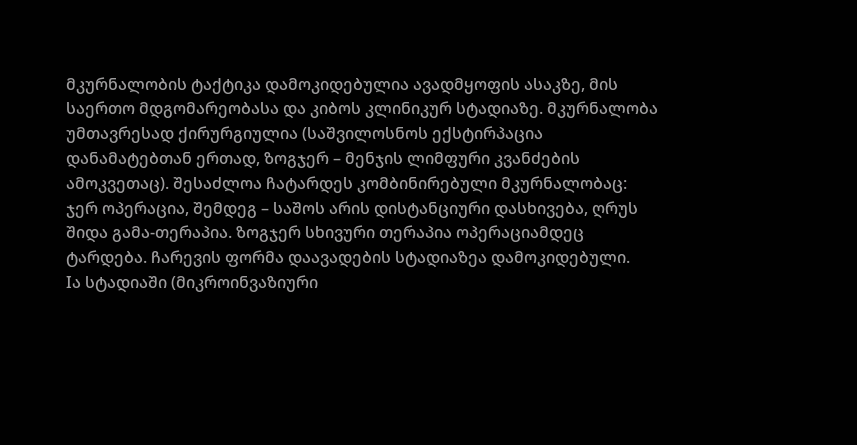მკურნალობის ტაქტიკა დამოკიდებულია ავადმყოფის ასაკზე, მის საერთო მდგომარეობასა და კიბოს კლინიკურ სტადიაზე. მკურნალობა უმთავრესად ქირურგიულია (საშვილოსნოს ექსტირპაცია დანამატებთან ერთად, ზოგჯერ – მენჯის ლიმფური კვანძების ამოკვეთაც). შესაძლოა ჩატარდეს კომბინირებული მკურნალობაც: ჯერ ოპერაცია, შემდეგ – საშოს არის დისტანციური დასხივება, ღრუს შიდა გამა-თერაპია. ზოგჯერ სხივური თერაპია ოპერაციამდეც ტარდება. ჩარევის ფორმა დაავადების სტადიაზეა დამოკიდებული.
Iა სტადიაში (მიკროინვაზიური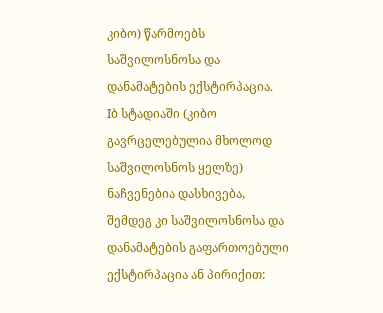კიბო) წარმოებს საშვილოსნოსა და დანამატების ექსტირპაცია.
Iბ სტადიაში (კიბო გავრცელებულია მხოლოდ საშვილოსნოს ყელზე) ნაჩვენებია დასხივება, შემდეგ კი საშვილოსნოსა და დანამატების გაფართოებული ექსტირპაცია ან პირიქით: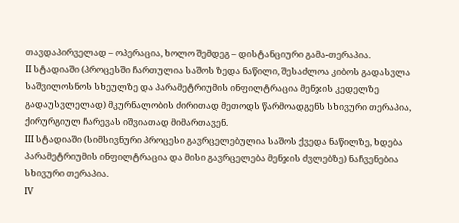თავდაპირველად – ოპერაცია, ხოლო შემდეგ – დისტანციური გამა-თერაპია.
II სტადიაში (პროცესში ჩართულია საშოს ზედა ნაწილი, შესაძლოა კიბოს გადასვლა საშვილოსნოს სხეულზე და პარამეტრიუმის ინფილტრაცია მენჯის კედელზე გადაუსვლელად) მკურნალობის ძირითად მეთოდს წარმოადგენს სხივური თერაპია, ქირურგიულ ჩარევას იშვიათად მიმართავენ.
III სტადიაში (სიმსივნური პროცესი გავრცელებულია საშოს ქვედა ნაწილზე, ხდება პარამეტრიუმის ინფილტრაცია და მისი გავრცელება მენჯის ძვლებზე) ნაჩვენებია სხივური თერაპია.
IV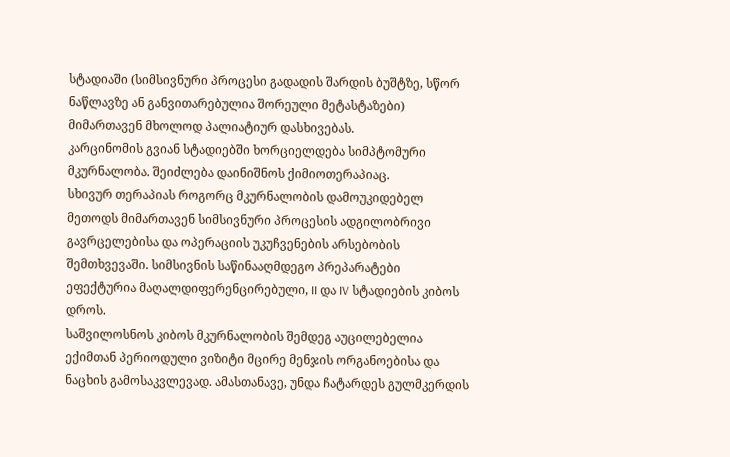სტადიაში (სიმსივნური პროცესი გადადის შარდის ბუშტზე, სწორ ნაწლავზე ან განვითარებულია შორეული მეტასტაზები) მიმართავენ მხოლოდ პალიატიურ დასხივებას.
კარცინომის გვიან სტადიებში ხორციელდება სიმპტომური მკურნალობა. შეიძლება დაინიშნოს ქიმიოთერაპიაც.
სხივურ თერაპიას როგორც მკურნალობის დამოუკიდებელ მეთოდს მიმართავენ სიმსივნური პროცესის ადგილობრივი გავრცელებისა და ოპერაციის უკუჩვენების არსებობის შემთხვევაში. სიმსივნის საწინააღმდეგო პრეპარატები ეფექტურია მაღალდიფერენცირებული, II და IV სტადიების კიბოს დროს.
საშვილოსნოს კიბოს მკურნალობის შემდეგ აუცილებელია ექიმთან პერიოდული ვიზიტი მცირე მენჯის ორგანოებისა და ნაცხის გამოსაკვლევად. ამასთანავე, უნდა ჩატარდეს გულმკერდის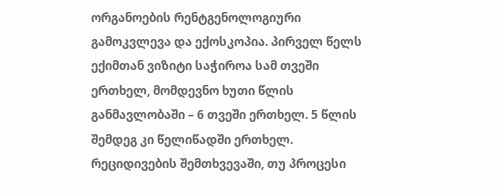ორგანოების რენტგენოლოგიური გამოკვლევა და ექოსკოპია. პირველ წელს ექიმთან ვიზიტი საჭიროა სამ თვეში ერთხელ, მომდევნო ხუთი წლის განმავლობაში – 6 თვეში ერთხელ. 5 წლის შემდეგ კი წელიწადში ერთხელ.
რეციდივების შემთხვევაში, თუ პროცესი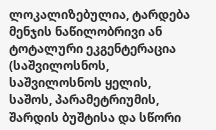ლოკალიზებულია, ტარდება მენჯის ნაწილობრივი ან ტოტალური ეკგენტერაცია (საშვილოსნოს, საშვილოსნოს ყელის, საშოს, პარამეტრიუმის, შარდის ბუშტისა და სწორი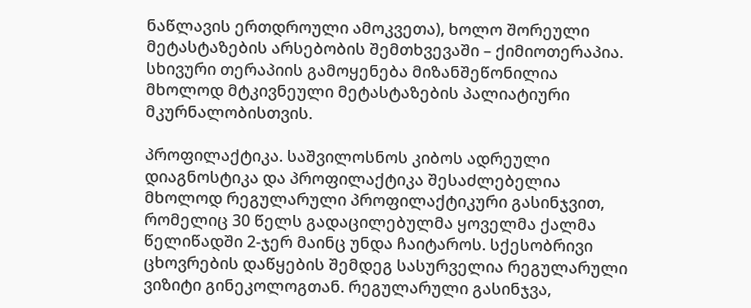ნაწლავის ერთდროული ამოკვეთა), ხოლო შორეული მეტასტაზების არსებობის შემთხვევაში – ქიმიოთერაპია. სხივური თერაპიის გამოყენება მიზანშეწონილია მხოლოდ მტკივნეული მეტასტაზების პალიატიური მკურნალობისთვის.

პროფილაქტიკა. საშვილოსნოს კიბოს ადრეული დიაგნოსტიკა და პროფილაქტიკა შესაძლებელია მხოლოდ რეგულარული პროფილაქტიკური გასინჯვით, რომელიც 30 წელს გადაცილებულმა ყოველმა ქალმა წელიწადში 2-ჯერ მაინც უნდა ჩაიტაროს. სქესობრივი ცხოვრების დაწყების შემდეგ სასურველია რეგულარული ვიზიტი გინეკოლოგთან. რეგულარული გასინჯვა,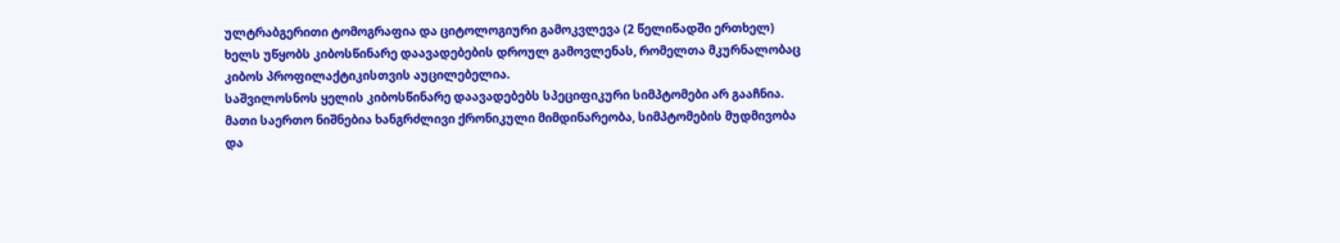ულტრაბგერითი ტომოგრაფია და ციტოლოგიური გამოკვლევა (2 წელიწადში ერთხელ) ხელს უწყობს კიბოსწინარე დაავადებების დროულ გამოვლენას, რომელთა მკურნალობაც კიბოს პროფილაქტიკისთვის აუცილებელია.
საშვილოსნოს ყელის კიბოსწინარე დაავადებებს სპეციფიკური სიმპტომები არ გააჩნია. მათი საერთო ნიშნებია ხანგრძლივი ქრონიკული მიმდინარეობა, სიმპტომების მუდმივობა და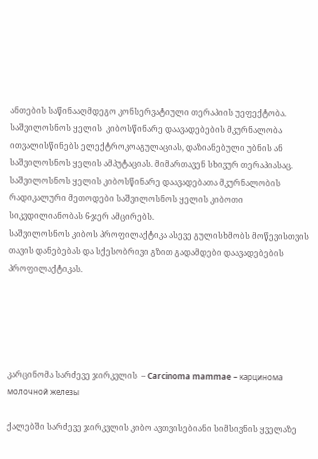ანთების საწინააღმდეგო კონსერვატიული თერაპიის უეფექტობა. საშვილოსნოს ყელის  კიბოსწინარე დაავადებების მკურნალობა ითვალისწინებს ელექტროკოაგულაციას, დაზიანებული უბნის ან საშვილოსნოს ყელის ამპუტაციას. მიმართავენ სხივურ თერაპიასაც. საშვილოსნოს ყელის კიბოსწინარე დაავადებათა მკურნალობის რადიკალური მეთოდები საშვილოსნოს ყელის კიბოთი სიკვდილიანობას 6-ჯერ ამცირებს.
საშვილოსნოს კიბოს პროფილაქტიკა ასევე გულისხმობს მოწევისთვის თავის დანებებას და სქესობრივი გზით გადამდები დაავადებების პროფილაქტიკას.





კარცინომა სარძევე ჯირკვლის  – Carcinoma mammae – карцинома молочной железы

ქალებში სარძევე ჯირკვლის კიბო ავთვისებიანი სიმსივნის ყველაზე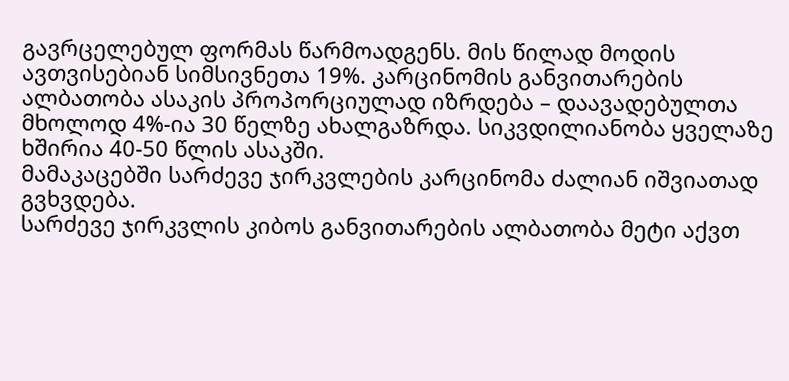გავრცელებულ ფორმას წარმოადგენს. მის წილად მოდის ავთვისებიან სიმსივნეთა 19%. კარცინომის განვითარების ალბათობა ასაკის პროპორციულად იზრდება – დაავადებულთა მხოლოდ 4%-ია 30 წელზე ახალგაზრდა. სიკვდილიანობა ყველაზე ხშირია 40-50 წლის ასაკში.
მამაკაცებში სარძევე ჯირკვლების კარცინომა ძალიან იშვიათად გვხვდება.
სარძევე ჯირკვლის კიბოს განვითარების ალბათობა მეტი აქვთ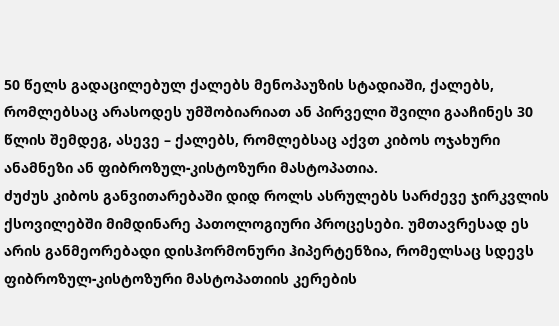50 წელს გადაცილებულ ქალებს მენოპაუზის სტადიაში, ქალებს, რომლებსაც არასოდეს უმშობიარიათ ან პირველი შვილი გააჩინეს 30 წლის შემდეგ, ასევე – ქალებს, რომლებსაც აქვთ კიბოს ოჯახური ანამნეზი ან ფიბროზულ-კისტოზური მასტოპათია.
ძუძუს კიბოს განვითარებაში დიდ როლს ასრულებს სარძევე ჯირკვლის ქსოვილებში მიმდინარე პათოლოგიური პროცესები. უმთავრესად ეს არის განმეორებადი დისჰორმონური ჰიპერტენზია, რომელსაც სდევს ფიბროზულ-კისტოზური მასტოპათიის კერების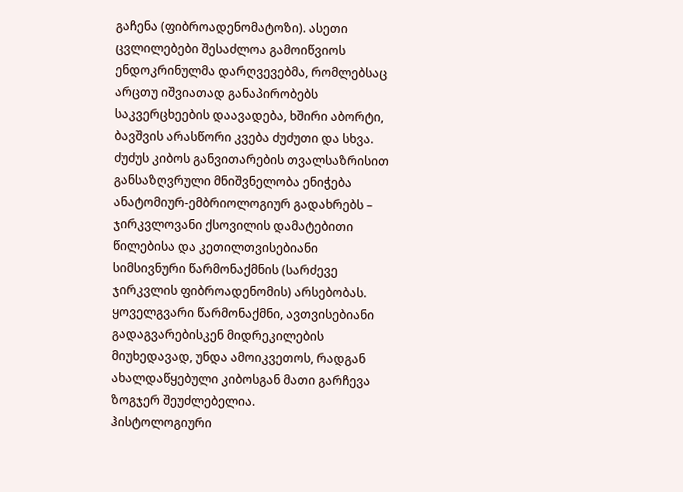გაჩენა (ფიბროადენომატოზი). ასეთი ცვლილებები შესაძლოა გამოიწვიოს ენდოკრინულმა დარღვევებმა, რომლებსაც არცთუ იშვიათად განაპირობებს საკვერცხეების დაავადება, ხშირი აბორტი, ბავშვის არასწორი კვება ძუძუთი და სხვა.
ძუძუს კიბოს განვითარების თვალსაზრისით განსაზღვრული მნიშვნელობა ენიჭება ანატომიურ-ემბრიოლოგიურ გადახრებს – ჯირკვლოვანი ქსოვილის დამატებითი წილებისა და კეთილთვისებიანი სიმსივნური წარმონაქმნის (სარძევე ჯირკვლის ფიბროადენომის) არსებობას. ყოველგვარი წარმონაქმნი, ავთვისებიანი გადაგვარებისკენ მიდრეკილების მიუხედავად, უნდა ამოიკვეთოს, რადგან ახალდაწყებული კიბოსგან მათი გარჩევა ზოგჯერ შეუძლებელია.
ჰისტოლოგიური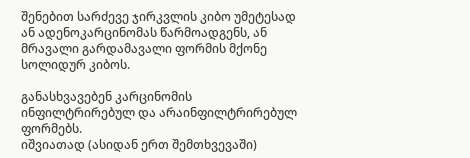შენებით სარძევე ჯირკვლის კიბო უმეტესად ან ადენოკარცინომას წარმოადგენს, ან მრავალი გარდამავალი ფორმის მქონე სოლიდურ კიბოს.

განასხვავებენ კარცინომის ინფილტრირებულ და არაინფილტრირებულ ფორმებს.
იშვიათად (ასიდან ერთ შემთხვევაში)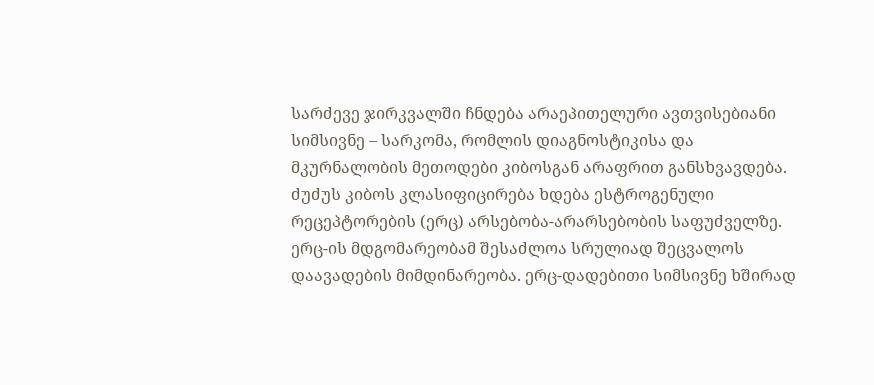სარძევე ჯირკვალში ჩნდება არაეპითელური ავთვისებიანი სიმსივნე – სარკომა, რომლის დიაგნოსტიკისა და მკურნალობის მეთოდები კიბოსგან არაფრით განსხვავდება.
ძუძუს კიბოს კლასიფიცირება ხდება ესტროგენული რეცეპტორების (ერც) არსებობა-არარსებობის საფუძველზე. ერც-ის მდგომარეობამ შესაძლოა სრულიად შეცვალოს დაავადების მიმდინარეობა. ერც-დადებითი სიმსივნე ხშირად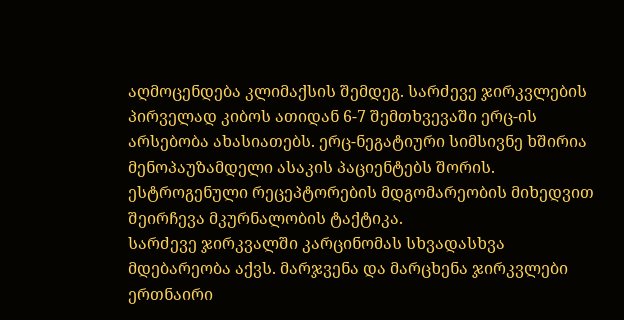აღმოცენდება კლიმაქსის შემდეგ. სარძევე ჯირკვლების პირველად კიბოს ათიდან 6-7 შემთხვევაში ერც-ის არსებობა ახასიათებს. ერც-ნეგატიური სიმსივნე ხშირია მენოპაუზამდელი ასაკის პაციენტებს შორის. ესტროგენული რეცეპტორების მდგომარეობის მიხედვით შეირჩევა მკურნალობის ტაქტიკა.
სარძევე ჯირკვალში კარცინომას სხვადასხვა მდებარეობა აქვს. მარჯვენა და მარცხენა ჯირკვლები ერთნაირი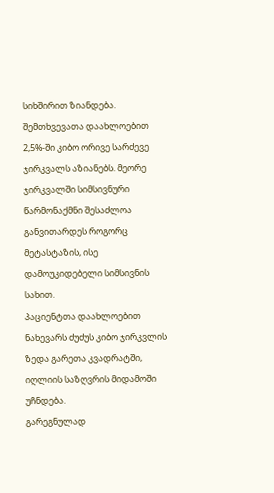სიხშირით ზიანდება. შემთხვევათა დაახლოებით 2,5%-ში კიბო ორივე სარძევე ჯირკვალს აზიანებს. მეორე ჯირკვალში სიმსივნური წარმონაქმნი შესაძლოა განვითარდეს როგორც მეტასტაზის, ისე დამოუკიდებელი სიმსივნის სახით.
პაციენტთა დაახლოებით ნახევარს ძუძუს კიბო ჯირკვლის ზედა გარეთა კვადრატში, იღლიის საზღვრის მიდამოში უჩნდება.
გარეგნულად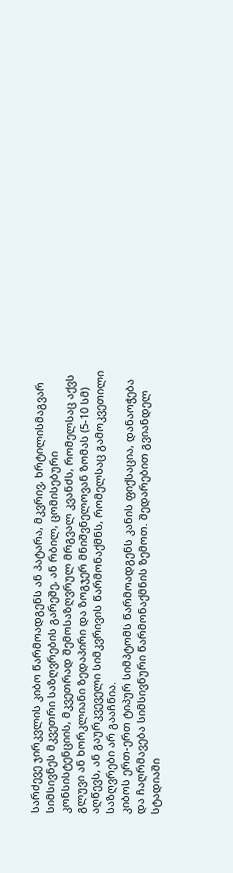სარძევე ჯირკვლის კიბო წარმოადგენს ან პატარა, მკვრივ, ხრტილისმაგვარ სიმსივნეს მკვეთრი საზღვრების გარეშე, ან რბილ, ცომისებური კონსისტენციის, მკვეთრად შემოსაზღვრულ მრგვალ კვანძს, რომელსაც აქვს გლუვი ან ხორკლიანი ზედაპირი და ზოგჯერ მნიშვნელოვან ზომას (5-10 სმ) აღწევს, ან გაურკვეველი სიმკვრივის წარმონაქმნს, რომელსაც გამოკვეთილი საზღვრები არ გააჩნია.
კიბოს ერთ-ერთ ტიპურ სიმპტომს წარმოადგენს კანის ფიქსაცია, დანაოჭება და ჩაღრმავება სიმსივნური წარმონაქმნის ზემოთ. შედარებით გვიანდელ სტადიაში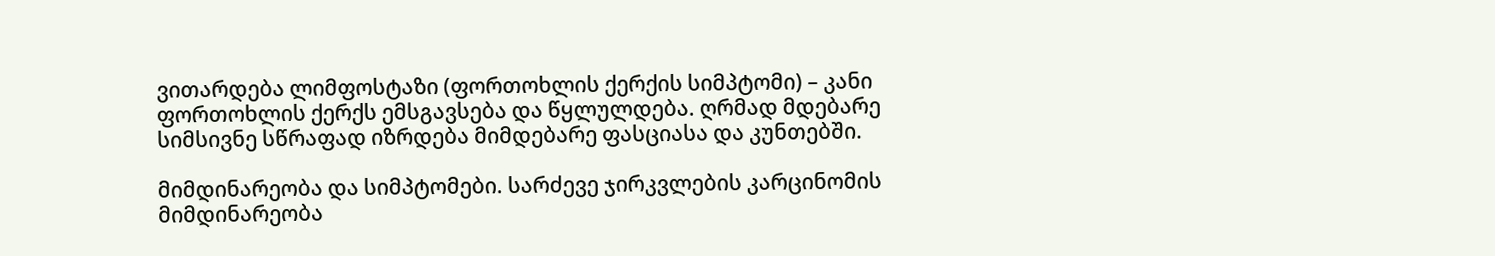ვითარდება ლიმფოსტაზი (ფორთოხლის ქერქის სიმპტომი) – კანი ფორთოხლის ქერქს ემსგავსება და წყლულდება. ღრმად მდებარე სიმსივნე სწრაფად იზრდება მიმდებარე ფასციასა და კუნთებში.

მიმდინარეობა და სიმპტომები. სარძევე ჯირკვლების კარცინომის მიმდინარეობა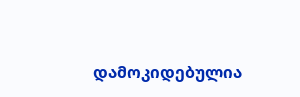დამოკიდებულია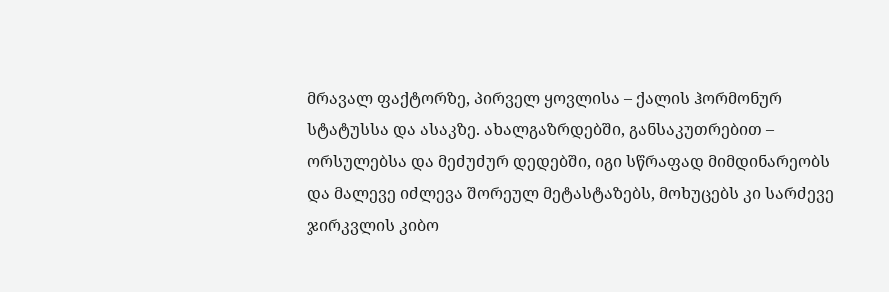მრავალ ფაქტორზე, პირველ ყოვლისა – ქალის ჰორმონურ სტატუსსა და ასაკზე. ახალგაზრდებში, განსაკუთრებით – ორსულებსა და მეძუძურ დედებში, იგი სწრაფად მიმდინარეობს და მალევე იძლევა შორეულ მეტასტაზებს, მოხუცებს კი სარძევე ჯირკვლის კიბო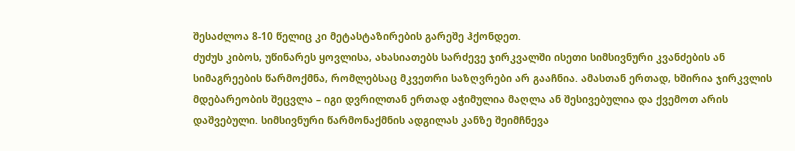შესაძლოა 8-10 წელიც კი მეტასტაზირების გარეშე ჰქონდეთ.
ძუძუს კიბოს, უწინარეს ყოვლისა, ახასიათებს სარძევე ჯირკვალში ისეთი სიმსივნური კვანძების ან სიმაგრეების წარმოქმნა, რომლებსაც მკვეთრი საზღვრები არ გააჩნია. ამასთან ერთად, ხშირია ჯირკვლის მდებარეობის შეცვლა – იგი დვრილთან ერთად აჭიმულია მაღლა ან შესივებულია და ქვემოთ არის დაშვებული. სიმსივნური წარმონაქმნის ადგილას კანზე შეიმჩნევა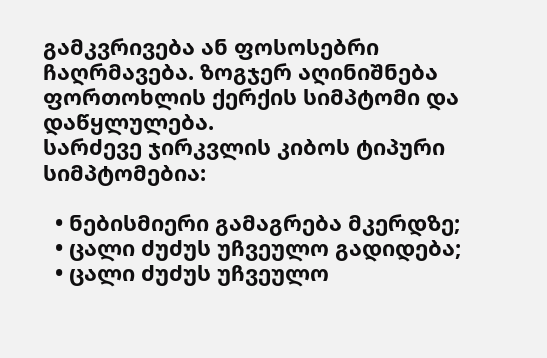გამკვრივება ან ფოსოსებრი ჩაღრმავება. ზოგჯერ აღინიშნება ფორთოხლის ქერქის სიმპტომი და დაწყლულება.
სარძევე ჯირკვლის კიბოს ტიპური სიმპტომებია:

  • ნებისმიერი გამაგრება მკერდზე;
  • ცალი ძუძუს უჩვეულო გადიდება;
  • ცალი ძუძუს უჩვეულო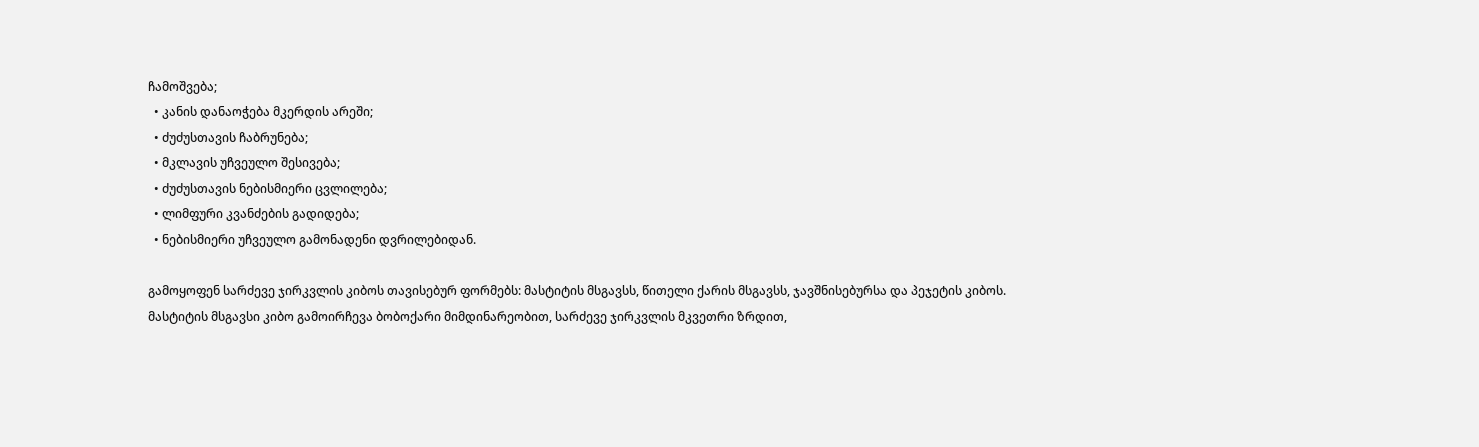ჩამოშვება;
  • კანის დანაოჭება მკერდის არეში;
  • ძუძუსთავის ჩაბრუნება;
  • მკლავის უჩვეულო შესივება;
  • ძუძუსთავის ნებისმიერი ცვლილება;
  • ლიმფური კვანძების გადიდება;
  • ნებისმიერი უჩვეულო გამონადენი დვრილებიდან.

გამოყოფენ სარძევე ჯირკვლის კიბოს თავისებურ ფორმებს: მასტიტის მსგავსს, წითელი ქარის მსგავსს, ჯავშნისებურსა და პეჯეტის კიბოს.
მასტიტის მსგავსი კიბო გამოირჩევა ბობოქარი მიმდინარეობით, სარძევე ჯირკვლის მკვეთრი ზრდით,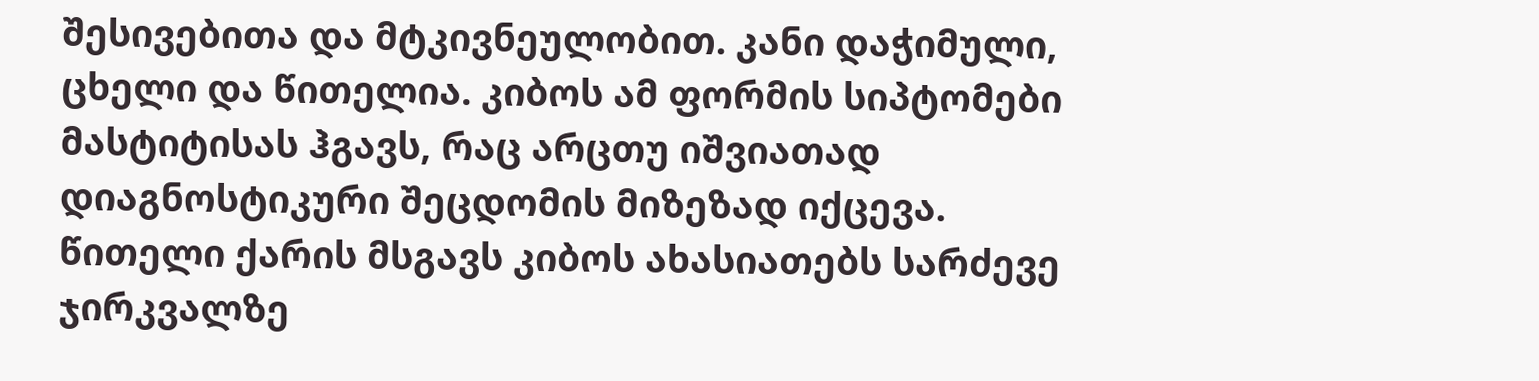შესივებითა და მტკივნეულობით. კანი დაჭიმული, ცხელი და წითელია. კიბოს ამ ფორმის სიპტომები მასტიტისას ჰგავს, რაც არცთუ იშვიათად დიაგნოსტიკური შეცდომის მიზეზად იქცევა.
წითელი ქარის მსგავს კიბოს ახასიათებს სარძევე ჯირკვალზე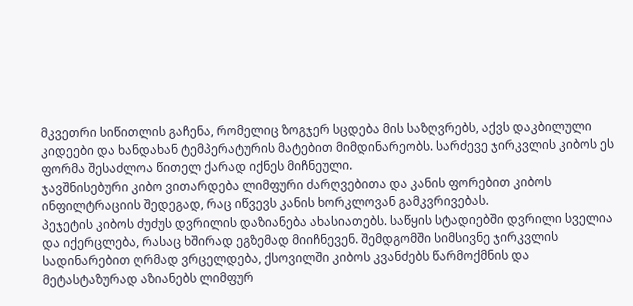მკვეთრი სიწითლის გაჩენა, რომელიც ზოგჯერ სცდება მის საზღვრებს, აქვს დაკბილული კიდეები და ხანდახან ტემპერატურის მატებით მიმდინარეობს. სარძევე ჯირკვლის კიბოს ეს ფორმა შესაძლოა წითელ ქარად იქნეს მიჩნეული.
ჯავშნისებური კიბო ვითარდება ლიმფური ძარღვებითა და კანის ფორებით კიბოს ინფილტრაციის შედეგად, რაც იწვევს კანის ხორკლოვან გამკვრივებას.
პეჯეტის კიბოს ძუძუს დვრილის დაზიანება ახასიათებს. საწყის სტადიებში დვრილი სველია და იქერცლება, რასაც ხშირად ეგზემად მიიჩნევენ. შემდგომში სიმსივნე ჯირკვლის სადინარებით ღრმად ვრცელდება, ქსოვილში კიბოს კვანძებს წარმოქმნის და მეტასტაზურად აზიანებს ლიმფურ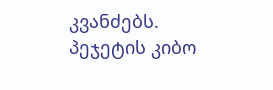კვანძებს. პეჯეტის კიბო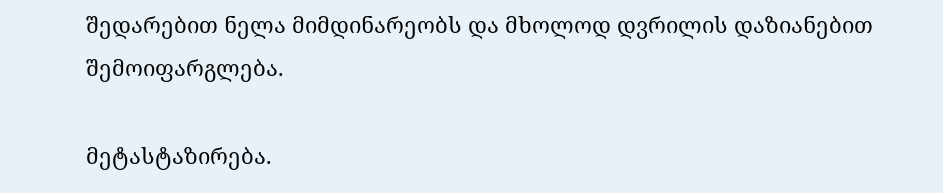შედარებით ნელა მიმდინარეობს და მხოლოდ დვრილის დაზიანებით შემოიფარგლება.

მეტასტაზირება.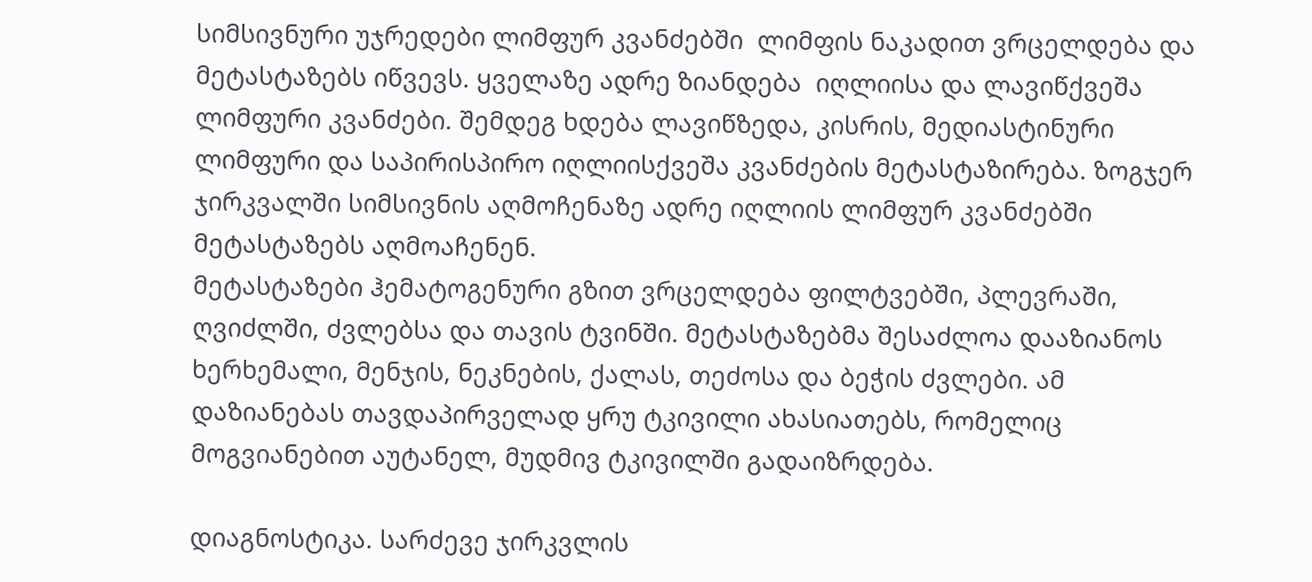სიმსივნური უჯრედები ლიმფურ კვანძებში  ლიმფის ნაკადით ვრცელდება და მეტასტაზებს იწვევს. ყველაზე ადრე ზიანდება  იღლიისა და ლავიწქვეშა ლიმფური კვანძები. შემდეგ ხდება ლავიწზედა, კისრის, მედიასტინური ლიმფური და საპირისპირო იღლიისქვეშა კვანძების მეტასტაზირება. ზოგჯერ ჯირკვალში სიმსივნის აღმოჩენაზე ადრე იღლიის ლიმფურ კვანძებში მეტასტაზებს აღმოაჩენენ.
მეტასტაზები ჰემატოგენური გზით ვრცელდება ფილტვებში, პლევრაში, ღვიძლში, ძვლებსა და თავის ტვინში. მეტასტაზებმა შესაძლოა დააზიანოს ხერხემალი, მენჯის, ნეკნების, ქალას, თეძოსა და ბეჭის ძვლები. ამ დაზიანებას თავდაპირველად ყრუ ტკივილი ახასიათებს, რომელიც მოგვიანებით აუტანელ, მუდმივ ტკივილში გადაიზრდება.

დიაგნოსტიკა. სარძევე ჯირკვლის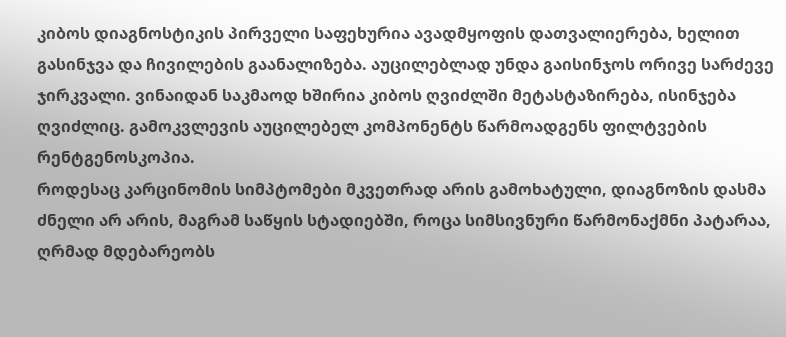კიბოს დიაგნოსტიკის პირველი საფეხურია ავადმყოფის დათვალიერება, ხელით გასინჯვა და ჩივილების გაანალიზება. აუცილებლად უნდა გაისინჯოს ორივე სარძევე ჯირკვალი. ვინაიდან საკმაოდ ხშირია კიბოს ღვიძლში მეტასტაზირება, ისინჯება ღვიძლიც. გამოკვლევის აუცილებელ კომპონენტს წარმოადგენს ფილტვების რენტგენოსკოპია.
როდესაც კარცინომის სიმპტომები მკვეთრად არის გამოხატული, დიაგნოზის დასმა ძნელი არ არის, მაგრამ საწყის სტადიებში, როცა სიმსივნური წარმონაქმნი პატარაა, ღრმად მდებარეობს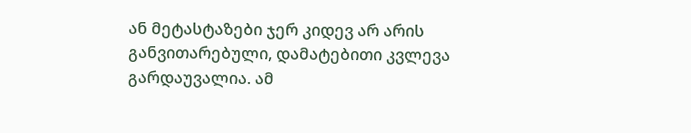ან მეტასტაზები ჯერ კიდევ არ არის განვითარებული, დამატებითი კვლევა გარდაუვალია. ამ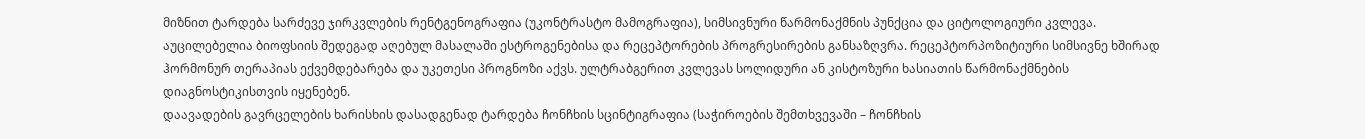მიზნით ტარდება სარძევე ჯირკვლების რენტგენოგრაფია (უკონტრასტო მამოგრაფია), სიმსივნური წარმონაქმნის პუნქცია და ციტოლოგიური კვლევა. აუცილებელია ბიოფსიის შედეგად აღებულ მასალაში ესტროგენებისა და რეცეპტორების პროგრესირების განსაზღვრა. რეცეპტორპოზიტიური სიმსივნე ხშირად ჰორმონურ თერაპიას ექვემდებარება და უკეთესი პროგნოზი აქვს. ულტრაბგერით კვლევას სოლიდური ან კისტოზური ხასიათის წარმონაქმნების დიაგნოსტიკისთვის იყენებენ.
დაავადების გავრცელების ხარისხის დასადგენად ტარდება ჩონჩხის სცინტიგრაფია (საჭიროების შემთხვევაში – ჩონჩხის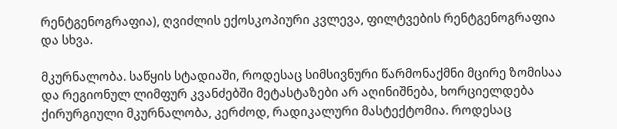რენტგენოგრაფია), ღვიძლის ექოსკოპიური კვლევა, ფილტვების რენტგენოგრაფია და სხვა.

მკურნალობა. საწყის სტადიაში, როდესაც სიმსივნური წარმონაქმნი მცირე ზომისაა და რეგიონულ ლიმფურ კვანძებში მეტასტაზები არ აღინიშნება, ხორციელდება ქირურგიული მკურნალობა, კერძოდ, რადიკალური მასტექტომია. როდესაც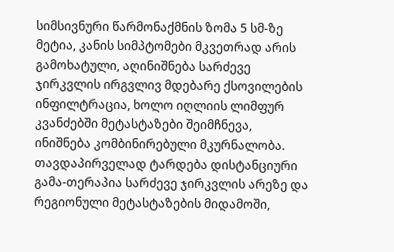სიმსივნური წარმონაქმნის ზომა 5 სმ-ზე მეტია, კანის სიმპტომები მკვეთრად არის გამოხატული, აღინიშნება სარძევე ჯირკვლის ირგვლივ მდებარე ქსოვილების ინფილტრაცია, ხოლო იღლიის ლიმფურ კვანძებში მეტასტაზები შეიმჩნევა, ინიშნება კომბინირებული მკურნალობა. თავდაპირველად ტარდება დისტანციური გამა-თერაპია სარძევე ჯირკვლის არეზე და რეგიონული მეტასტაზების მიდამოში,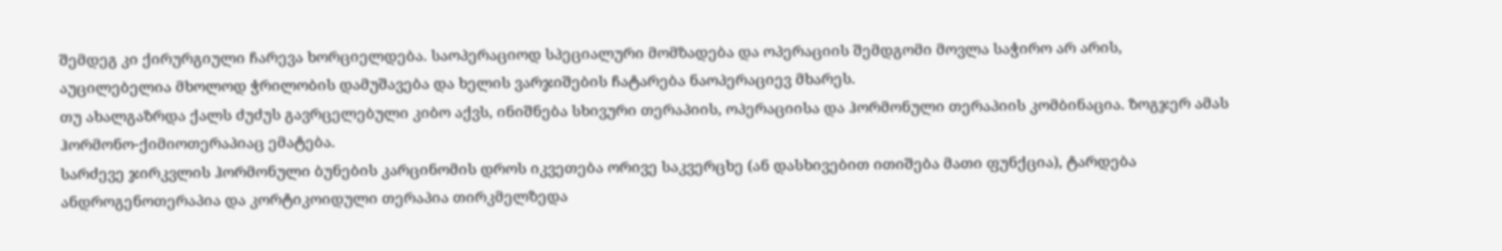შემდეგ კი ქირურგიული ჩარევა ხორციელდება. საოპერაციოდ სპეციალური მომზადება და ოპერაციის შემდგომი მოვლა საჭირო არ არის, აუცილებელია მხოლოდ ჭრილობის დამუშავება და ხელის ვარჯიშების ჩატარება ნაოპერაციევ მხარეს.
თუ ახალგაზრდა ქალს ძუძუს გავრცელებული კიბო აქვს, ინიშნება სხივური თერაპიის, ოპერაციისა და ჰორმონული თერაპიის კომბინაცია. ზოგჯერ ამას ჰორმონო-ქიმიოთერაპიაც ემატება.
სარძევე ჯირკვლის ჰორმონული ბუნების კარცინომის დროს იკვეთება ორივე საკვერცხე (ან დასხივებით ითიშება მათი ფუნქცია), ტარდება ანდროგენოთერაპია და კორტიკოიდული თერაპია თირკმელზედა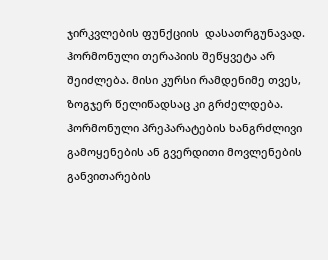ჯირკვლების ფუნქციის  დასათრგუნავად. ჰორმონული თერაპიის შეწყვეტა არ შეიძლება. მისი კურსი რამდენიმე თვეს, ზოგჯერ წელიწადსაც კი გრძელდება. ჰორმონული პრეპარატების ხანგრძლივი გამოყენების ან გვერდითი მოვლენების განვითარების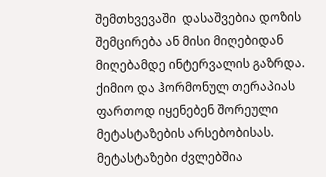შემთხვევაში  დასაშვებია დოზის შემცირება ან მისი მიღებიდან მიღებამდე ინტერვალის გაზრდა.
ქიმიო და ჰორმონულ თერაპიას ფართოდ იყენებენ შორეული მეტასტაზების არსებობისას. მეტასტაზები ძვლებშია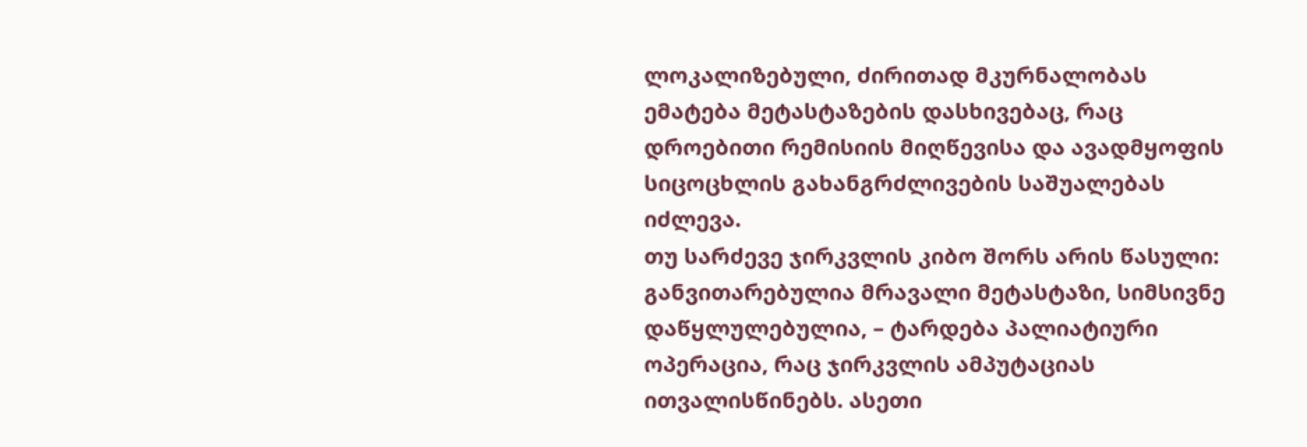ლოკალიზებული, ძირითად მკურნალობას ემატება მეტასტაზების დასხივებაც, რაც დროებითი რემისიის მიღწევისა და ავადმყოფის სიცოცხლის გახანგრძლივების საშუალებას იძლევა.
თუ სარძევე ჯირკვლის კიბო შორს არის წასული: განვითარებულია მრავალი მეტასტაზი, სიმსივნე დაწყლულებულია, – ტარდება პალიატიური ოპერაცია, რაც ჯირკვლის ამპუტაციას ითვალისწინებს. ასეთი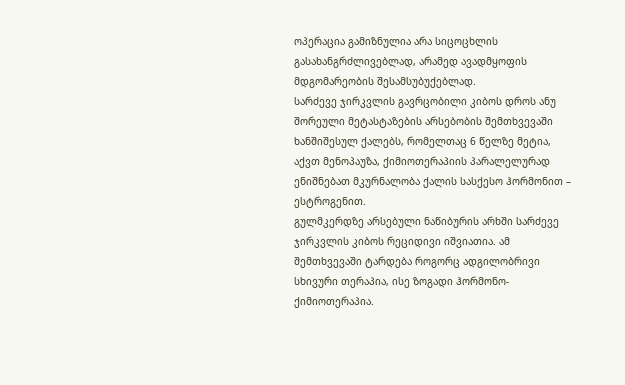ოპერაცია გამიზნულია არა სიცოცხლის გასახანგრძლივებლად, არამედ ავადმყოფის მდგომარეობის შესამსუბუქებლად.
სარძევე ჯირკვლის გავრცობილი კიბოს დროს ანუ შორეული მეტასტაზების არსებობის შემთხვევაში ხანშიშესულ ქალებს, რომელთაც 6 წელზე მეტია, აქვთ მენოპაუზა, ქიმიოთერაპიის პარალელურად ენიშნებათ მკურნალობა ქალის სასქესო ჰორმონით – ესტროგენით.
გულმკერდზე არსებული ნაწიბურის არხში სარძევე ჯირკვლის კიბოს რეციდივი იშვიათია. ამ შემთხვევაში ტარდება როგორც ადგილობრივი სხივური თერაპია, ისე ზოგადი ჰორმონო-ქიმიოთერაპია.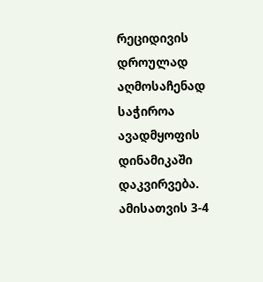რეციდივის დროულად აღმოსაჩენად საჭიროა ავადმყოფის დინამიკაში დაკვირვება. ამისათვის 3-4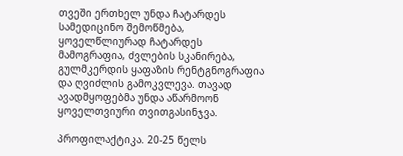თვეში ერთხელ უნდა ჩატარდეს სამედიცინო შემოწმება, ყოველწლიურად ჩატარდეს მამოგრაფია, ძვლების სკანირება, გულმკერდის ყაფაზის რენტგნოგრაფია და ღვიძლის გამოკვლევა. თავად ავადმყოფებმა უნდა აწარმოონ ყოველთვიური თვითგასინჯვა.

პროფილაქტიკა. 20-25 წელს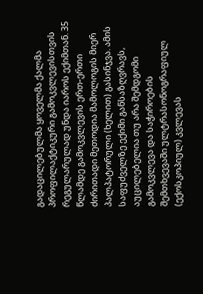გადაცილებულმა ყოველმა ქალმა პროფილაქტიკური გამოკვლევისთვის რეგულარულად უნდა იაროს ექიმთან. 35 წლამდე გამოკვლევის ერთ-ერთი ძირითადი მეთოდია მამოლოგის მიერ პალპატორული (ხელით) გასინჯვა. ამის საფუძველზე ექიმი განსაზღვრავს, აუცილებელია თუ არა შემდგომი გამოკვლევა და საჭიროების შემთხვევაში ულტრასონოგრაფიულ (ექოსკოპიულ) კვლევას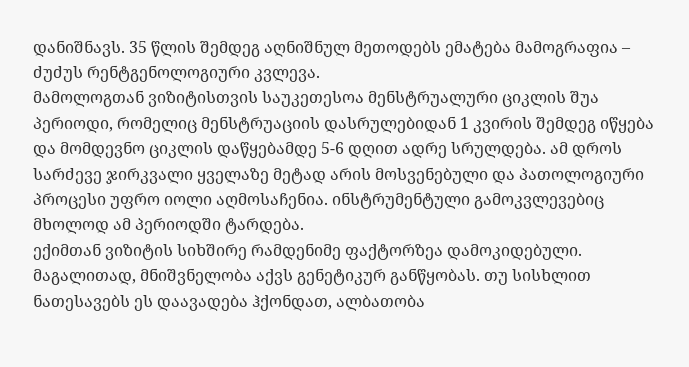დანიშნავს. 35 წლის შემდეგ აღნიშნულ მეთოდებს ემატება მამოგრაფია – ძუძუს რენტგენოლოგიური კვლევა.
მამოლოგთან ვიზიტისთვის საუკეთესოა მენსტრუალური ციკლის შუა პერიოდი, რომელიც მენსტრუაციის დასრულებიდან 1 კვირის შემდეგ იწყება და მომდევნო ციკლის დაწყებამდე 5-6 დღით ადრე სრულდება. ამ დროს სარძევე ჯირკვალი ყველაზე მეტად არის მოსვენებული და პათოლოგიური პროცესი უფრო იოლი აღმოსაჩენია. ინსტრუმენტული გამოკვლევებიც მხოლოდ ამ პერიოდში ტარდება.
ექიმთან ვიზიტის სიხშირე რამდენიმე ფაქტორზეა დამოკიდებული. მაგალითად, მნიშვნელობა აქვს გენეტიკურ განწყობას. თუ სისხლით ნათესავებს ეს დაავადება ჰქონდათ, ალბათობა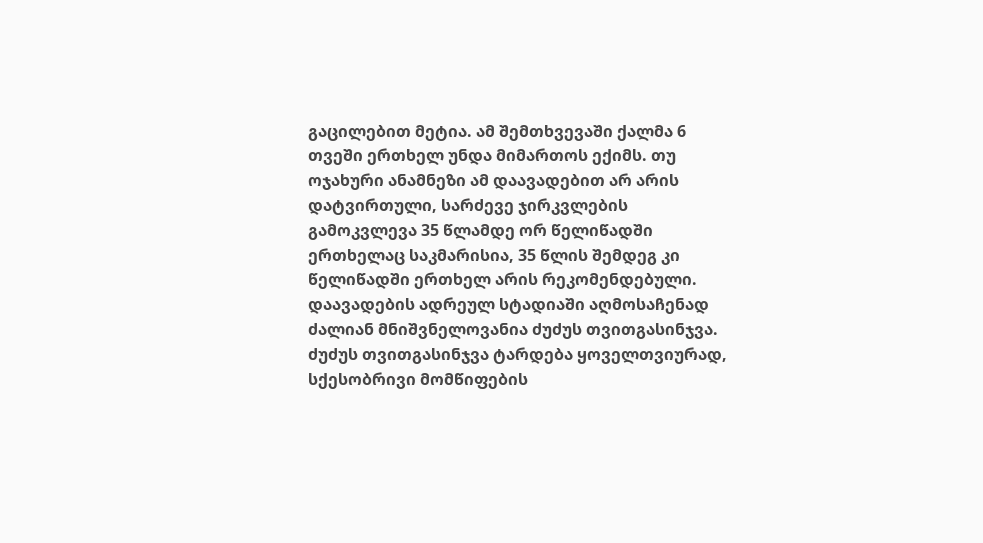გაცილებით მეტია. ამ შემთხვევაში ქალმა 6 თვეში ერთხელ უნდა მიმართოს ექიმს. თუ ოჯახური ანამნეზი ამ დაავადებით არ არის დატვირთული, სარძევე ჯირკვლების გამოკვლევა 35 წლამდე ორ წელიწადში ერთხელაც საკმარისია, 35 წლის შემდეგ კი წელიწადში ერთხელ არის რეკომენდებული.
დაავადების ადრეულ სტადიაში აღმოსაჩენად ძალიან მნიშვნელოვანია ძუძუს თვითგასინჯვა.
ძუძუს თვითგასინჯვა ტარდება ყოველთვიურად, სქესობრივი მომწიფების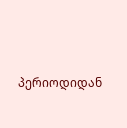პერიოდიდან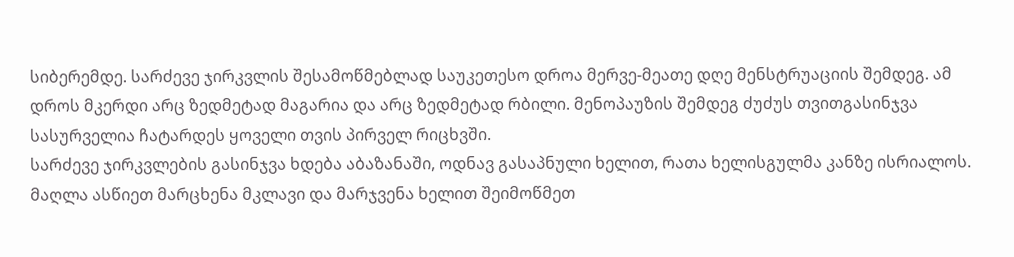სიბერემდე. სარძევე ჯირკვლის შესამოწმებლად საუკეთესო დროა მერვე-მეათე დღე მენსტრუაციის შემდეგ. ამ დროს მკერდი არც ზედმეტად მაგარია და არც ზედმეტად რბილი. მენოპაუზის შემდეგ ძუძუს თვითგასინჯვა სასურველია ჩატარდეს ყოველი თვის პირველ რიცხვში.
სარძევე ჯირკვლების გასინჯვა ხდება აბაზანაში, ოდნავ გასაპნული ხელით, რათა ხელისგულმა კანზე ისრიალოს. მაღლა ასწიეთ მარცხენა მკლავი და მარჯვენა ხელით შეიმოწმეთ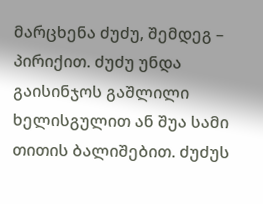მარცხენა ძუძუ, შემდეგ – პირიქით. ძუძუ უნდა გაისინჯოს გაშლილი ხელისგულით ან შუა სამი თითის ბალიშებით. ძუძუს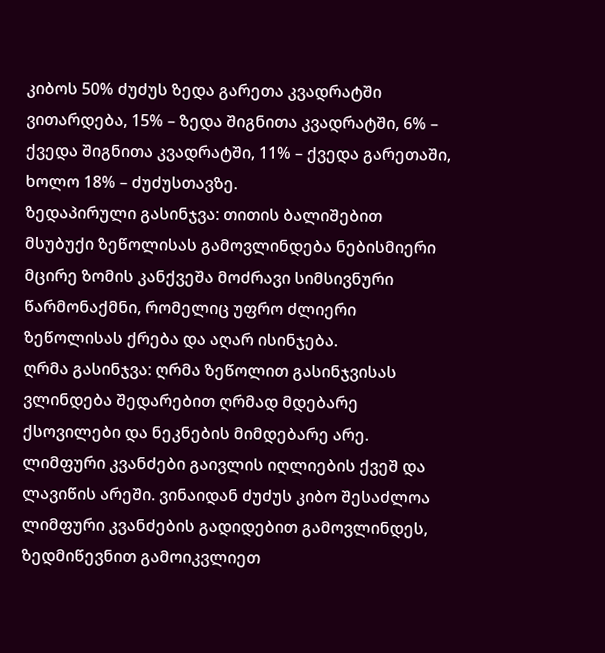კიბოს 50% ძუძუს ზედა გარეთა კვადრატში ვითარდება, 15% – ზედა შიგნითა კვადრატში, 6% – ქვედა შიგნითა კვადრატში, 11% – ქვედა გარეთაში, ხოლო 18% – ძუძუსთავზე.
ზედაპირული გასინჯვა: თითის ბალიშებით მსუბუქი ზეწოლისას გამოვლინდება ნებისმიერი მცირე ზომის კანქვეშა მოძრავი სიმსივნური წარმონაქმნი, რომელიც უფრო ძლიერი ზეწოლისას ქრება და აღარ ისინჯება.
ღრმა გასინჯვა: ღრმა ზეწოლით გასინჯვისას ვლინდება შედარებით ღრმად მდებარე ქსოვილები და ნეკნების მიმდებარე არე.
ლიმფური კვანძები გაივლის იღლიების ქვეშ და ლავიწის არეში. ვინაიდან ძუძუს კიბო შესაძლოა ლიმფური კვანძების გადიდებით გამოვლინდეს, ზედმიწევნით გამოიკვლიეთ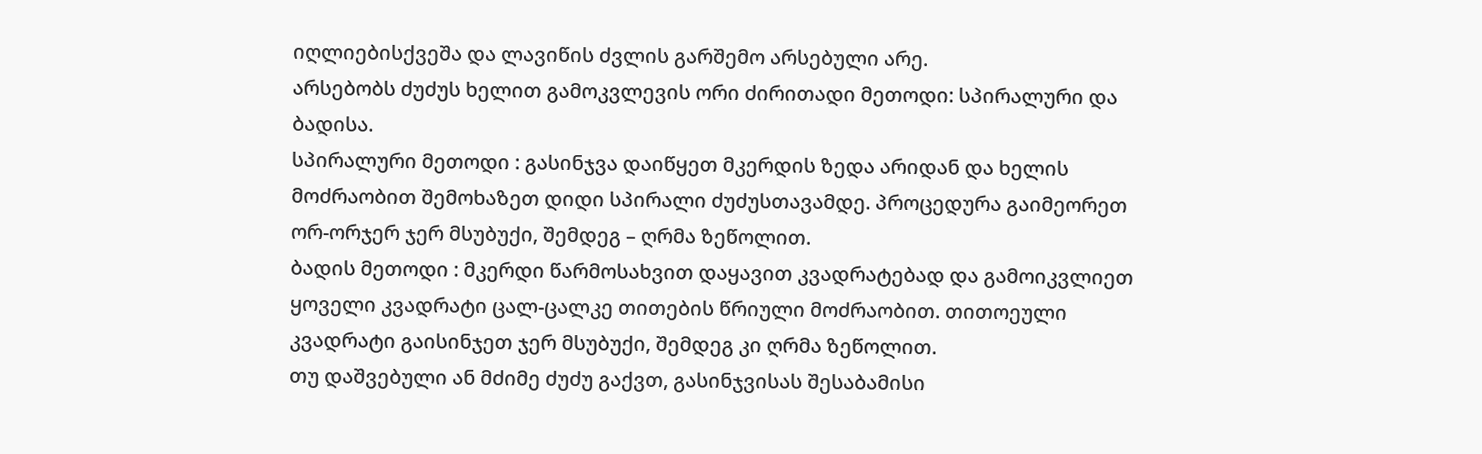იღლიებისქვეშა და ლავიწის ძვლის გარშემო არსებული არე.
არსებობს ძუძუს ხელით გამოკვლევის ორი ძირითადი მეთოდი: სპირალური და ბადისა.
სპირალური მეთოდი : გასინჯვა დაიწყეთ მკერდის ზედა არიდან და ხელის მოძრაობით შემოხაზეთ დიდი სპირალი ძუძუსთავამდე. პროცედურა გაიმეორეთ ორ-ორჯერ ჯერ მსუბუქი, შემდეგ – ღრმა ზეწოლით.
ბადის მეთოდი : მკერდი წარმოსახვით დაყავით კვადრატებად და გამოიკვლიეთ ყოველი კვადრატი ცალ-ცალკე თითების წრიული მოძრაობით. თითოეული კვადრატი გაისინჯეთ ჯერ მსუბუქი, შემდეგ კი ღრმა ზეწოლით.
თუ დაშვებული ან მძიმე ძუძუ გაქვთ, გასინჯვისას შესაბამისი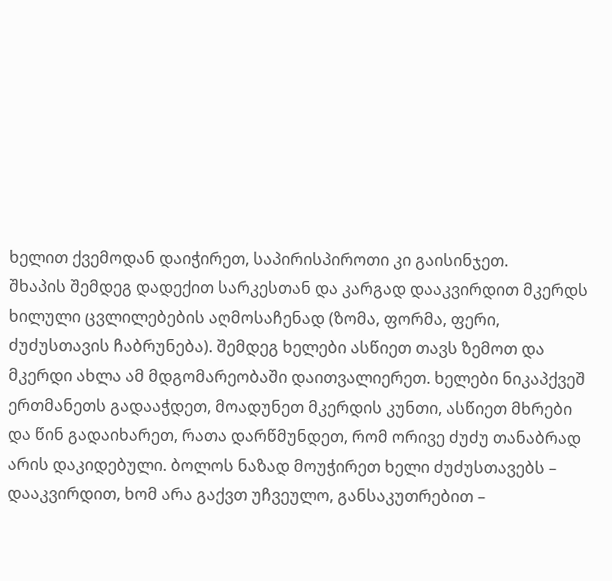ხელით ქვემოდან დაიჭირეთ, საპირისპიროთი კი გაისინჯეთ.
შხაპის შემდეგ დადექით სარკესთან და კარგად დააკვირდით მკერდს ხილული ცვლილებების აღმოსაჩენად (ზომა, ფორმა, ფერი, ძუძუსთავის ჩაბრუნება). შემდეგ ხელები ასწიეთ თავს ზემოთ და მკერდი ახლა ამ მდგომარეობაში დაითვალიერეთ. ხელები ნიკაპქვეშ ერთმანეთს გადააჭდეთ, მოადუნეთ მკერდის კუნთი, ასწიეთ მხრები და წინ გადაიხარეთ, რათა დარწმუნდეთ, რომ ორივე ძუძუ თანაბრად არის დაკიდებული. ბოლოს ნაზად მოუჭირეთ ხელი ძუძუსთავებს – დააკვირდით, ხომ არა გაქვთ უჩვეულო, განსაკუთრებით –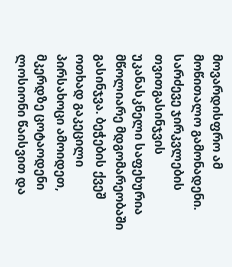მოვარდისფრო ამ მოწითალო გამონადენი.
სარძევე ჯირკვლების თვითგასინჯვის უკანასკნელი საფეხურია მწოლიარე მდგომარეობაში გასინჯვა. ბეჭების ქვეშ ოთხად გაკეცილი პირსახოცი ამოიდეთ, მკერდზე ცოტაოდენი ლოსიონი წაისვით და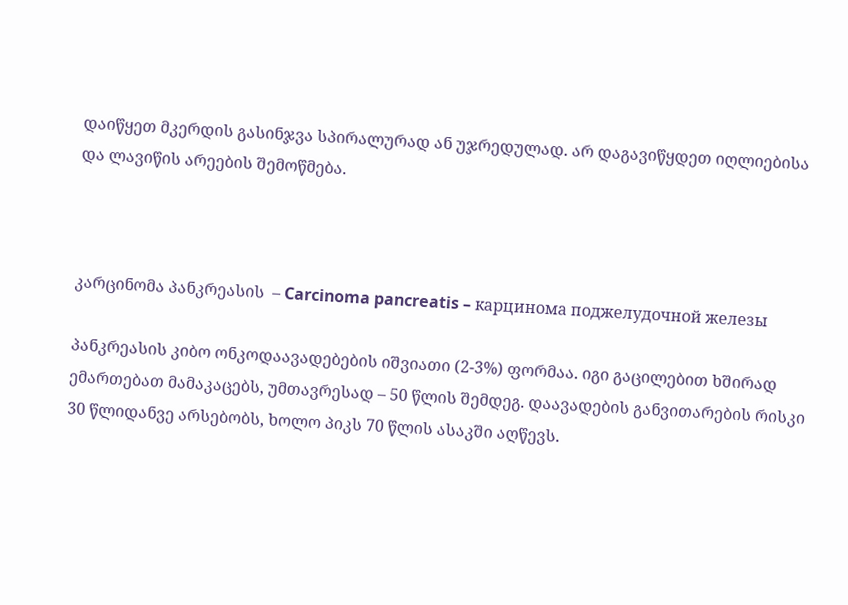დაიწყეთ მკერდის გასინჯვა სპირალურად ან უჯრედულად. არ დაგავიწყდეთ იღლიებისა და ლავიწის არეების შემოწმება.



კარცინომა პანკრეასის  – Carcinoma pancreatis – карцинома поджелудочной железы

პანკრეასის კიბო ონკოდაავადებების იშვიათი (2-3%) ფორმაა. იგი გაცილებით ხშირად ემართებათ მამაკაცებს, უმთავრესად – 50 წლის შემდეგ. დაავადების განვითარების რისკი 30 წლიდანვე არსებობს, ხოლო პიკს 70 წლის ასაკში აღწევს.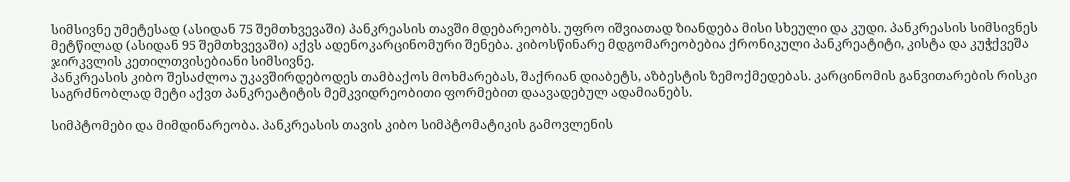სიმსივნე უმეტესად (ასიდან 75 შემთხვევაში) პანკრეასის თავში მდებარეობს. უფრო იშვიათად ზიანდება მისი სხეული და კუდი. პანკრეასის სიმსივნეს მეტწილად (ასიდან 95 შემთხვევაში) აქვს ადენოკარცინომური შენება. კიბოსწინარე მდგომარეობებია ქრონიკული პანკრეატიტი, კისტა და კუჭქვეშა ჯირკვლის კეთილთვისებიანი სიმსივნე.
პანკრეასის კიბო შესაძლოა უკავშირდებოდეს თამბაქოს მოხმარებას, შაქრიან დიაბეტს, აზბესტის ზემოქმედებას. კარცინომის განვითარების რისკი საგრძნობლად მეტი აქვთ პანკრეატიტის მემკვიდრეობითი ფორმებით დაავადებულ ადამიანებს.

სიმპტომები და მიმდინარეობა. პანკრეასის თავის კიბო სიმპტომატიკის გამოვლენის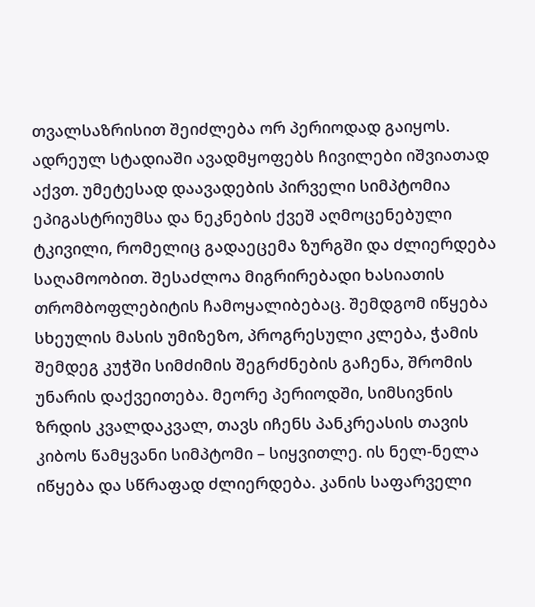თვალსაზრისით შეიძლება ორ პერიოდად გაიყოს. ადრეულ სტადიაში ავადმყოფებს ჩივილები იშვიათად აქვთ. უმეტესად დაავადების პირველი სიმპტომია ეპიგასტრიუმსა და ნეკნების ქვეშ აღმოცენებული ტკივილი, რომელიც გადაეცემა ზურგში და ძლიერდება საღამოობით. შესაძლოა მიგრირებადი ხასიათის თრომბოფლებიტის ჩამოყალიბებაც. შემდგომ იწყება სხეულის მასის უმიზეზო, პროგრესული კლება, ჭამის შემდეგ კუჭში სიმძიმის შეგრძნების გაჩენა, შრომის უნარის დაქვეითება. მეორე პერიოდში, სიმსივნის ზრდის კვალდაკვალ, თავს იჩენს პანკრეასის თავის კიბოს წამყვანი სიმპტომი – სიყვითლე. ის ნელ-ნელა იწყება და სწრაფად ძლიერდება. კანის საფარველი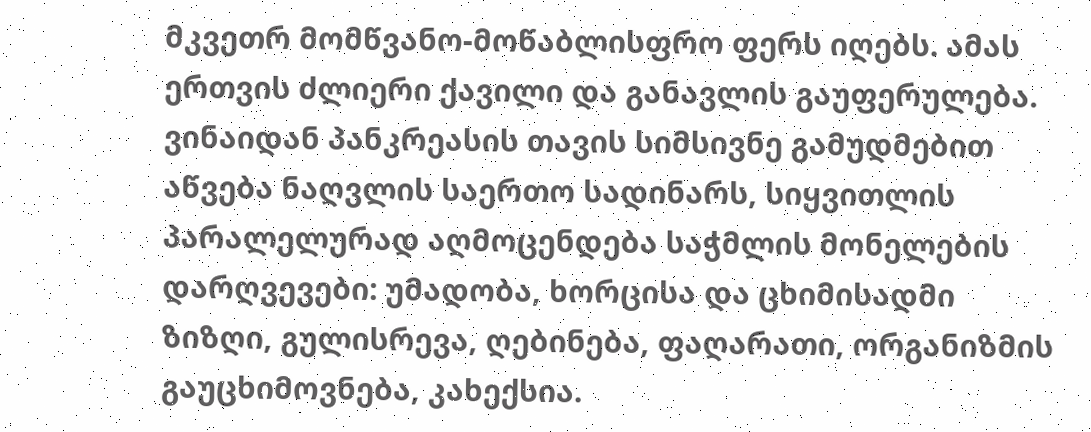მკვეთრ მომწვანო-მოწაბლისფრო ფერს იღებს. ამას ერთვის ძლიერი ქავილი და განავლის გაუფერულება. ვინაიდან პანკრეასის თავის სიმსივნე გამუდმებით აწვება ნაღვლის საერთო სადინარს, სიყვითლის პარალელურად აღმოცენდება საჭმლის მონელების დარღვევები: უმადობა, ხორცისა და ცხიმისადმი ზიზღი, გულისრევა, ღებინება, ფაღარათი, ორგანიზმის გაუცხიმოვნება, კახექსია.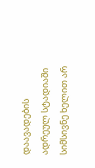დაავადების ადრეულ სტადიაში სიმსივნე ხელით არ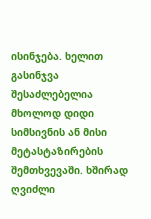ისინჯება. ხელით გასინჯვა შესაძლებელია მხოლოდ დიდი სიმსივნის ან მისი მეტასტაზირების შემთხვევაში. ხშირად ღვიძლი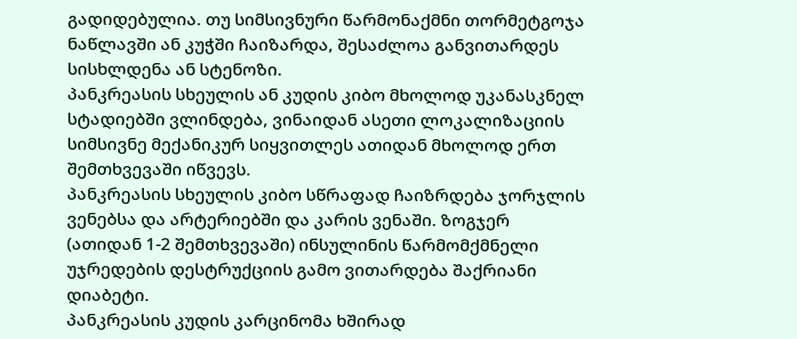გადიდებულია. თუ სიმსივნური წარმონაქმნი თორმეტგოჯა ნაწლავში ან კუჭში ჩაიზარდა, შესაძლოა განვითარდეს სისხლდენა ან სტენოზი.
პანკრეასის სხეულის ან კუდის კიბო მხოლოდ უკანასკნელ სტადიებში ვლინდება, ვინაიდან ასეთი ლოკალიზაციის სიმსივნე მექანიკურ სიყვითლეს ათიდან მხოლოდ ერთ შემთხვევაში იწვევს.
პანკრეასის სხეულის კიბო სწრაფად ჩაიზრდება ჯორჯლის ვენებსა და არტერიებში და კარის ვენაში. ზოგჯერ (ათიდან 1-2 შემთხვევაში) ინსულინის წარმომქმნელი უჯრედების დესტრუქციის გამო ვითარდება შაქრიანი დიაბეტი.
პანკრეასის კუდის კარცინომა ხშირად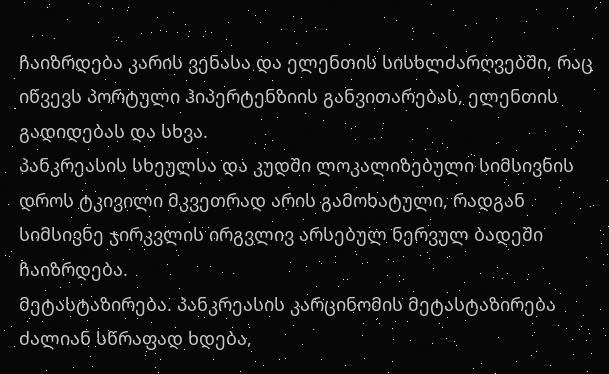ჩაიზრდება კარის ვენასა და ელენთის სისხლძარღვებში, რაც იწვევს პორტული ჰიპერტენზიის განვითარებას, ელენთის გადიდებას და სხვა.
პანკრეასის სხეულსა და კუდში ლოკალიზებული სიმსივნის დროს ტკივილი მკვეთრად არის გამოხატული, რადგან სიმსივნე ჯირკვლის ირგვლივ არსებულ ნერვულ ბადეში ჩაიზრდება.
მეტასტაზირება. პანკრეასის კარცინომის მეტასტაზირება ძალიან სწრაფად ხდება,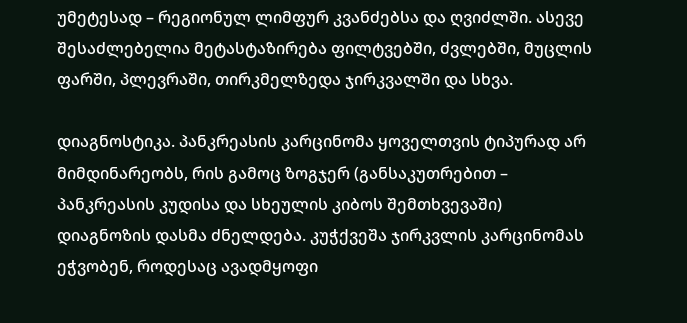უმეტესად – რეგიონულ ლიმფურ კვანძებსა და ღვიძლში. ასევე შესაძლებელია მეტასტაზირება ფილტვებში, ძვლებში, მუცლის ფარში, პლევრაში, თირკმელზედა ჯირკვალში და სხვა.

დიაგნოსტიკა. პანკრეასის კარცინომა ყოველთვის ტიპურად არ მიმდინარეობს, რის გამოც ზოგჯერ (განსაკუთრებით – პანკრეასის კუდისა და სხეულის კიბოს შემთხვევაში) დიაგნოზის დასმა ძნელდება. კუჭქვეშა ჯირკვლის კარცინომას ეჭვობენ, როდესაც ავადმყოფი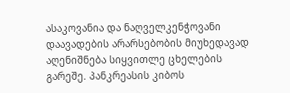ასაკოვანია და ნაღველკენჭოვანი დაავადების არარსებობის მიუხედავად აღენიშნება სიყვითლე ცხელების გარეშე. პანკრეასის კიბოს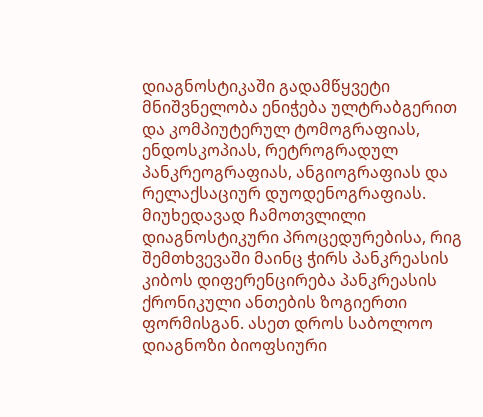დიაგნოსტიკაში გადამწყვეტი მნიშვნელობა ენიჭება ულტრაბგერით და კომპიუტერულ ტომოგრაფიას, ენდოსკოპიას, რეტროგრადულ პანკრეოგრაფიას, ანგიოგრაფიას და რელაქსაციურ დუოდენოგრაფიას.
მიუხედავად ჩამოთვლილი დიაგნოსტიკური პროცედურებისა, რიგ შემთხვევაში მაინც ჭირს პანკრეასის კიბოს დიფერენცირება პანკრეასის ქრონიკული ანთების ზოგიერთი ფორმისგან. ასეთ დროს საბოლოო დიაგნოზი ბიოფსიური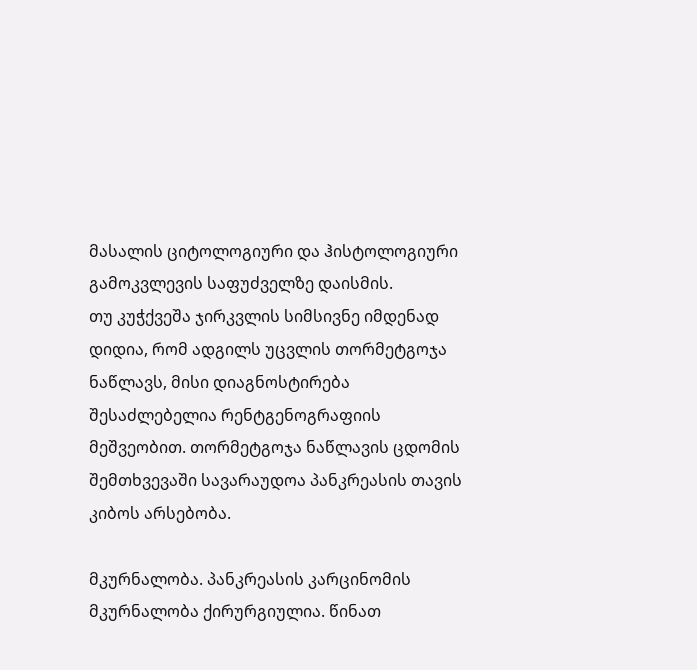მასალის ციტოლოგიური და ჰისტოლოგიური გამოკვლევის საფუძველზე დაისმის.
თუ კუჭქვეშა ჯირკვლის სიმსივნე იმდენად დიდია, რომ ადგილს უცვლის თორმეტგოჯა ნაწლავს, მისი დიაგნოსტირება შესაძლებელია რენტგენოგრაფიის მეშვეობით. თორმეტგოჯა ნაწლავის ცდომის შემთხვევაში სავარაუდოა პანკრეასის თავის კიბოს არსებობა.

მკურნალობა. პანკრეასის კარცინომის მკურნალობა ქირურგიულია. წინათ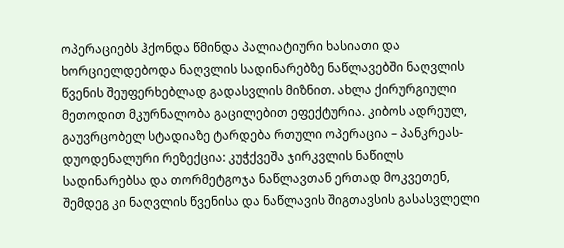ოპერაციებს ჰქონდა წმინდა პალიატიური ხასიათი და ხორციელდებოდა ნაღვლის სადინარებზე ნაწლავებში ნაღვლის წვენის შეუფერხებლად გადასვლის მიზნით. ახლა ქირურგიული მეთოდით მკურნალობა გაცილებით ეფექტურია. კიბოს ადრეულ, გაუვრცობელ სტადიაზე ტარდება რთული ოპერაცია – პანკრეას-დუოდენალური რეზექცია: კუჭქვეშა ჯირკვლის ნაწილს სადინარებსა და თორმეტგოჯა ნაწლავთან ერთად მოკვეთენ, შემდეგ კი ნაღვლის წვენისა და ნაწლავის შიგთავსის გასასვლელი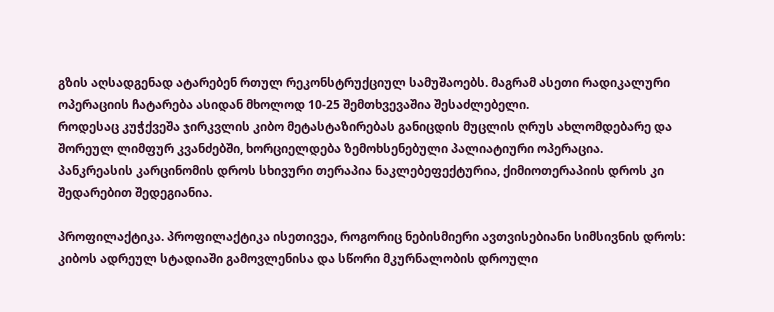გზის აღსადგენად ატარებენ რთულ რეკონსტრუქციულ სამუშაოებს. მაგრამ ასეთი რადიკალური ოპერაციის ჩატარება ასიდან მხოლოდ 10-25 შემთხვევაშია შესაძლებელი.
როდესაც კუჭქვეშა ჯირკვლის კიბო მეტასტაზირებას განიცდის მუცლის ღრუს ახლომდებარე და შორეულ ლიმფურ კვანძებში, ხორციელდება ზემოხსენებული პალიატიური ოპერაცია.
პანკრეასის კარცინომის დროს სხივური თერაპია ნაკლებეფექტურია, ქიმიოთერაპიის დროს კი შედარებით შედეგიანია.

პროფილაქტიკა. პროფილაქტიკა ისეთივეა, როგორიც ნებისმიერი ავთვისებიანი სიმსივნის დროს: კიბოს ადრეულ სტადიაში გამოვლენისა და სწორი მკურნალობის დროული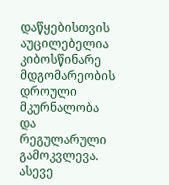დაწყებისთვის აუცილებელია კიბოსწინარე მდგომარეობის დროული მკურნალობა და რეგულარული გამოკვლევა. ასევე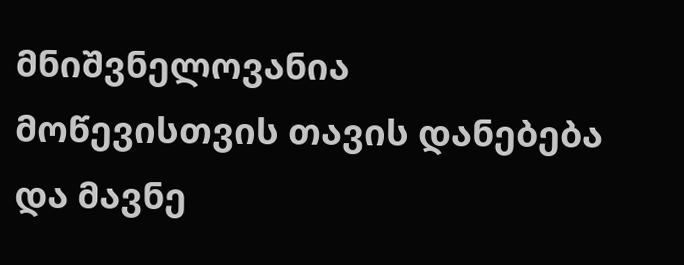მნიშვნელოვანია მოწევისთვის თავის დანებება და მავნე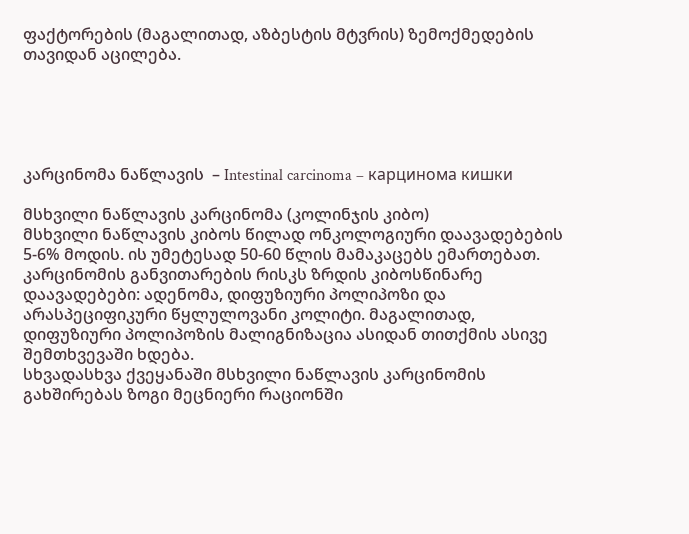ფაქტორების (მაგალითად, აზბესტის მტვრის) ზემოქმედების თავიდან აცილება.





კარცინომა ნაწლავის  – Intestinal carcinoma – карцинома кишки

მსხვილი ნაწლავის კარცინომა (კოლინჯის კიბო)
მსხვილი ნაწლავის კიბოს წილად ონკოლოგიური დაავადებების 5-6% მოდის. ის უმეტესად 50-60 წლის მამაკაცებს ემართებათ. კარცინომის განვითარების რისკს ზრდის კიბოსწინარე დაავადებები: ადენომა, დიფუზიური პოლიპოზი და არასპეციფიკური წყლულოვანი კოლიტი. მაგალითად, დიფუზიური პოლიპოზის მალიგნიზაცია ასიდან თითქმის ასივე შემთხვევაში ხდება.
სხვადასხვა ქვეყანაში მსხვილი ნაწლავის კარცინომის გახშირებას ზოგი მეცნიერი რაციონში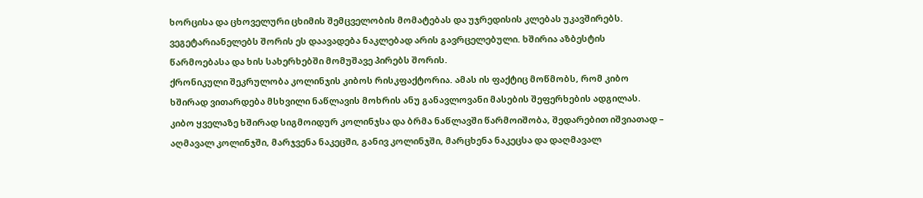ხორცისა და ცხოველური ცხიმის შემცველობის მომატებას და უჯრედისის კლებას უკავშირებს. ვეგეტარიანელებს შორის ეს დაავადება ნაკლებად არის გავრცელებული. ხშირია აზბესტის წარმოებასა და ხის სახერხებში მომუშავე პირებს შორის.
ქრონიკული შეკრულობა კოლინჯის კიბოს რისკფაქტორია. ამას ის ფაქტიც მოწმობს, რომ კიბო ხშირად ვითარდება მსხვილი ნაწლავის მოხრის ანუ განავლოვანი მასების შეფერხების ადგილას.
კიბო ყველაზე ხშირად სიგმოიდურ კოლინჯსა და ბრმა ნაწლავში წარმოიშობა, შედარებით იშვიათად – აღმავალ კოლინჯში, მარჯვენა ნაკეცში, განივ კოლინჯში, მარცხენა ნაკეცსა და დაღმავალ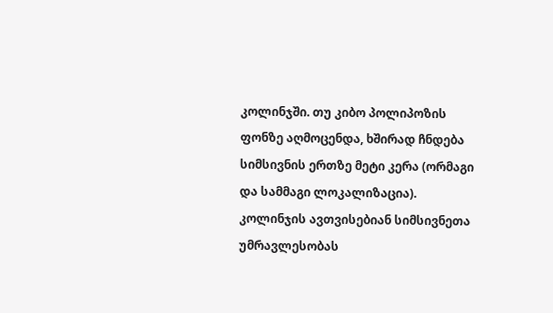კოლინჯში. თუ კიბო პოლიპოზის ფონზე აღმოცენდა, ხშირად ჩნდება სიმსივნის ერთზე მეტი კერა (ორმაგი და სამმაგი ლოკალიზაცია).
კოლინჯის ავთვისებიან სიმსივნეთა უმრავლესობას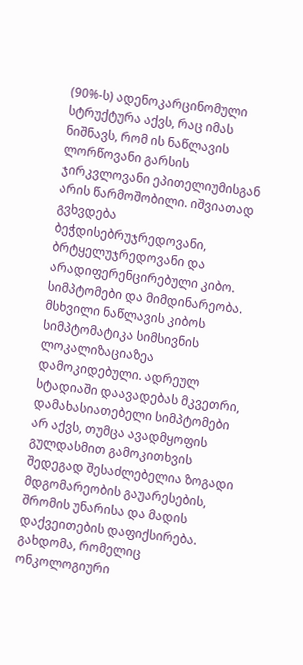(90%-ს) ადენოკარცინომული სტრუქტურა აქვს, რაც იმას ნიშნავს, რომ ის ნაწლავის ლორწოვანი გარსის ჯირკვლოვანი ეპითელიუმისგან არის წარმოშობილი. იშვიათად გვხვდება ბეჭდისებრუჯრედოვანი, ბრტყელუჯრედოვანი და არადიფერენცირებული კიბო.
სიმპტომები და მიმდინარეობა. მსხვილი ნაწლავის კიბოს სიმპტომატიკა სიმსივნის ლოკალიზაციაზეა დამოკიდებული. ადრეულ სტადიაში დაავადებას მკვეთრი, დამახასიათებელი სიმპტომები არ აქვს, თუმცა ავადმყოფის გულდასმით გამოკითხვის შედეგად შესაძლებელია ზოგადი მდგომარეობის გაუარესების, შრომის უნარისა და მადის დაქვეითების დაფიქსირება. გახდომა, რომელიც ონკოლოგიური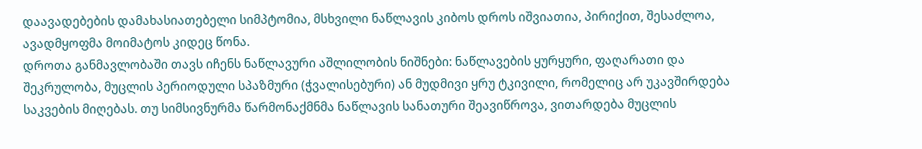დაავადებების დამახასიათებელი სიმპტომია, მსხვილი ნაწლავის კიბოს დროს იშვიათია, პირიქით, შესაძლოა, ავადმყოფმა მოიმატოს კიდეც წონა.
დროთა განმავლობაში თავს იჩენს ნაწლავური აშლილობის ნიშნები: ნაწლავების ყურყური, ფაღარათი და შეკრულობა, მუცლის პერიოდული სპაზმური (ჭვალისებური) ან მუდმივი ყრუ ტკივილი, რომელიც არ უკავშირდება საკვების მიღებას. თუ სიმსივნურმა წარმონაქმნმა ნაწლავის სანათური შეავიწროვა, ვითარდება მუცლის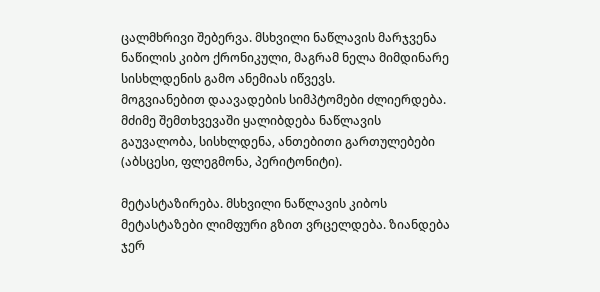ცალმხრივი შებერვა. მსხვილი ნაწლავის მარჯვენა ნაწილის კიბო ქრონიკული, მაგრამ ნელა მიმდინარე სისხლდენის გამო ანემიას იწვევს.
მოგვიანებით დაავადების სიმპტომები ძლიერდება. მძიმე შემთხვევაში ყალიბდება ნაწლავის გაუვალობა, სისხლდენა, ანთებითი გართულებები (აბსცესი, ფლეგმონა, პერიტონიტი).

მეტასტაზირება. მსხვილი ნაწლავის კიბოს მეტასტაზები ლიმფური გზით ვრცელდება. ზიანდება ჯერ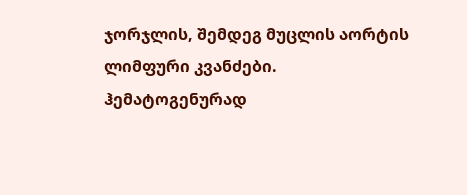ჯორჯლის, შემდეგ მუცლის აორტის ლიმფური კვანძები. ჰემატოგენურად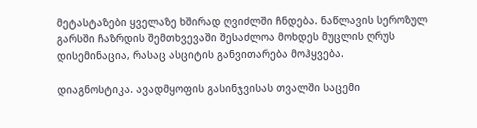მეტასტაზები ყველაზე ხშირად ღვიძლში ჩნდება. ნაწლავის სეროზულ გარსში ჩაზრდის შემთხვევაში შესაძლოა მოხდეს მუცლის ღრუს დისემინაცია, რასაც ასციტის განვითარება მოჰყვება.

დიაგნოსტიკა. ავადმყოფის გასინჯვისას თვალში საცემი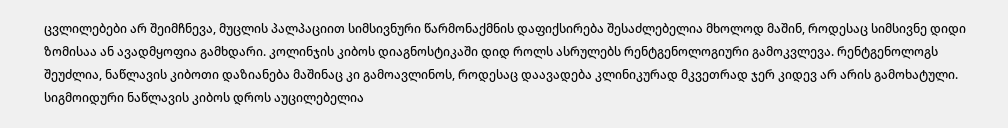ცვლილებები არ შეიმჩნევა, მუცლის პალპაციით სიმსივნური წარმონაქმნის დაფიქსირება შესაძლებელია მხოლოდ მაშინ, როდესაც სიმსივნე დიდი ზომისაა ან ავადმყოფია გამხდარი. კოლინჯის კიბოს დიაგნოსტიკაში დიდ როლს ასრულებს რენტგენოლოგიური გამოკვლევა. რენტგენოლოგს შეუძლია, ნაწლავის კიბოთი დაზიანება მაშინაც კი გამოავლინოს, როდესაც დაავადება კლინიკურად მკვეთრად ჯერ კიდევ არ არის გამოხატული. სიგმოიდური ნაწლავის კიბოს დროს აუცილებელია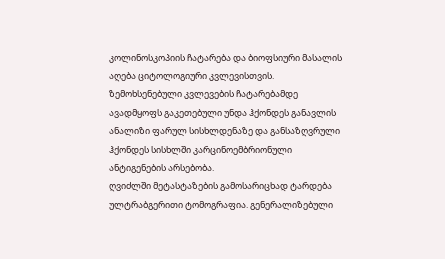კოლინოსკოპიის ჩატარება და ბიოფსიური მასალის აღება ციტოლოგიური კვლევისთვის.
ზემოხსენებული კვლევების ჩატარებამდე ავადმყოფს გაკეთებული უნდა ჰქონდეს განავლის ანალიზი ფარულ სისხლდენაზე და განსაზღვრული ჰქონდეს სისხლში კარცინოემბრიონული ანტიგენების არსებობა.
ღვიძლში მეტასტაზების გამოსარიცხად ტარდება ულტრაბგერითი ტომოგრაფია. გენერალიზებული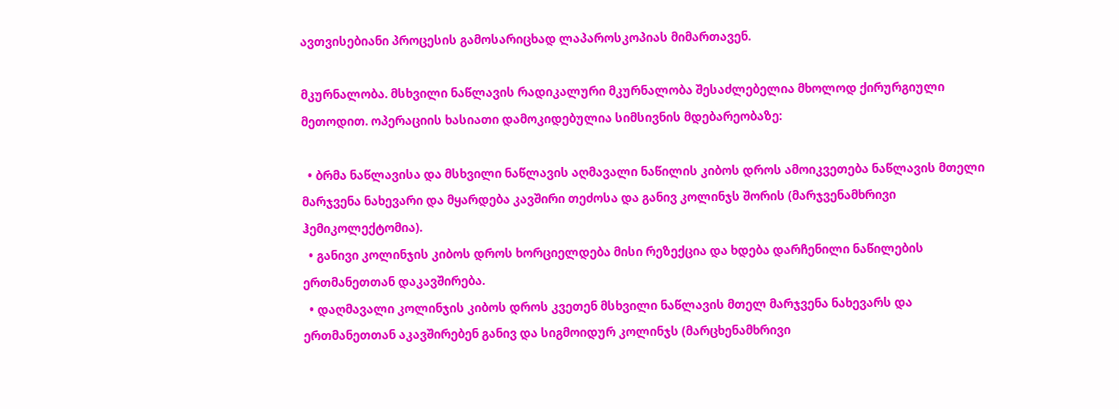ავთვისებიანი პროცესის გამოსარიცხად ლაპაროსკოპიას მიმართავენ.

მკურნალობა. მსხვილი ნაწლავის რადიკალური მკურნალობა შესაძლებელია მხოლოდ ქირურგიული მეთოდით. ოპერაციის ხასიათი დამოკიდებულია სიმსივნის მდებარეობაზე:

  • ბრმა ნაწლავისა და მსხვილი ნაწლავის აღმავალი ნაწილის კიბოს დროს ამოიკვეთება ნაწლავის მთელი მარჯვენა ნახევარი და მყარდება კავშირი თეძოსა და განივ კოლინჯს შორის (მარჯვენამხრივი ჰემიკოლექტომია).
  • განივი კოლინჯის კიბოს დროს ხორციელდება მისი რეზექცია და ხდება დარჩენილი ნაწილების ერთმანეთთან დაკავშირება.
  • დაღმავალი კოლინჯის კიბოს დროს კვეთენ მსხვილი ნაწლავის მთელ მარჯვენა ნახევარს და ერთმანეთთან აკავშირებენ განივ და სიგმოიდურ კოლინჯს (მარცხენამხრივი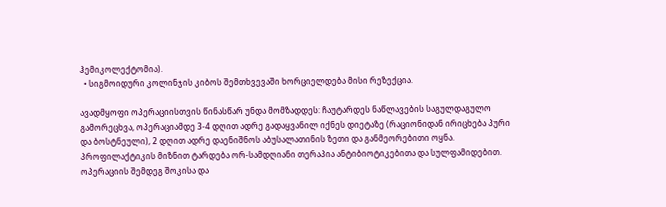ჰემიკოლექტომია).
  • სიგმოიდური კოლინჯის კიბოს შემთხვევაში ხორციელდება მისი რეზექცია.

ავადმყოფი ოპერაციისთვის წინასწარ უნდა მომზადდეს: ჩაუტარდეს ნაწლავების საგულდაგულო გამორეცხვა, ოპერაციამდე 3-4 დღით ადრე გადაყვანილ იქნეს დიეტაზე (რაციონიდან ირიცხება პური და ბოსტნეული), 2 დღით ადრე დაენიშნოს აბუსალათინის ზეთი და განმეორებითი ოყნა. პროფილაქტიკის მიზნით ტარდება ორ-სამდღიანი თერაპია ანტიბიოტიკებითა და სულფამიდებით.
ოპერაციის შემდეგ შოკისა და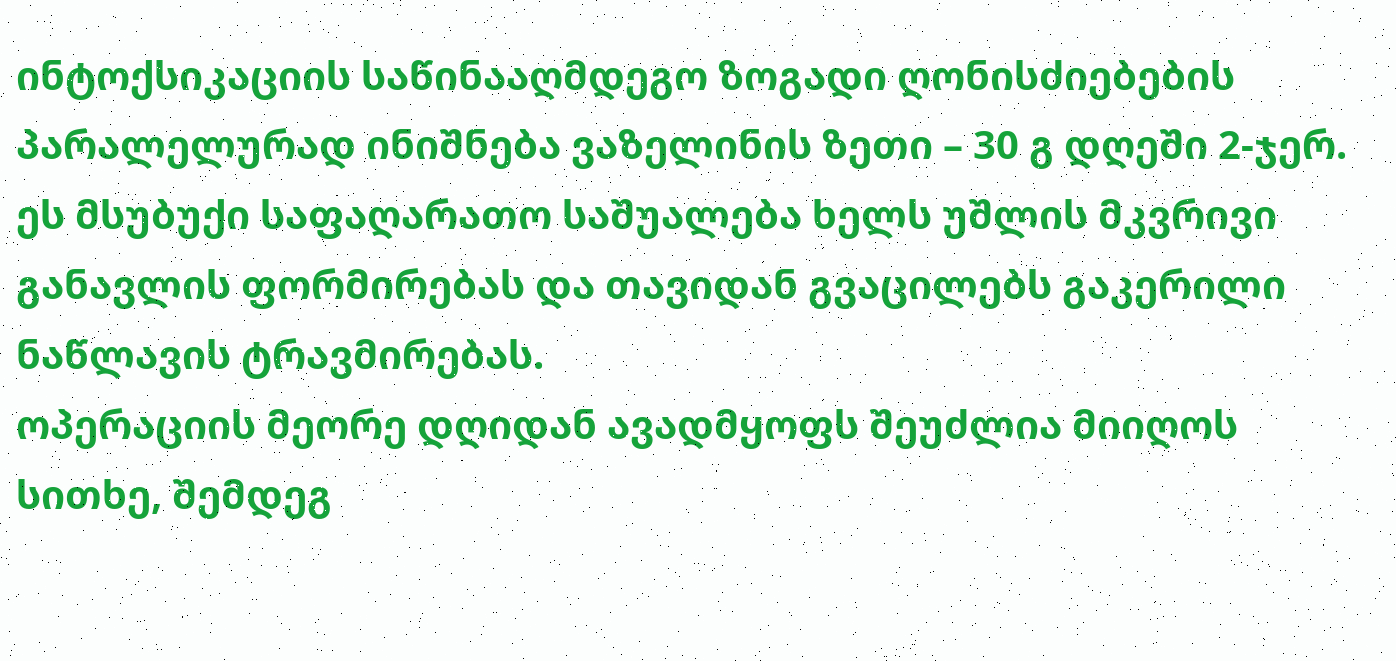ინტოქსიკაციის საწინააღმდეგო ზოგადი ღონისძიებების პარალელურად ინიშნება ვაზელინის ზეთი – 30 გ დღეში 2-ჯერ. ეს მსუბუქი საფაღარათო საშუალება ხელს უშლის მკვრივი განავლის ფორმირებას და თავიდან გვაცილებს გაკერილი ნაწლავის ტრავმირებას.
ოპერაციის მეორე დღიდან ავადმყოფს შეუძლია მიიღოს სითხე, შემდეგ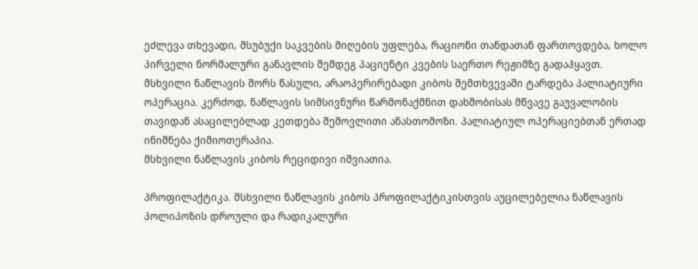ეძლევა თხევადი, მსუბუქი საკვების მიღების უფლება, რაციონი თანდათან ფართოვდება, ხოლო პირველი ნორმალური განავლის შემდეგ პაციენტი კვების საერთო რეჟიმზე გადაჰყავთ.
მსხვილი ნაწლავის შორს წასული, არაოპერირებადი კიბოს შემთხვევაში ტარდება პალიატიური ოპერაცია. კერძოდ, ნაწლავის სიმსივნური წარმონაქმნით დახშობისას მწვავე გაუვალობის თავიდან ასაცილებლად კეთდება შემოვლითი ანასთომოზი. პალიატიულ ოპერაციებთან ერთად ინიშნება ქიმიოთერაპია.
მსხვილი ნაწლავის კიბოს რეციდივი იშვიათია.

პროფილაქტიკა. მსხვილი ნაწლავის კიბოს პროფილაქტიკისთვის აუცილებელია ნაწლავის პოლიპოზის დროული და რადიკალური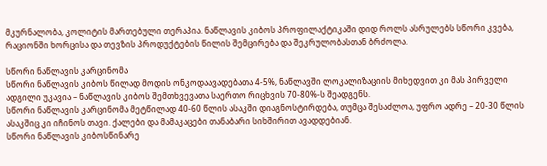მკურნალობა, კოლიტის მართებული თერაპია. ნაწლავის კიბოს პროფილაქტიკაში დიდ როლს ასრულებს სწორი კვება, რაციონში ხორცისა და თევზის პროდუქტების წილის შემცირება და შეკრულობასთან ბრძოლა.

სწორი ნაწლავის კარცინომა
სწორი ნაწლავის კიბოს წილად მოდის ონკოდაავადებათა 4-5%, ნაწლავში ლოკალიზაციის მიხედვით კი მას პირველი ადგილი უკავია – ნაწლავის კიბოს შემთხვევათა საერთო რიცხვის 70-80%-ს შეადგენს.
სწორი ნაწლავის კარცინომა მეტწილად 40-60 წლის ასაკში დიაგნოსტირდება, თუმცა შესაძლოა, უფრო ადრე – 20-30 წლის ასაკშიც კი იჩინოს თავი. ქალები და მამაკაცები თანაბარი სიხშირით ავადდებიან.
სწორი ნაწლავის კიბოსწინარე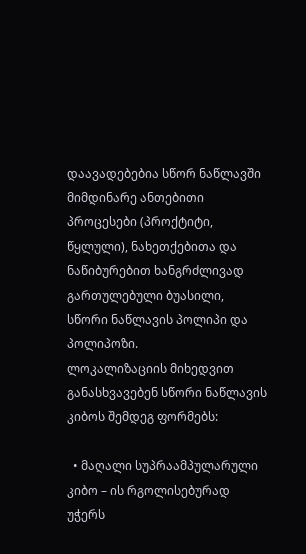დაავადებებია სწორ ნაწლავში მიმდინარე ანთებითი პროცესები (პროქტიტი, წყლული), ნახეთქებითა და ნაწიბურებით ხანგრძლივად გართულებული ბუასილი, სწორი ნაწლავის პოლიპი და პოლიპოზი.
ლოკალიზაციის მიხედვით განასხვავებენ სწორი ნაწლავის კიბოს შემდეგ ფორმებს:

  • მაღალი სუპრაამპულარული კიბო – ის რგოლისებურად უჭერს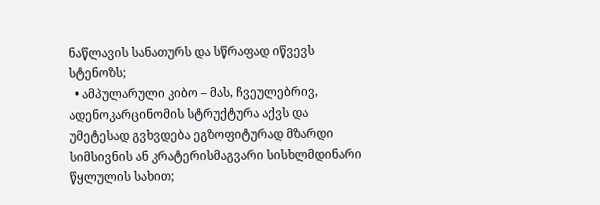ნაწლავის სანათურს და სწრაფად იწვევს სტენოზს;
  • ამპულარული კიბო – მას, ჩვეულებრივ, ადენოკარცინომის სტრუქტურა აქვს და უმეტესად გვხვდება ეგზოფიტურად მზარდი სიმსივნის ან კრატერისმაგვარი სისხლმდინარი წყლულის სახით;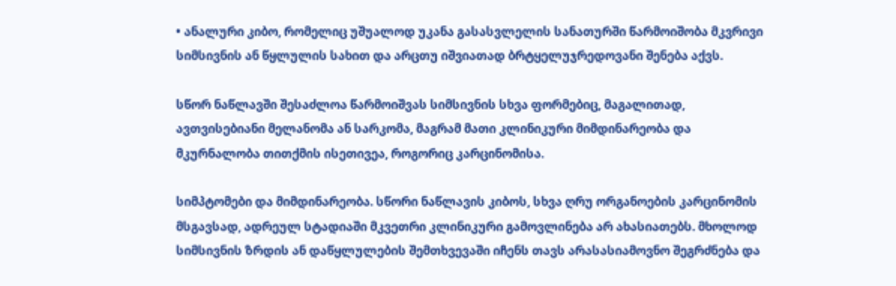• ანალური კიბო, რომელიც უშუალოდ უკანა გასასვლელის სანათურში წარმოიშობა მკვრივი სიმსივნის ან წყლულის სახით და არცთუ იშვიათად ბრტყელუჯრედოვანი შენება აქვს.

სწორ ნაწლავში შესაძლოა წარმოიშვას სიმსივნის სხვა ფორმებიც, მაგალითად, ავთვისებიანი მელანომა ან სარკომა, მაგრამ მათი კლინიკური მიმდინარეობა და მკურნალობა თითქმის ისეთივეა, როგორიც კარცინომისა.

სიმპტომები და მიმდინარეობა. სწორი ნაწლავის კიბოს, სხვა ღრუ ორგანოების კარცინომის მსგავსად, ადრეულ სტადიაში მკვეთრი კლინიკური გამოვლინება არ ახასიათებს. მხოლოდ სიმსივნის ზრდის ან დაწყლულების შემთხვევაში იჩენს თავს არასასიამოვნო შეგრძნება და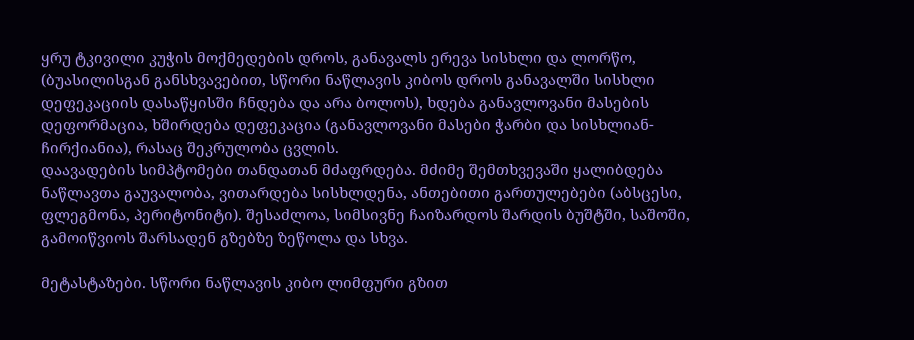ყრუ ტკივილი კუჭის მოქმედების დროს, განავალს ერევა სისხლი და ლორწო, (ბუასილისგან განსხვავებით, სწორი ნაწლავის კიბოს დროს განავალში სისხლი დეფეკაციის დასაწყისში ჩნდება და არა ბოლოს), ხდება განავლოვანი მასების დეფორმაცია, ხშირდება დეფეკაცია (განავლოვანი მასები ჭარბი და სისხლიან-ჩირქიანია), რასაც შეკრულობა ცვლის.
დაავადების სიმპტომები თანდათან მძაფრდება. მძიმე შემთხვევაში ყალიბდება ნაწლავთა გაუვალობა, ვითარდება სისხლდენა, ანთებითი გართულებები (აბსცესი, ფლეგმონა, პერიტონიტი). შესაძლოა, სიმსივნე ჩაიზარდოს შარდის ბუშტში, საშოში, გამოიწვიოს შარსადენ გზებზე ზეწოლა და სხვა.

მეტასტაზები. სწორი ნაწლავის კიბო ლიმფური გზით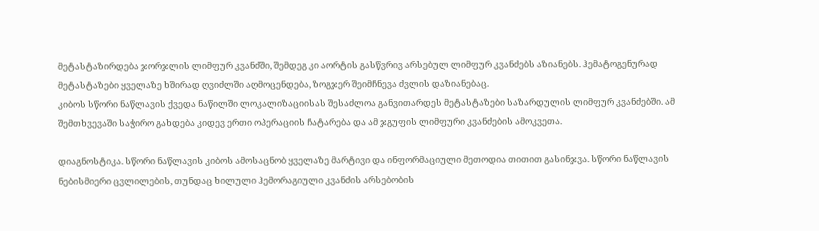მეტასტაზირდება ჯორჯლის ლიმფურ კვანძში, შემდეგ კი აორტის გასწვრივ არსებულ ლიმფურ კვანძებს აზიანებს. ჰემატოგენურად მეტასტაზები ყველაზე ხშირად ღვიძლში აღმოცენდება, ზოგჯერ შეიმჩნევა ძვლის დაზიანებაც.
კიბოს სწორი ნაწლავის ქვედა ნაწილში ლოკალიზაციისას შესაძლოა განვითარდეს მეტასტაზები საზარდულის ლიმფურ კვანძებში. ამ შემთხვევაში საჭირო გახდება კიდევ ერთი ოპერაციის ჩატარება და ამ ჯგუფის ლიმფური კვანძების ამოკვეთა.

დიაგნოსტიკა. სწორი ნაწლავის კიბოს ამოსაცნობ ყველაზე მარტივი და ინფორმაციული მეთოდია თითით გასინჯვა. სწორი ნაწლავის ნებისმიერი ცვლილების, თუნდაც ხილული ჰემორაგიული კვანძის არსებობის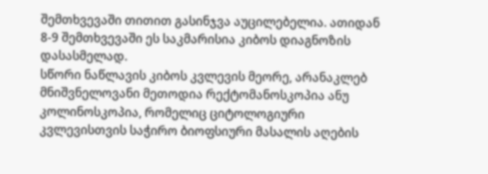შემთხვევაში თითით გასინჯვა აუცილებელია. ათიდან 8-9 შემთხვევაში ეს საკმარისია კიბოს დიაგნოზის დასასმელად.
სწორი ნაწლავის კიბოს კვლევის მეორე, არანაკლებ მნიშვნელოვანი მეთოდია რექტომანოსკოპია ანუ კოლინოსკოპია, რომელიც ციტოლოგიური კვლევისთვის საჭირო ბიოფსიური მასალის აღების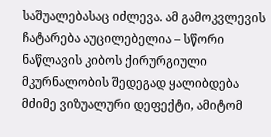საშუალებასაც იძლევა. ამ გამოკვლევის ჩატარება აუცილებელია – სწორი ნაწლავის კიბოს ქირურგიული მკურნალობის შედეგად ყალიბდება მძიმე ვიზუალური დეფექტი, ამიტომ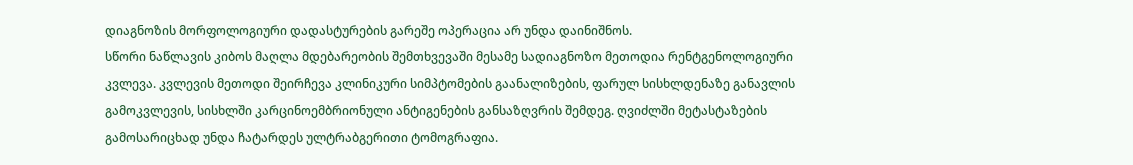დიაგნოზის მორფოლოგიური დადასტურების გარეშე ოპერაცია არ უნდა დაინიშნოს.
სწორი ნაწლავის კიბოს მაღლა მდებარეობის შემთხვევაში მესამე სადიაგნოზო მეთოდია რენტგენოლოგიური კვლევა. კვლევის მეთოდი შეირჩევა კლინიკური სიმპტომების გაანალიზების, ფარულ სისხლდენაზე განავლის გამოკვლევის, სისხლში კარცინოემბრიონული ანტიგენების განსაზღვრის შემდეგ. ღვიძლში მეტასტაზების გამოსარიცხად უნდა ჩატარდეს ულტრაბგერითი ტომოგრაფია.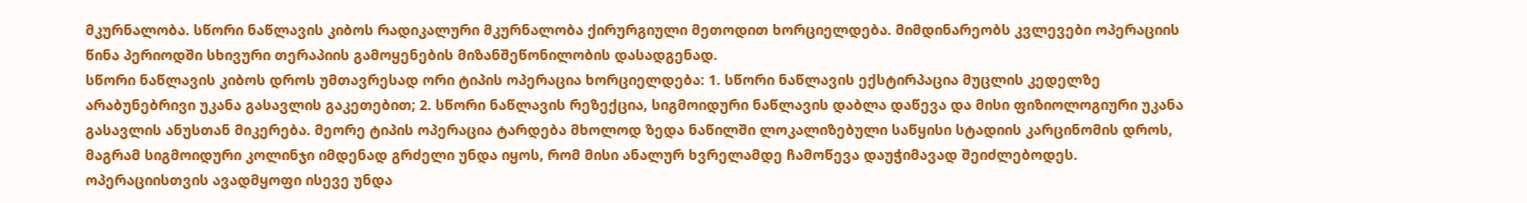მკურნალობა. სწორი ნაწლავის კიბოს რადიკალური მკურნალობა ქირურგიული მეთოდით ხორციელდება. მიმდინარეობს კვლევები ოპერაციის წინა პერიოდში სხივური თერაპიის გამოყენების მიზანშეწონილობის დასადგენად.
სწორი ნაწლავის კიბოს დროს უმთავრესად ორი ტიპის ოპერაცია ხორციელდება: 1. სწორი ნაწლავის ექსტირპაცია მუცლის კედელზე არაბუნებრივი უკანა გასავლის გაკეთებით; 2. სწორი ნაწლავის რეზექცია, სიგმოიდური ნაწლავის დაბლა დაწევა და მისი ფიზიოლოგიური უკანა გასავლის ანუსთან მიკერება. მეორე ტიპის ოპერაცია ტარდება მხოლოდ ზედა ნაწილში ლოკალიზებული საწყისი სტადიის კარცინომის დროს, მაგრამ სიგმოიდური კოლინჯი იმდენად გრძელი უნდა იყოს, რომ მისი ანალურ ხვრელამდე ჩამოწევა დაუჭიმავად შეიძლებოდეს.
ოპერაციისთვის ავადმყოფი ისევე უნდა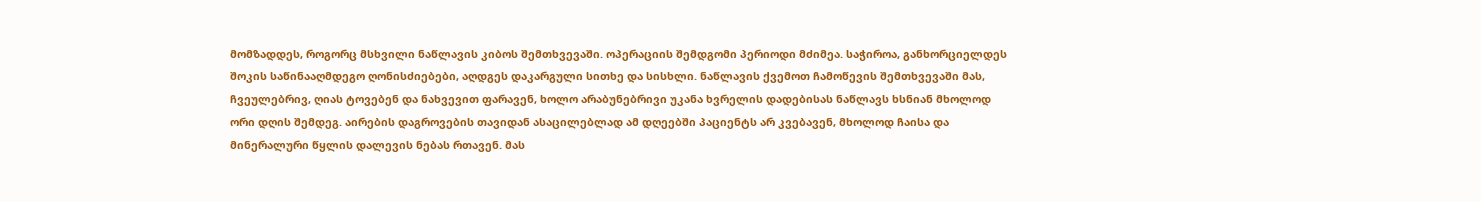მომზადდეს, როგორც მსხვილი ნაწლავის კიბოს შემთხვევაში. ოპერაციის შემდგომი პერიოდი მძიმეა. საჭიროა, განხორციელდეს შოკის საწინააღმდეგო ღონისძიებები, აღდგეს დაკარგული სითხე და სისხლი. ნაწლავის ქვემოთ ჩამოწევის შემთხვევაში მას, ჩვეულებრივ, ღიას ტოვებენ და ნახვევით ფარავენ, ხოლო არაბუნებრივი უკანა ხვრელის დადებისას ნაწლავს ხსნიან მხოლოდ ორი დღის შემდეგ. აირების დაგროვების თავიდან ასაცილებლად ამ დღეებში პაციენტს არ კვებავენ, მხოლოდ ჩაისა და მინერალური წყლის დალევის ნებას რთავენ. მას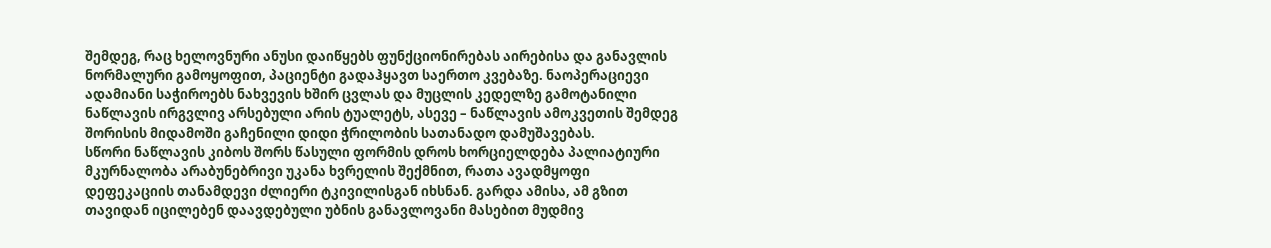შემდეგ, რაც ხელოვნური ანუსი დაიწყებს ფუნქციონირებას აირებისა და განავლის ნორმალური გამოყოფით, პაციენტი გადაჰყავთ საერთო კვებაზე. ნაოპერაციევი ადამიანი საჭიროებს ნახვევის ხშირ ცვლას და მუცლის კედელზე გამოტანილი ნაწლავის ირგვლივ არსებული არის ტუალეტს, ასევე – ნაწლავის ამოკვეთის შემდეგ შორისის მიდამოში გაჩენილი დიდი ჭრილობის სათანადო დამუშავებას.
სწორი ნაწლავის კიბოს შორს წასული ფორმის დროს ხორციელდება პალიატიური მკურნალობა არაბუნებრივი უკანა ხვრელის შექმნით, რათა ავადმყოფი დეფეკაციის თანამდევი ძლიერი ტკივილისგან იხსნან. გარდა ამისა, ამ გზით თავიდან იცილებენ დაავდებული უბნის განავლოვანი მასებით მუდმივ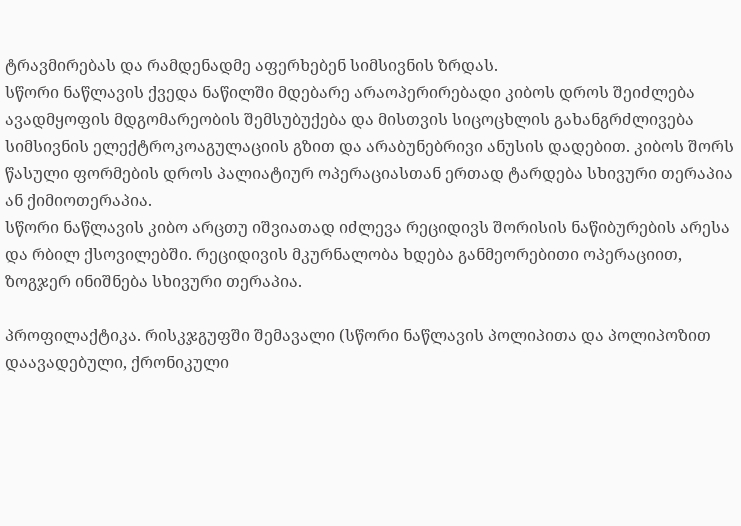ტრავმირებას და რამდენადმე აფერხებენ სიმსივნის ზრდას.
სწორი ნაწლავის ქვედა ნაწილში მდებარე არაოპერირებადი კიბოს დროს შეიძლება ავადმყოფის მდგომარეობის შემსუბუქება და მისთვის სიცოცხლის გახანგრძლივება სიმსივნის ელექტროკოაგულაციის გზით და არაბუნებრივი ანუსის დადებით. კიბოს შორს წასული ფორმების დროს პალიატიურ ოპერაციასთან ერთად ტარდება სხივური თერაპია ან ქიმიოთერაპია.
სწორი ნაწლავის კიბო არცთუ იშვიათად იძლევა რეციდივს შორისის ნაწიბურების არესა და რბილ ქსოვილებში. რეციდივის მკურნალობა ხდება განმეორებითი ოპერაციით, ზოგჯერ ინიშნება სხივური თერაპია.

პროფილაქტიკა. რისკჯგუფში შემავალი (სწორი ნაწლავის პოლიპითა და პოლიპოზით დაავადებული, ქრონიკული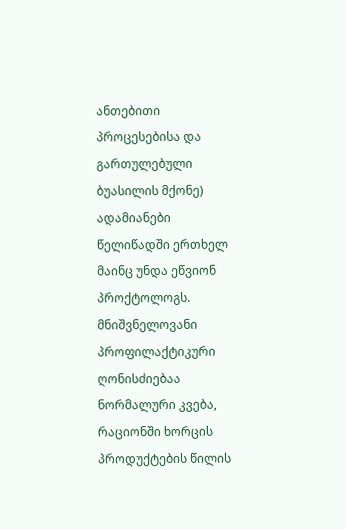ანთებითი პროცესებისა და გართულებული ბუასილის მქონე) ადამიანები წელიწადში ერთხელ მაინც უნდა ეწვიონ პროქტოლოგს. მნიშვნელოვანი პროფილაქტიკური ღონისძიებაა ნორმალური კვება, რაციონში ხორცის პროდუქტების წილის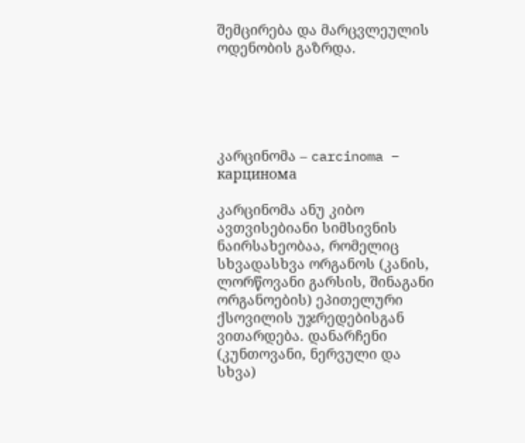შემცირება და მარცვლეულის ოდენობის გაზრდა.





კარცინომა – carcinoma – карцинома

კარცინომა ანუ კიბო ავთვისებიანი სიმსივნის ნაირსახეობაა, რომელიც სხვადასხვა ორგანოს (კანის, ლორწოვანი გარსის, შინაგანი ორგანოების) ეპითელური ქსოვილის უჯრედებისგან ვითარდება. დანარჩენი (კუნთოვანი, ნერვული და სხვა)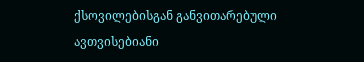ქსოვილებისგან განვითარებული ავთვისებიანი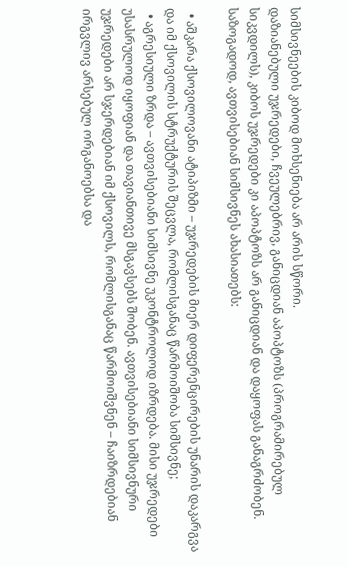სიმსივნეების კიბოდ მოხსენიება არ არის სწორი.
დაზიანებული უჯრედები, ჩვეულებრივ, განიცდიან აპოპტოზს (პროგრამირებულ სიკვდილს), კიბოს უჯრედები კი აპოპტოზს არ განიცდიან და დაყოფას განაგრძობენ.
საზოგადოდ, ავთვისებიან სიმსივნეს ახასიათებს:

  • აშკარა ქსოვილოვანი ატიპიზმი – უჯრედების მიერ დიფერენცირების უნარის დაკარგვა და იმ ქსოვილის სტრუქტურის შეცვლა, რომლისგანაც წარმოიშობა სიმსივნე;
  • აგრესიული ზრდა – ავთვისებიანი სიმსივნე უკონტროლოდ იზრდება. მისი უჯრედები უსასრულოდ იყოფიან და თავიანთივე მსგავსებს შობენ. ავთვისებიანი სიმსივნური უჯრედები არ სჯერდებიან იმ ქსოვილს, რომლისგანაც წარმოიშვნენ – ჩაიზრდებიან ირგვლივ არსებულ ორგანოებსა და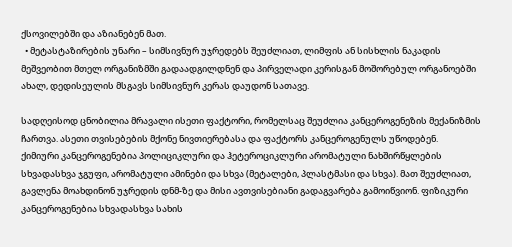ქსოვილებში და აზიანებენ მათ.
  • მეტასტაზირების უნარი – სიმსივნურ უჯრედებს შეუძლიათ, ლიმფის ან სისხლის ნაკადის მეშვეობით მთელ ორგანიზმში გადაადგილდნენ და პირველადი კერისგან მოშორებულ ორგანოებში ახალ, დედისეულის მსგავს სიმსივნურ კერას დაუდონ სათავე.

სადღეისოდ ცნობილია მრავალი ისეთი ფაქტორი, რომელსაც შეუძლია კანცეროგენეზის მექანიზმის ჩართვა. ასეთი თვისებების მქონე ნივთიერებასა და ფაქტორს კანცეროგენულს უწოდებენ.
ქიმიური კანცეროგენებია პოლიციკლური და ჰეტეროციკლური არომატული ნახშირწყლების სხვადასხვა ჯგუფი, არომატული ამინები და სხვა (მეტალები, პლასტმასი და სხვა). მათ შეუძლიათ, გავლენა მოახდინონ უჯრედის დნმ-ზე და მისი ავთვისებიანი გადაგვარება გამოიწვიონ. ფიზიკური კანცეროგენებია სხვადასხვა სახის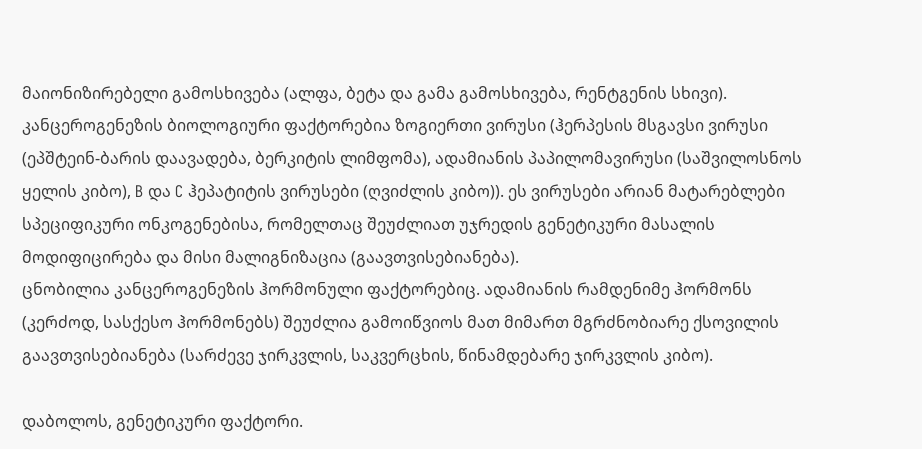მაიონიზირებელი გამოსხივება (ალფა, ბეტა და გამა გამოსხივება, რენტგენის სხივი).
კანცეროგენეზის ბიოლოგიური ფაქტორებია ზოგიერთი ვირუსი (ჰერპესის მსგავსი ვირუსი (ეპშტეინ-ბარის დაავადება, ბერკიტის ლიმფომა), ადამიანის პაპილომავირუსი (საშვილოსნოს ყელის კიბო), B და C ჰეპატიტის ვირუსები (ღვიძლის კიბო)). ეს ვირუსები არიან მატარებლები სპეციფიკური ონკოგენებისა, რომელთაც შეუძლიათ უჯრედის გენეტიკური მასალის მოდიფიცირება და მისი მალიგნიზაცია (გაავთვისებიანება).
ცნობილია კანცეროგენეზის ჰორმონული ფაქტორებიც. ადამიანის რამდენიმე ჰორმონს (კერძოდ, სასქესო ჰორმონებს) შეუძლია გამოიწვიოს მათ მიმართ მგრძნობიარე ქსოვილის გაავთვისებიანება (სარძევე ჯირკვლის, საკვერცხის, წინამდებარე ჯირკვლის კიბო).

დაბოლოს, გენეტიკური ფაქტორი.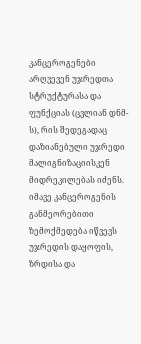კანცეროგენები არღვევენ უჯრედთა სტრუქტურასა და ფუნქციას (ცვლიან დნმ-ს), რის შედეგადაც დაზიანებული უჯრედი მალიგნიზაციისკენ მიდრეკილებას იძენს. იმავე კანცეროგენის განმეორებითი ზემოქმედება იწვევს უჯრედის დაყოფის, ზრდისა და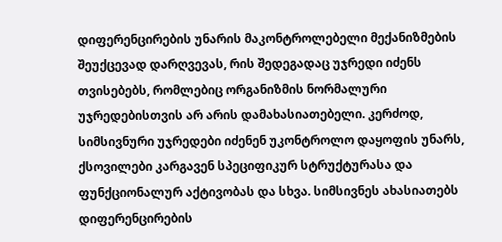დიფერენცირების უნარის მაკონტროლებელი მექანიზმების შეუქცევად დარღვევას, რის შედეგადაც უჯრედი იძენს თვისებებს, რომლებიც ორგანიზმის ნორმალური უჯრედებისთვის არ არის დამახასიათებელი. კერძოდ, სიმსივნური უჯრედები იძენენ უკონტროლო დაყოფის უნარს, ქსოვილები კარგავენ სპეციფიკურ სტრუქტურასა და ფუნქციონალურ აქტივობას და სხვა. სიმსივნეს ახასიათებს დიფერენცირების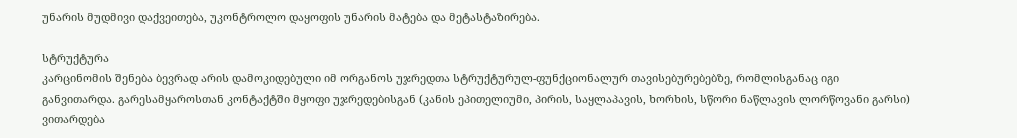უნარის მუდმივი დაქვეითება, უკონტროლო დაყოფის უნარის მატება და მეტასტაზირება.

სტრუქტურა
კარცინომის შენება ბევრად არის დამოკიდებული იმ ორგანოს უჯრედთა სტრუქტურულ-ფუნქციონალურ თავისებურებებზე, რომლისგანაც იგი განვითარდა. გარესამყაროსთან კონტაქტში მყოფი უჯრედებისგან (კანის ეპითელიუმი, პირის, საყლაპავის, ხორხის, სწორი ნაწლავის ლორწოვანი გარსი) ვითარდება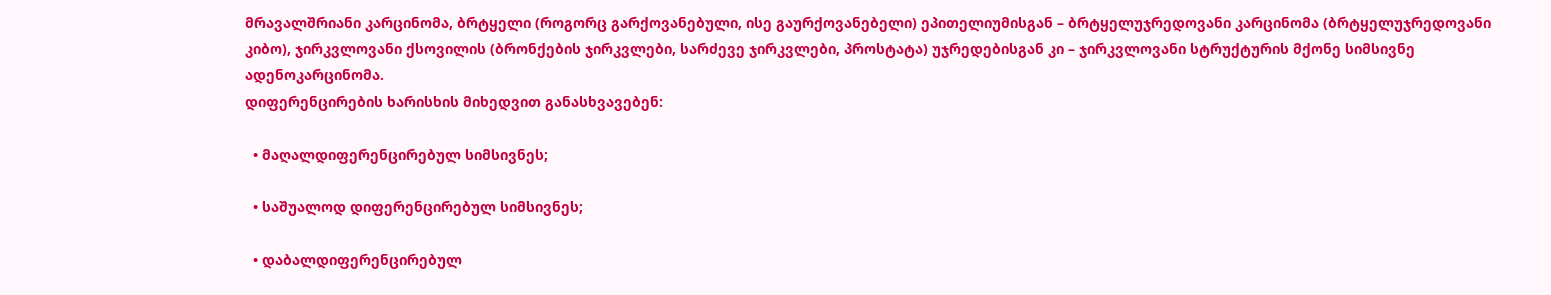მრავალშრიანი კარცინომა, ბრტყელი (როგორც გარქოვანებული, ისე გაურქოვანებელი) ეპითელიუმისგან – ბრტყელუჯრედოვანი კარცინომა (ბრტყელუჯრედოვანი კიბო), ჯირკვლოვანი ქსოვილის (ბრონქების ჯირკვლები, სარძევე ჯირკვლები, პროსტატა) უჯრედებისგან კი – ჯირკვლოვანი სტრუქტურის მქონე სიმსივნე ადენოკარცინომა.
დიფერენცირების ხარისხის მიხედვით განასხვავებენ:

  • მაღალდიფერენცირებულ სიმსივნეს;

  • საშუალოდ დიფერენცირებულ სიმსივნეს;

  • დაბალდიფერენცირებულ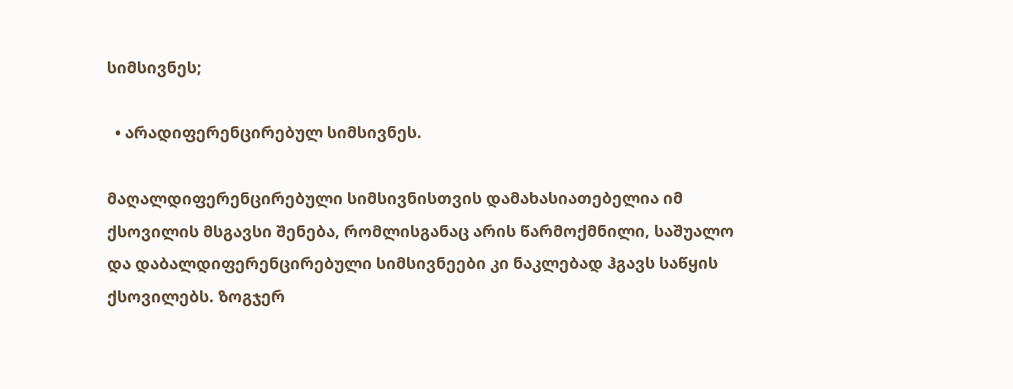სიმსივნეს;

  • არადიფერენცირებულ სიმსივნეს.

მაღალდიფერენცირებული სიმსივნისთვის დამახასიათებელია იმ ქსოვილის მსგავსი შენება, რომლისგანაც არის წარმოქმნილი, საშუალო და დაბალდიფერენცირებული სიმსივნეები კი ნაკლებად ჰგავს საწყის ქსოვილებს. ზოგჯერ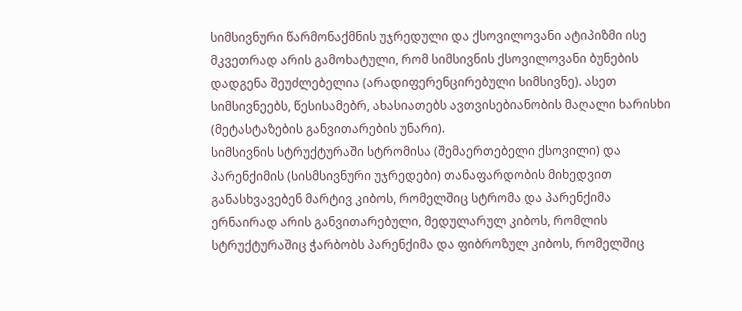სიმსივნური წარმონაქმნის უჯრედული და ქსოვილოვანი ატიპიზმი ისე მკვეთრად არის გამოხატული, რომ სიმსივნის ქსოვილოვანი ბუნების დადგენა შეუძლებელია (არადიფერენცირებული სიმსივნე). ასეთ სიმსივნეებს, წესისამებრ, ახასიათებს ავთვისებიანობის მაღალი ხარისხი (მეტასტაზების განვითარების უნარი).
სიმსივნის სტრუქტურაში სტრომისა (შემაერთებელი ქსოვილი) და პარენქიმის (სისმსივნური უჯრედები) თანაფარდობის მიხედვით განასხვავებენ მარტივ კიბოს, რომელშიც სტრომა და პარენქიმა ერნაირად არის განვითარებული, მედულარულ კიბოს, რომლის სტრუქტურაშიც ჭარბობს პარენქიმა და ფიბროზულ კიბოს, რომელშიც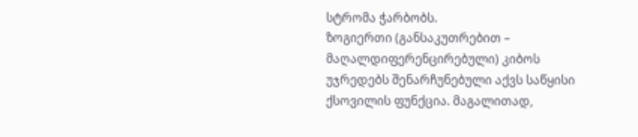სტრომა ჭარბობს.
ზოგიერთი (განსაკუთრებით – მაღალდიფერენცირებული) კიბოს უჯრედებს შენარჩუნებული აქვს საწყისი ქსოვილის ფუნქცია. მაგალითად,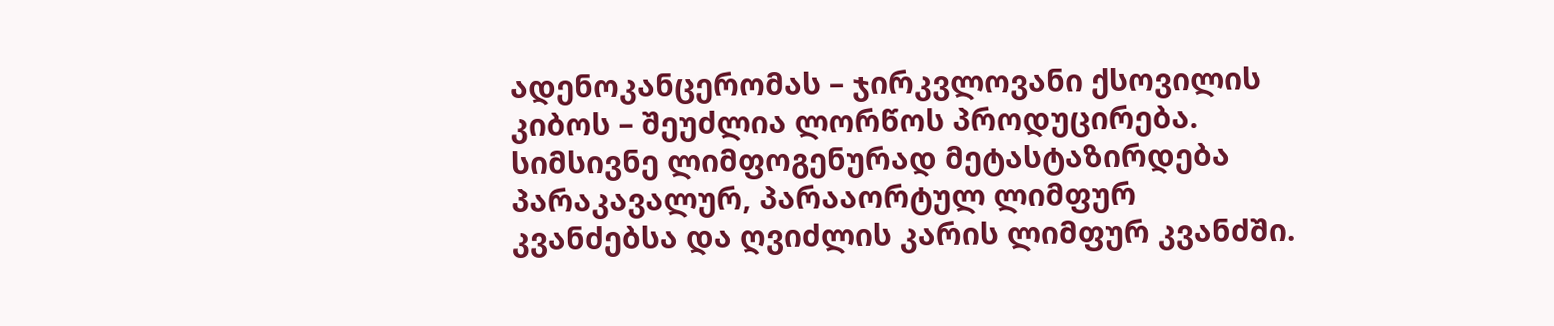ადენოკანცერომას – ჯირკვლოვანი ქსოვილის კიბოს – შეუძლია ლორწოს პროდუცირება.
სიმსივნე ლიმფოგენურად მეტასტაზირდება პარაკავალურ, პარააორტულ ლიმფურ კვანძებსა და ღვიძლის კარის ლიმფურ კვანძში.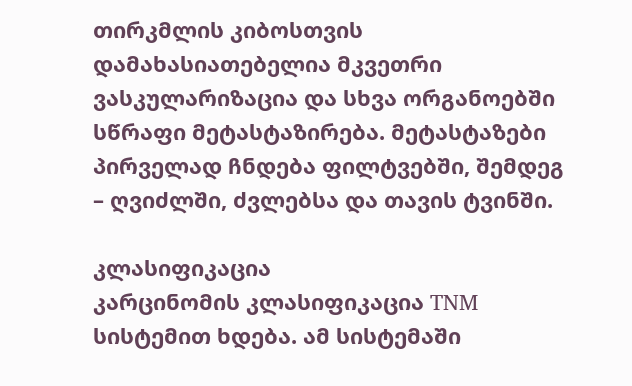თირკმლის კიბოსთვის დამახასიათებელია მკვეთრი ვასკულარიზაცია და სხვა ორგანოებში სწრაფი მეტასტაზირება. მეტასტაზები პირველად ჩნდება ფილტვებში, შემდეგ – ღვიძლში, ძვლებსა და თავის ტვინში.

კლასიფიკაცია
კარცინომის კლასიფიკაცია TNM სისტემით ხდება. ამ სისტემაში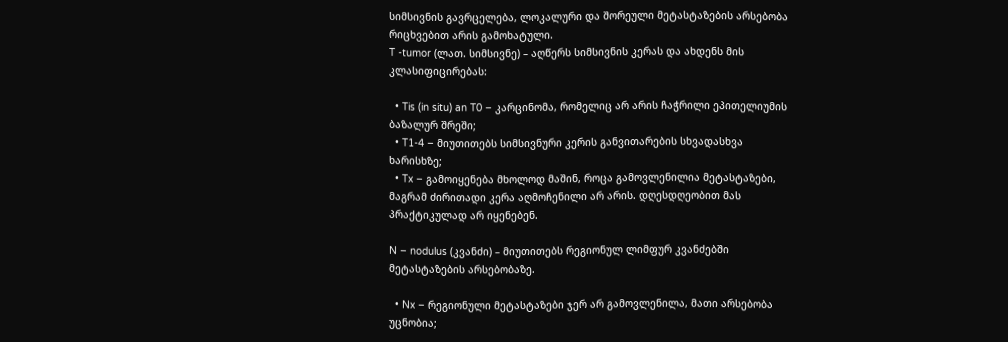სიმსივნის გავრცელება, ლოკალური და შორეული მეტასტაზების არსებობა რიცხვებით არის გამოხატული.
T -tumor (ლათ. სიმსივნე) – აღწერს სიმსივნის კერას და ახდენს მის კლასიფიცირებას:

  • Tis (in situ) an T0 – კარცინომა, რომელიც არ არის ჩაჭრილი ეპითელიუმის ბაზალურ შრეში;
  • T1-4 – მიუთითებს სიმსივნური კერის განვითარების სხვადასხვა ხარისხზე;
  • Tx – გამოიყენება მხოლოდ მაშინ, როცა გამოვლენილია მეტასტაზები, მაგრამ ძირითადი კერა აღმოჩენილი არ არის. დღესდღეობით მას პრაქტიკულად არ იყენებენ.

N – nodulus (კვანძი) – მიუთითებს რეგიონულ ლიმფურ კვანძებში მეტასტაზების არსებობაზე.

  • Nx – რეგიონული მეტასტაზები ჯერ არ გამოვლენილა, მათი არსებობა უცნობია;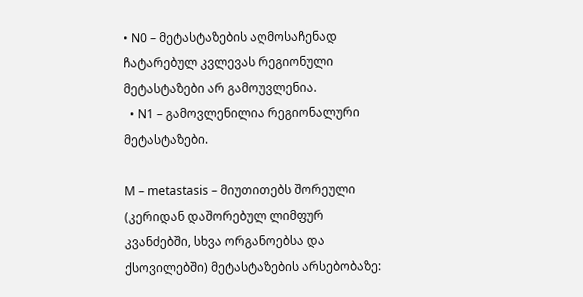• N0 – მეტასტაზების აღმოსაჩენად ჩატარებულ კვლევას რეგიონული მეტასტაზები არ გამოუვლენია.
  • N1 – გამოვლენილია რეგიონალური მეტასტაზები.

M – metastasis – მიუთითებს შორეული (კერიდან დაშორებულ ლიმფურ კვანძებში, სხვა ორგანოებსა და ქსოვილებში) მეტასტაზების არსებობაზე: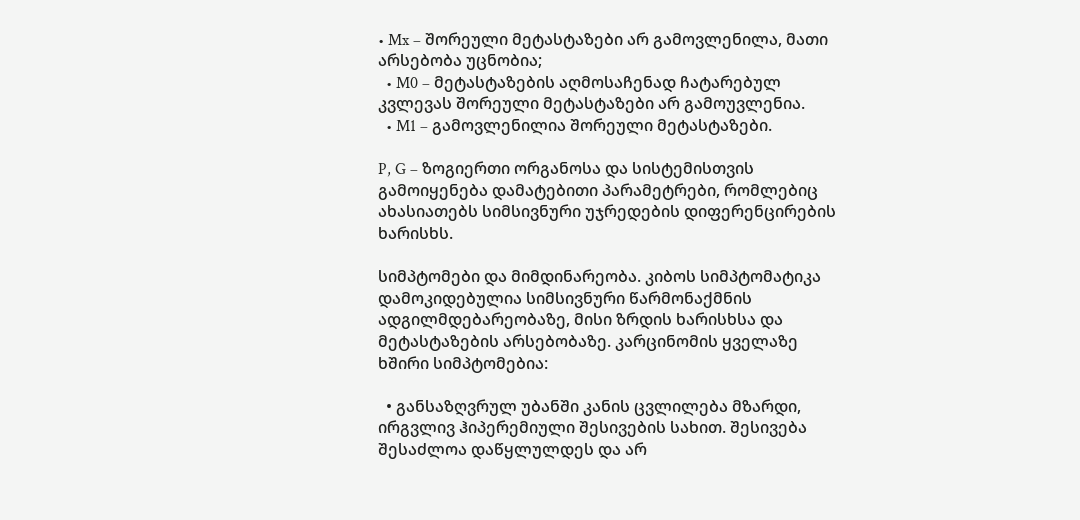• Mx – შორეული მეტასტაზები არ გამოვლენილა, მათი არსებობა უცნობია;
  • M0 – მეტასტაზების აღმოსაჩენად ჩატარებულ კვლევას შორეული მეტასტაზები არ გამოუვლენია.
  • M1 – გამოვლენილია შორეული მეტასტაზები.

P, G – ზოგიერთი ორგანოსა და სისტემისთვის გამოიყენება დამატებითი პარამეტრები, რომლებიც ახასიათებს სიმსივნური უჯრედების დიფერენცირების ხარისხს.

სიმპტომები და მიმდინარეობა. კიბოს სიმპტომატიკა დამოკიდებულია სიმსივნური წარმონაქმნის ადგილმდებარეობაზე, მისი ზრდის ხარისხსა და მეტასტაზების არსებობაზე. კარცინომის ყველაზე ხშირი სიმპტომებია:

  • განსაზღვრულ უბანში კანის ცვლილება მზარდი, ირგვლივ ჰიპერემიული შესივების სახით. შესივება შესაძლოა დაწყლულდეს და არ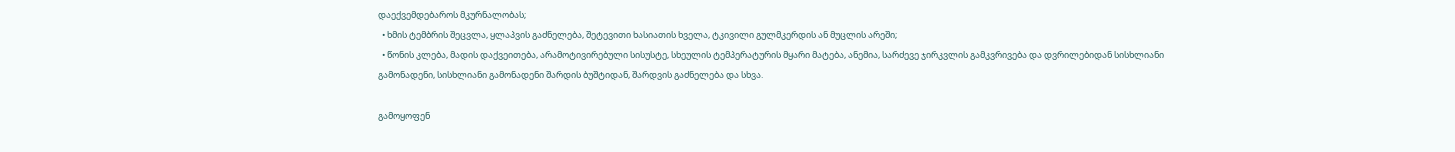დაექვემდებაროს მკურნალობას;
  • ხმის ტემბრის შეცვლა, ყლაპვის გაძნელება, შეტევითი ხასიათის ხველა, ტკივილი გულმკერდის ან მუცლის არეში;
  • წონის კლება, მადის დაქვეითება, არამოტივირებული სისუსტე, სხეულის ტემპერატურის მყარი მატება, ანემია, სარძევე ჯირკვლის გამკვრივება და დვრილებიდან სისხლიანი გამონადენი, სისხლიანი გამონადენი შარდის ბუშტიდან, შარდვის გაძნელება და სხვა.

გამოყოფენ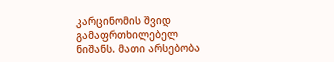კარცინომის შვიდ გამაფრთხილებელ ნიშანს. მათი არსებობა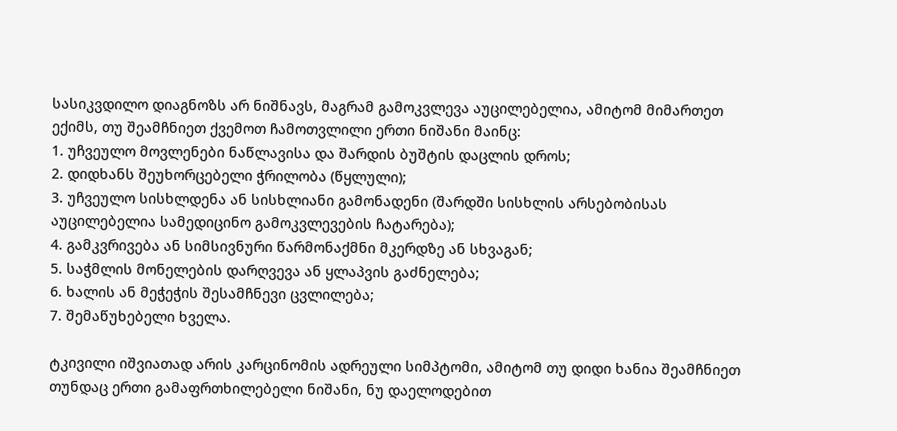სასიკვდილო დიაგნოზს არ ნიშნავს, მაგრამ გამოკვლევა აუცილებელია, ამიტომ მიმართეთ ექიმს, თუ შეამჩნიეთ ქვემოთ ჩამოთვლილი ერთი ნიშანი მაინც:
1. უჩვეულო მოვლენები ნაწლავისა და შარდის ბუშტის დაცლის დროს;
2. დიდხანს შეუხორცებელი ჭრილობა (წყლული);
3. უჩვეულო სისხლდენა ან სისხლიანი გამონადენი (შარდში სისხლის არსებობისას აუცილებელია სამედიცინო გამოკვლევების ჩატარება);
4. გამკვრივება ან სიმსივნური წარმონაქმნი მკერდზე ან სხვაგან;
5. საჭმლის მონელების დარღვევა ან ყლაპვის გაძნელება;
6. ხალის ან მეჭეჭის შესამჩნევი ცვლილება;
7. შემაწუხებელი ხველა.

ტკივილი იშვიათად არის კარცინომის ადრეული სიმპტომი, ამიტომ თუ დიდი ხანია შეამჩნიეთ თუნდაც ერთი გამაფრთხილებელი ნიშანი, ნუ დაელოდებით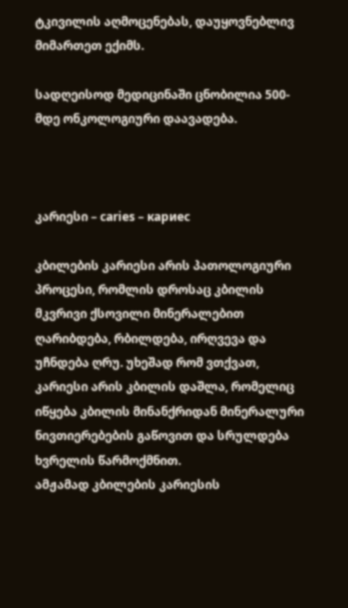ტკივილის აღმოცენებას, დაუყოვნებლივ მიმართეთ ექიმს.

სადღეისოდ მედიცინაში ცნობილია 500-მდე ონკოლოგიური დაავადება.



კარიესი – caries – кариес

კბილების კარიესი არის პათოლოგიური პროცესი, რომლის დროსაც კბილის მკვრივი ქსოვილი მინერალებით ღარიბდება, რბილდება, ირღვევა და უჩნდება ღრუ. უხეშად რომ ვთქვათ, კარიესი არის კბილის დაშლა, რომელიც იწყება კბილის მინანქრიდან მინერალური ნივთიერებების გაწოვით და სრულდება ხვრელის წარმოქმნით.
ამჟამად კბილების კარიესის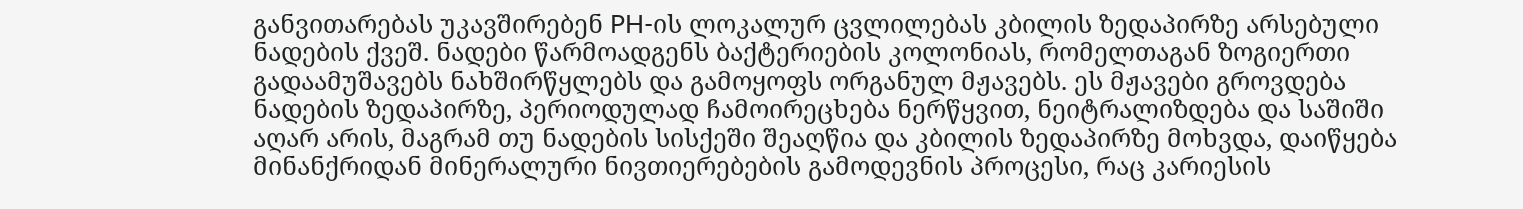განვითარებას უკავშირებენ PH-ის ლოკალურ ცვლილებას კბილის ზედაპირზე არსებული ნადების ქვეშ. ნადები წარმოადგენს ბაქტერიების კოლონიას, რომელთაგან ზოგიერთი გადაამუშავებს ნახშირწყლებს და გამოყოფს ორგანულ მჟავებს. ეს მჟავები გროვდება ნადების ზედაპირზე, პერიოდულად ჩამოირეცხება ნერწყვით, ნეიტრალიზდება და საშიში აღარ არის, მაგრამ თუ ნადების სისქეში შეაღწია და კბილის ზედაპირზე მოხვდა, დაიწყება მინანქრიდან მინერალური ნივთიერებების გამოდევნის პროცესი, რაც კარიესის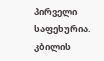პირველი საფეხურია.
კბილის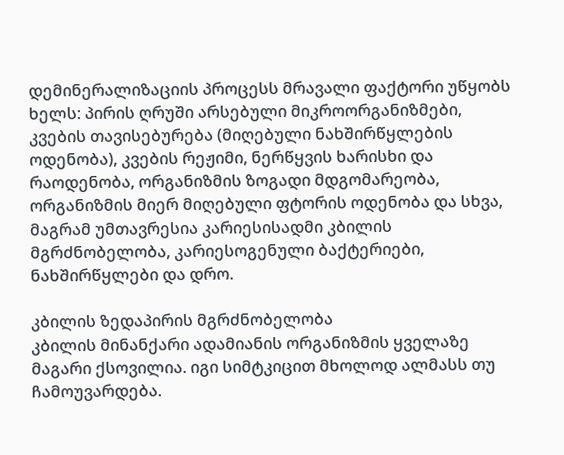დემინერალიზაციის პროცესს მრავალი ფაქტორი უწყობს ხელს: პირის ღრუში არსებული მიკროორგანიზმები, კვების თავისებურება (მიღებული ნახშირწყლების ოდენობა), კვების რეჟიმი, ნერწყვის ხარისხი და რაოდენობა, ორგანიზმის ზოგადი მდგომარეობა, ორგანიზმის მიერ მიღებული ფტორის ოდენობა და სხვა, მაგრამ უმთავრესია კარიესისადმი კბილის მგრძნობელობა, კარიესოგენული ბაქტერიები, ნახშირწყლები და დრო.

კბილის ზედაპირის მგრძნობელობა
კბილის მინანქარი ადამიანის ორგანიზმის ყველაზე მაგარი ქსოვილია. იგი სიმტკიცით მხოლოდ ალმასს თუ ჩამოუვარდება.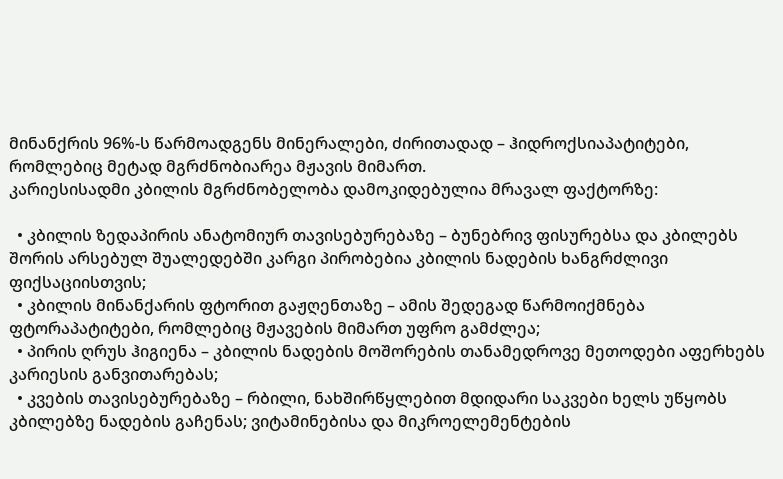მინანქრის 96%-ს წარმოადგენს მინერალები, ძირითადად – ჰიდროქსიაპატიტები, რომლებიც მეტად მგრძნობიარეა მჟავის მიმართ.
კარიესისადმი კბილის მგრძნობელობა დამოკიდებულია მრავალ ფაქტორზე:

  • კბილის ზედაპირის ანატომიურ თავისებურებაზე – ბუნებრივ ფისურებსა და კბილებს შორის არსებულ შუალედებში კარგი პირობებია კბილის ნადების ხანგრძლივი ფიქსაციისთვის;
  • კბილის მინანქარის ფტორით გაჟღენთაზე – ამის შედეგად წარმოიქმნება ფტორაპატიტები, რომლებიც მჟავების მიმართ უფრო გამძლეა;
  • პირის ღრუს ჰიგიენა – კბილის ნადების მოშორების თანამედროვე მეთოდები აფერხებს კარიესის განვითარებას;
  • კვების თავისებურებაზე – რბილი, ნახშირწყლებით მდიდარი საკვები ხელს უწყობს კბილებზე ნადების გაჩენას; ვიტამინებისა და მიკროელემენტების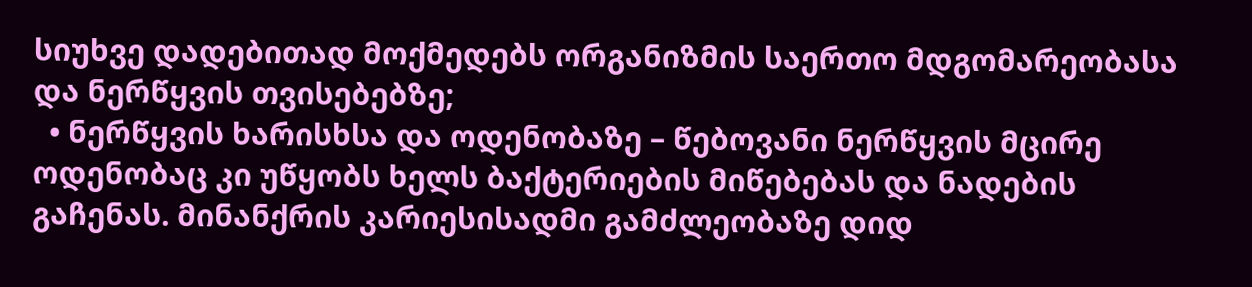სიუხვე დადებითად მოქმედებს ორგანიზმის საერთო მდგომარეობასა და ნერწყვის თვისებებზე;
  • ნერწყვის ხარისხსა და ოდენობაზე – წებოვანი ნერწყვის მცირე ოდენობაც კი უწყობს ხელს ბაქტერიების მიწებებას და ნადების გაჩენას. მინანქრის კარიესისადმი გამძლეობაზე დიდ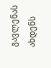გავლენას ახდენს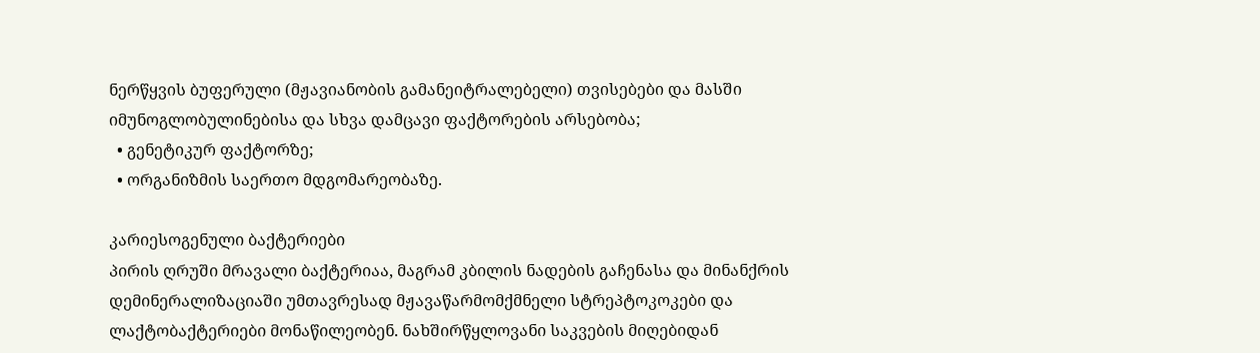ნერწყვის ბუფერული (მჟავიანობის გამანეიტრალებელი) თვისებები და მასში იმუნოგლობულინებისა და სხვა დამცავი ფაქტორების არსებობა;
  • გენეტიკურ ფაქტორზე;
  • ორგანიზმის საერთო მდგომარეობაზე.

კარიესოგენული ბაქტერიები
პირის ღრუში მრავალი ბაქტერიაა, მაგრამ კბილის ნადების გაჩენასა და მინანქრის დემინერალიზაციაში უმთავრესად მჟავაწარმომქმნელი სტრეპტოკოკები და ლაქტობაქტერიები მონაწილეობენ. ნახშირწყლოვანი საკვების მიღებიდან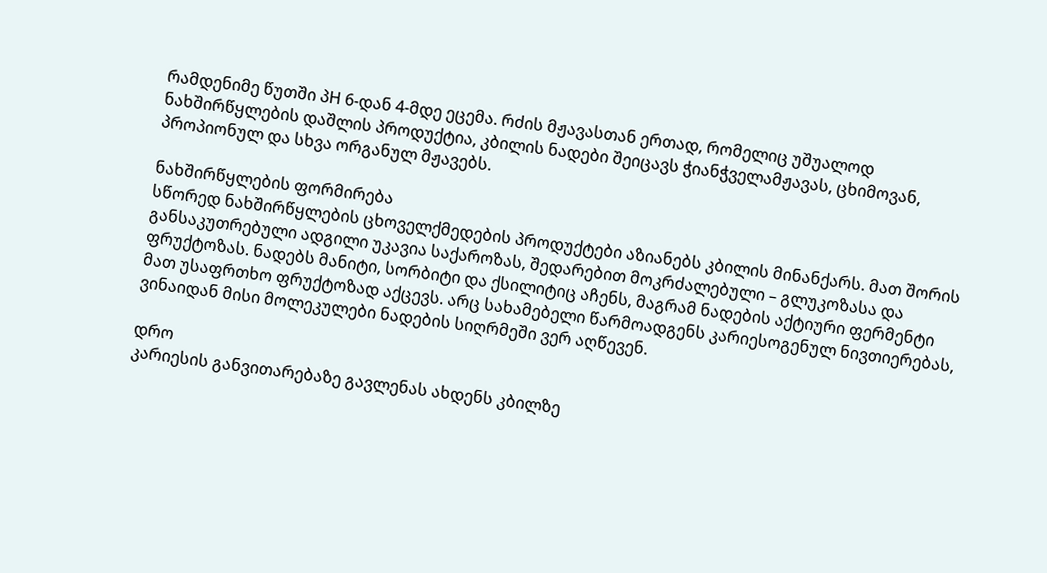რამდენიმე წუთში პH 6-დან 4-მდე ეცემა. რძის მჟავასთან ერთად, რომელიც უშუალოდ ნახშირწყლების დაშლის პროდუქტია, კბილის ნადები შეიცავს ჭიანჭველამჟავას, ცხიმოვან, პროპიონულ და სხვა ორგანულ მჟავებს.

ნახშირწყლების ფორმირება
სწორედ ნახშირწყლების ცხოველქმედების პროდუქტები აზიანებს კბილის მინანქარს. მათ შორის განსაკუთრებული ადგილი უკავია საქაროზას, შედარებით მოკრძალებული – გლუკოზასა და ფრუქტოზას. ნადებს მანიტი, სორბიტი და ქსილიტიც აჩენს, მაგრამ ნადების აქტიური ფერმენტი მათ უსაფრთხო ფრუქტოზად აქცევს. არც სახამებელი წარმოადგენს კარიესოგენულ ნივთიერებას, ვინაიდან მისი მოლეკულები ნადების სიღრმეში ვერ აღწევენ.

დრო
კარიესის განვითარებაზე გავლენას ახდენს კბილზე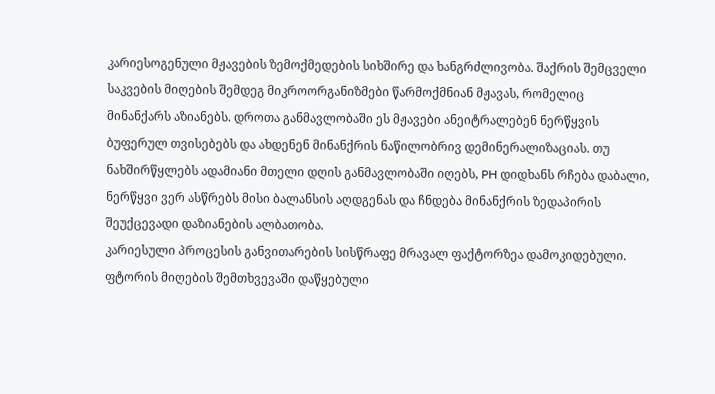კარიესოგენული მჟავების ზემოქმედების სიხშირე და ხანგრძლივობა. შაქრის შემცველი საკვების მიღების შემდეგ მიკროორგანიზმები წარმოქმნიან მჟავას, რომელიც მინანქარს აზიანებს. დროთა განმავლობაში ეს მჟავები ანეიტრალებენ ნერწყვის ბუფერულ თვისებებს და ახდენენ მინანქრის ნაწილობრივ დემინერალიზაციას. თუ ნახშირწყლებს ადამიანი მთელი დღის განმავლობაში იღებს, PH დიდხანს რჩება დაბალი, ნერწყვი ვერ ასწრებს მისი ბალანსის აღდგენას და ჩნდება მინანქრის ზედაპირის შეუქცევადი დაზიანების ალბათობა.
კარიესული პროცესის განვითარების სისწრაფე მრავალ ფაქტორზეა დამოკიდებული. ფტორის მიღების შემთხვევაში დაწყებული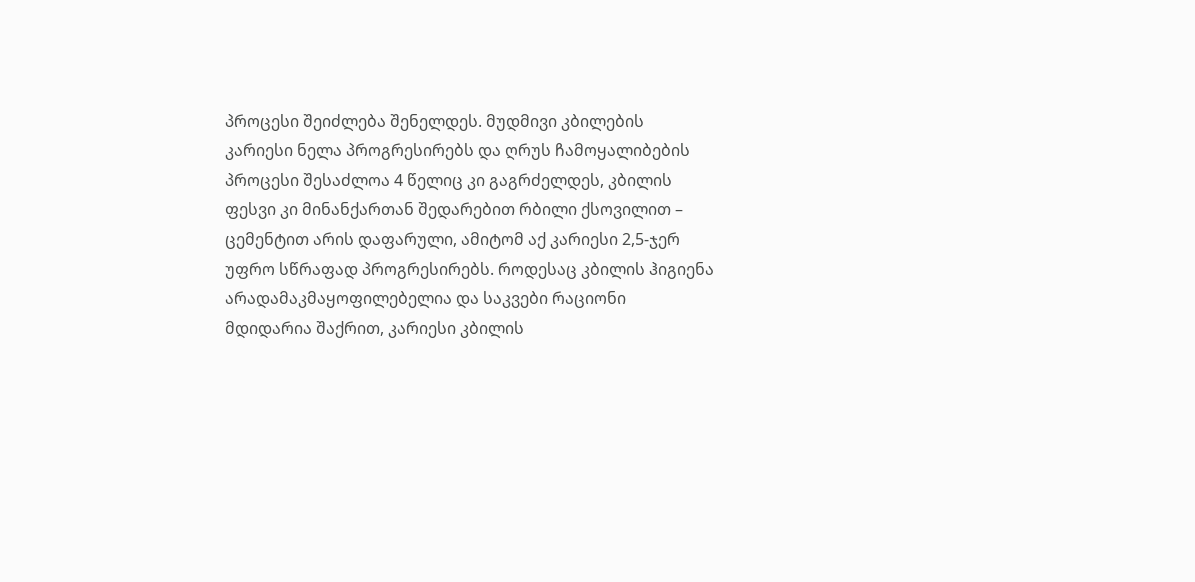პროცესი შეიძლება შენელდეს. მუდმივი კბილების კარიესი ნელა პროგრესირებს და ღრუს ჩამოყალიბების პროცესი შესაძლოა 4 წელიც კი გაგრძელდეს, კბილის ფესვი კი მინანქართან შედარებით რბილი ქსოვილით – ცემენტით არის დაფარული, ამიტომ აქ კარიესი 2,5-ჯერ უფრო სწრაფად პროგრესირებს. როდესაც კბილის ჰიგიენა არადამაკმაყოფილებელია და საკვები რაციონი მდიდარია შაქრით, კარიესი კბილის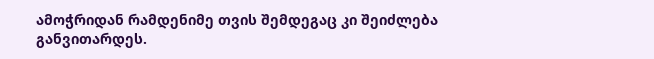ამოჭრიდან რამდენიმე თვის შემდეგაც კი შეიძლება განვითარდეს.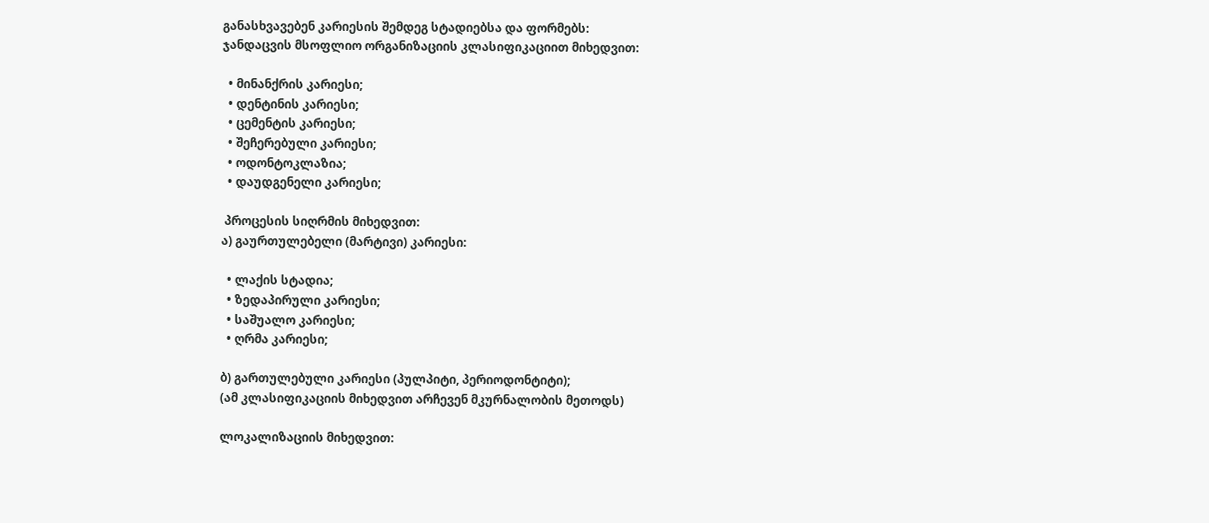განასხვავებენ კარიესის შემდეგ სტადიებსა და ფორმებს:
ჯანდაცვის მსოფლიო ორგანიზაციის კლასიფიკაციით მიხედვით:

  • მინანქრის კარიესი;
  • დენტინის კარიესი;
  • ცემენტის კარიესი;
  • შეჩერებული კარიესი;
  • ოდონტოკლაზია;
  • დაუდგენელი კარიესი;

 პროცესის სიღრმის მიხედვით:
ა) გაურთულებელი (მარტივი) კარიესი:

  • ლაქის სტადია;
  • ზედაპირული კარიესი;
  • საშუალო კარიესი;
  • ღრმა კარიესი;

ბ) გართულებული კარიესი (პულპიტი, პერიოდონტიტი);
(ამ კლასიფიკაციის მიხედვით არჩევენ მკურნალობის მეთოდს)

ლოკალიზაციის მიხედვით: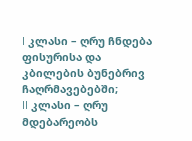I კლასი – ღრუ ჩნდება ფისურისა და კბილების ბუნებრივ ჩაღრმავებებში;
II კლასი – ღრუ მდებარეობს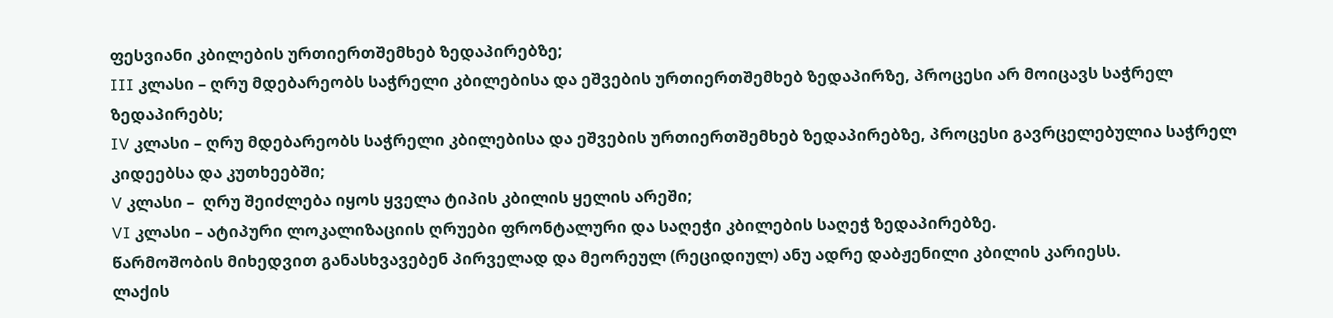ფესვიანი კბილების ურთიერთშემხებ ზედაპირებზე;
III კლასი – ღრუ მდებარეობს საჭრელი კბილებისა და ეშვების ურთიერთშემხებ ზედაპირზე, პროცესი არ მოიცავს საჭრელ ზედაპირებს;
IV კლასი – ღრუ მდებარეობს საჭრელი კბილებისა და ეშვების ურთიერთშემხებ ზედაპირებზე, პროცესი გავრცელებულია საჭრელ კიდეებსა და კუთხეებში;
V კლასი –  ღრუ შეიძლება იყოს ყველა ტიპის კბილის ყელის არეში;
VI კლასი – ატიპური ლოკალიზაციის ღრუები ფრონტალური და საღეჭი კბილების საღეჭ ზედაპირებზე.
წარმოშობის მიხედვით განასხვავებენ პირველად და მეორეულ (რეციდიულ) ანუ ადრე დაბჟენილი კბილის კარიესს.
ლაქის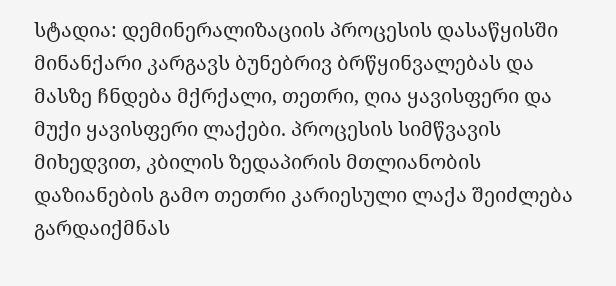სტადია: დემინერალიზაციის პროცესის დასაწყისში მინანქარი კარგავს ბუნებრივ ბრწყინვალებას და მასზე ჩნდება მქრქალი, თეთრი, ღია ყავისფერი და მუქი ყავისფერი ლაქები. პროცესის სიმწვავის მიხედვით, კბილის ზედაპირის მთლიანობის დაზიანების გამო თეთრი კარიესული ლაქა შეიძლება გარდაიქმნას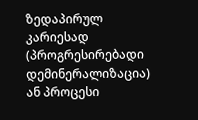ზედაპირულ კარიესად (პროგრესირებადი დემინერალიზაცია) ან პროცესი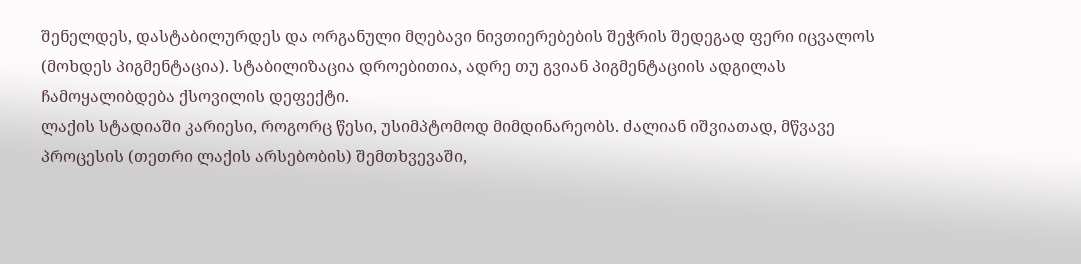შენელდეს, დასტაბილურდეს და ორგანული მღებავი ნივთიერებების შეჭრის შედეგად ფერი იცვალოს (მოხდეს პიგმენტაცია). სტაბილიზაცია დროებითია, ადრე თუ გვიან პიგმენტაციის ადგილას ჩამოყალიბდება ქსოვილის დეფექტი.
ლაქის სტადიაში კარიესი, როგორც წესი, უსიმპტომოდ მიმდინარეობს. ძალიან იშვიათად, მწვავე პროცესის (თეთრი ლაქის არსებობის) შემთხვევაში,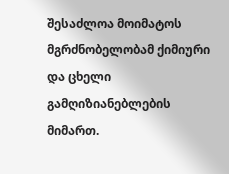შესაძლოა მოიმატოს მგრძნობელობამ ქიმიური და ცხელი გამღიზიანებლების მიმართ.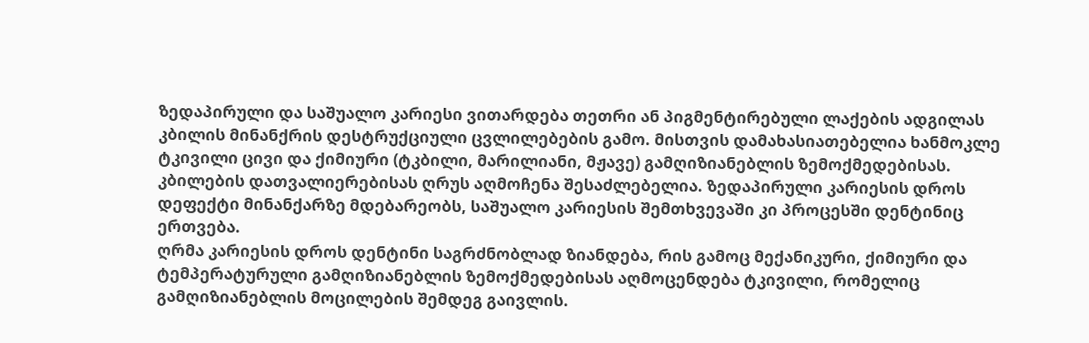ზედაპირული და საშუალო კარიესი ვითარდება თეთრი ან პიგმენტირებული ლაქების ადგილას კბილის მინანქრის დესტრუქციული ცვლილებების გამო. მისთვის დამახასიათებელია ხანმოკლე ტკივილი ცივი და ქიმიური (ტკბილი, მარილიანი, მჟავე) გამღიზიანებლის ზემოქმედებისას. კბილების დათვალიერებისას ღრუს აღმოჩენა შესაძლებელია. ზედაპირული კარიესის დროს დეფექტი მინანქარზე მდებარეობს, საშუალო კარიესის შემთხვევაში კი პროცესში დენტინიც ერთვება.
ღრმა კარიესის დროს დენტინი საგრძნობლად ზიანდება, რის გამოც მექანიკური, ქიმიური და ტემპერატურული გამღიზიანებლის ზემოქმედებისას აღმოცენდება ტკივილი, რომელიც გამღიზიანებლის მოცილების შემდეგ გაივლის.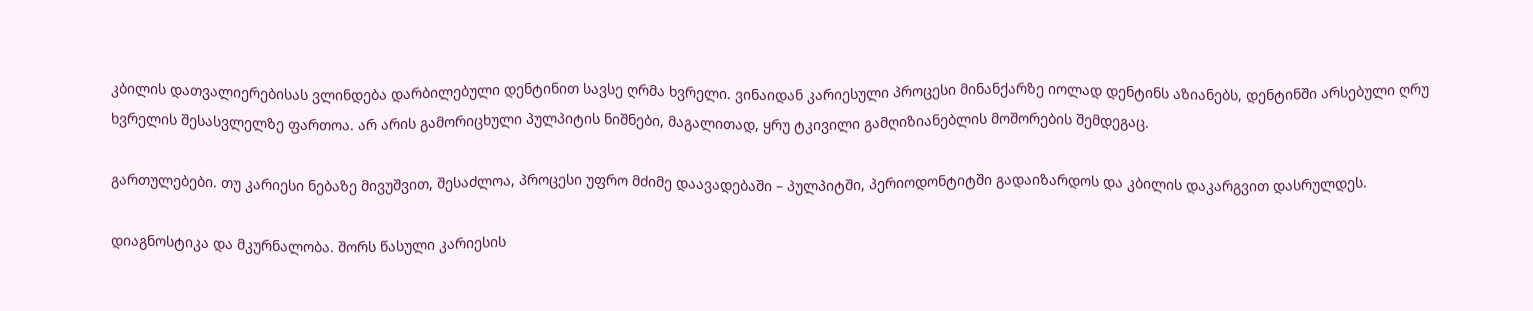კბილის დათვალიერებისას ვლინდება დარბილებული დენტინით სავსე ღრმა ხვრელი. ვინაიდან კარიესული პროცესი მინანქარზე იოლად დენტინს აზიანებს, დენტინში არსებული ღრუ ხვრელის შესასვლელზე ფართოა. არ არის გამორიცხული პულპიტის ნიშნები, მაგალითად, ყრუ ტკივილი გამღიზიანებლის მოშორების შემდეგაც.

გართულებები. თუ კარიესი ნებაზე მივუშვით, შესაძლოა, პროცესი უფრო მძიმე დაავადებაში – პულპიტში, პერიოდონტიტში გადაიზარდოს და კბილის დაკარგვით დასრულდეს.

დიაგნოსტიკა და მკურნალობა. შორს წასული კარიესის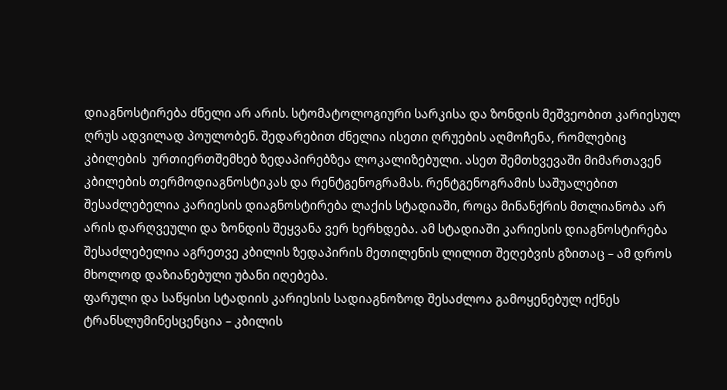დიაგნოსტირება ძნელი არ არის. სტომატოლოგიური სარკისა და ზონდის მეშვეობით კარიესულ ღრუს ადვილად პოულობენ. შედარებით ძნელია ისეთი ღრუების აღმოჩენა, რომლებიც კბილების  ურთიერთშემხებ ზედაპირებზეა ლოკალიზებული. ასეთ შემთხვევაში მიმართავენ კბილების თერმოდიაგნოსტიკას და რენტგენოგრამას. რენტგენოგრამის საშუალებით შესაძლებელია კარიესის დიაგნოსტირება ლაქის სტადიაში, როცა მინანქრის მთლიანობა არ არის დარღვეული და ზონდის შეყვანა ვერ ხერხდება. ამ სტადიაში კარიესის დიაგნოსტირება შესაძლებელია აგრეთვე კბილის ზედაპირის მეთილენის ლილით შეღებვის გზითაც – ამ დროს მხოლოდ დაზიანებული უბანი იღებება.
ფარული და საწყისი სტადიის კარიესის სადიაგნოზოდ შესაძლოა გამოყენებულ იქნეს ტრანსლუმინესცენცია – კბილის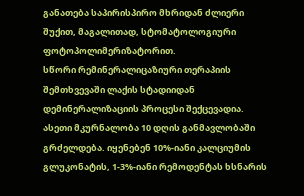განათება საპირისპირო მხრიდან ძლიერი შუქით, მაგალითად, სტომატოლოგიური ფოტოპოლიმერიზატორით.
სწორი რემინერალიცაზიური თერაპიის შემთხვევაში ლაქის სტადიიდან დემინერალიზაციის პროცესი შექცევადია. ასეთი მკურნალობა 10 დღის განმავლობაში გრძელდება. იყენებენ 10%-იანი კალციუმის გლუკონატის, 1-3%-იანი რემოდენტას ხსნარის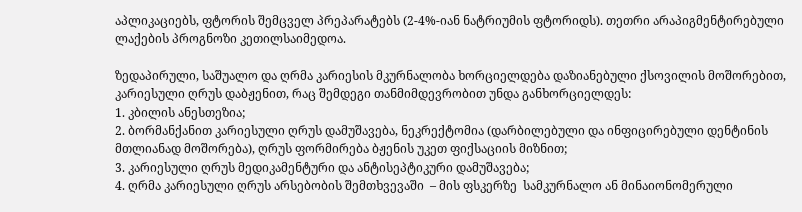აპლიკაციებს, ფტორის შემცველ პრეპარატებს (2-4%-იან ნატრიუმის ფტორიდს). თეთრი არაპიგმენტირებული ლაქების პროგნოზი კეთილსაიმედოა.

ზედაპირული, საშუალო და ღრმა კარიესის მკურნალობა ხორციელდება დაზიანებული ქსოვილის მოშორებით, კარიესული ღრუს დაბჟენით, რაც შემდეგი თანმიმდევრობით უნდა განხორციელდეს:
1. კბილის ანესთეზია;
2. ბორმანქანით კარიესული ღრუს დამუშავება, ნეკრექტომია (დარბილებული და ინფიცირებული დენტინის მთლიანად მოშორება), ღრუს ფორმირება ბჟენის უკეთ ფიქსაციის მიზნით;
3. კარიესული ღრუს მედიკამენტური და ანტისეპტიკური დამუშავება;
4. ღრმა კარიესული ღრუს არსებობის შემთხვევაში  – მის ფსკერზე  სამკურნალო ან მინაიონომერული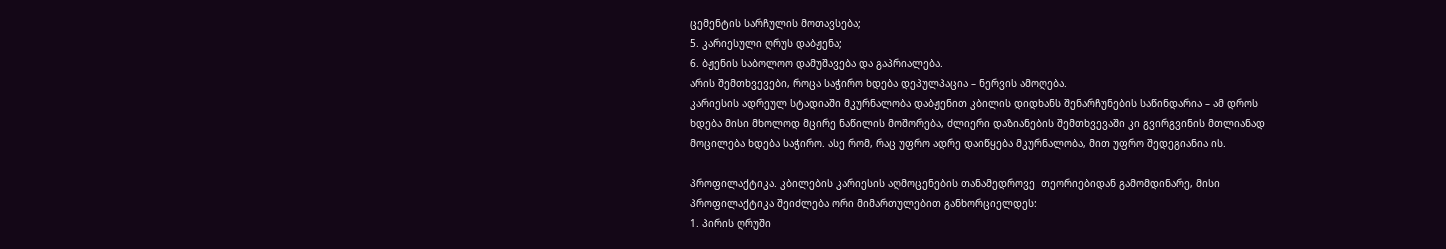ცემენტის სარჩულის მოთავსება;
5. კარიესული ღრუს დაბჟენა;
6. ბჟენის საბოლოო დამუშავება და გაპრიალება.
არის შემთხვევები, როცა საჭირო ხდება დეპულპაცია – ნერვის ამოღება.
კარიესის ადრეულ სტადიაში მკურნალობა დაბჟენით კბილის დიდხანს შენარჩუნების საწინდარია – ამ დროს ხდება მისი მხოლოდ მცირე ნაწილის მოშორება, ძლიერი დაზიანების შემთხვევაში კი გვირგვინის მთლიანად მოცილება ხდება საჭირო. ასე რომ, რაც უფრო ადრე დაიწყება მკურნალობა, მით უფრო შედეგიანია ის.

პროფილაქტიკა. კბილების კარიესის აღმოცენების თანამედროვე  თეორიებიდან გამომდინარე, მისი პროფილაქტიკა შეიძლება ორი მიმართულებით განხორციელდეს:
1. პირის ღრუში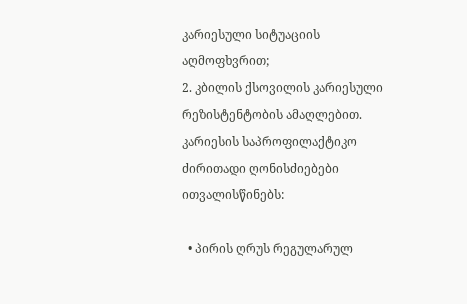კარიესული სიტუაციის აღმოფხვრით;
2. კბილის ქსოვილის კარიესული რეზისტენტობის ამაღლებით.
კარიესის საპროფილაქტიკო ძირითადი ღონისძიებები ითვალისწინებს:

  • პირის ღრუს რეგულარულ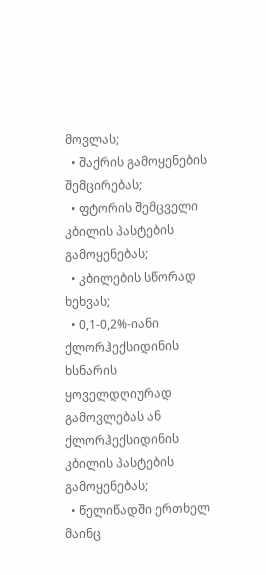მოვლას;
  • შაქრის გამოყენების შემცირებას;
  • ფტორის შემცველი კბილის პასტების გამოყენებას;
  • კბილების სწორად ხეხვას;
  • 0,1-0,2%-იანი ქლორჰექსიდინის ხსნარის ყოველდღიურად გამოვლებას ან ქლორჰექსიდინის კბილის პასტების გამოყენებას;
  • წელიწადში ერთხელ მაინც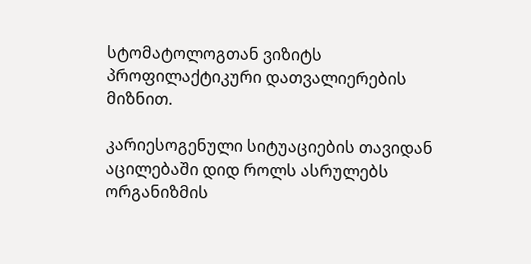სტომატოლოგთან ვიზიტს პროფილაქტიკური დათვალიერების მიზნით.

კარიესოგენული სიტუაციების თავიდან აცილებაში დიდ როლს ასრულებს ორგანიზმის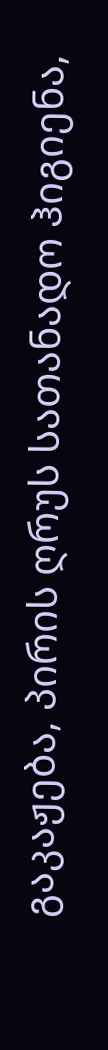გაკაჟება, პირის ღრუს სათანადო ჰიგიენა,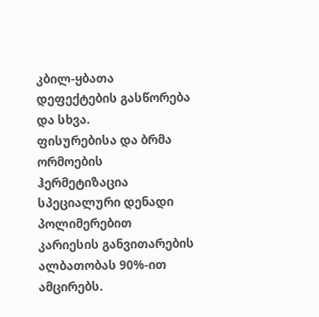კბილ-ყბათა დეფექტების გასწორება და სხვა.
ფისურებისა და ბრმა ორმოების ჰერმეტიზაცია სპეციალური დენადი პოლიმერებით კარიესის განვითარების ალბათობას 90%-ით ამცირებს.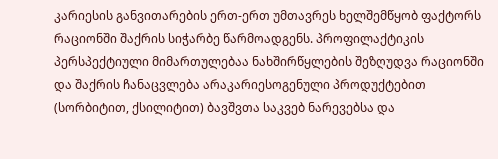კარიესის განვითარების ერთ-ერთ უმთავრეს ხელშემწყობ ფაქტორს რაციონში შაქრის სიჭარბე წარმოადგენს. პროფილაქტიკის პერსპექტიული მიმართულებაა ნახშირწყლების შეზღუდვა რაციონში და შაქრის ჩანაცვლება არაკარიესოგენული პროდუქტებით (სორბიტით, ქსილიტით) ბავშვთა საკვებ ნარევებსა და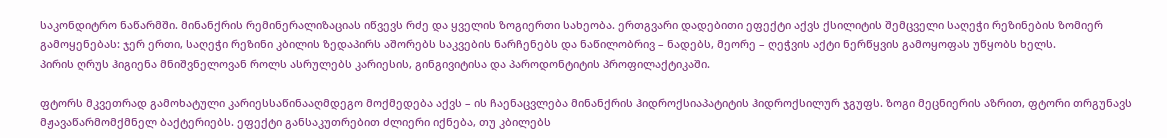საკონდიტრო ნაწარმში. მინანქრის რემინერალიზაციას იწვევს რძე და ყველის ზოგიერთი სახეობა. ერთგვარი დადებითი ეფექტი აქვს ქსილიტის შემცველი საღეჭი რეზინების ზომიერ გამოყენებას: ჯერ ერთი, საღეჭი რეზინი კბილის ზედაპირს აშორებს საკვების ნარჩენებს და ნაწილობრივ – ნადებს, მეორე – ღეჭვის აქტი ნერწყვის გამოყოფას უწყობს ხელს.
პირის ღრუს ჰიგიენა მნიშვნელოვან როლს ასრულებს კარიესის, გინგივიტისა და პაროდონტიტის პროფილაქტიკაში.

ფტორს მკვეთრად გამოხატული კარიესსაწინააღმდეგო მოქმედება აქვს – ის ჩაენაცვლება მინანქრის ჰიდროქსიაპატიტის ჰიდროქსილურ ჯგუფს. ზოგი მეცნიერის აზრით, ფტორი თრგუნავს მჟავაწარმომქმნელ ბაქტერიებს. ეფექტი განსაკუთრებით ძლიერი იქნება, თუ კბილებს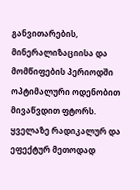განვითარების, მინერალიზაციისა და მომწიფების პერიოდში ოპტიმალური ოდენობით მივაწვდით ფტორს. ყველაზე რადიკალურ და ეფექტურ მეთოდად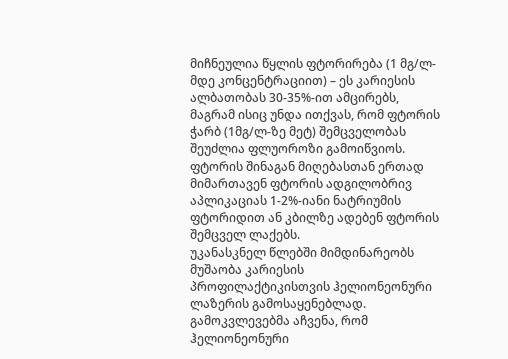მიჩნეულია წყლის ფტორირება (1 მგ/ლ-მდე კონცენტრაციით) – ეს კარიესის ალბათობას 30-35%-ით ამცირებს, მაგრამ ისიც უნდა ითქვას, რომ ფტორის ჭარბ (1მგ/ლ-ზე მეტ) შემცველობას შეუძლია ფლუოროზი გამოიწვიოს.
ფტორის შინაგან მიღებასთან ერთად მიმართავენ ფტორის ადგილობრივ აპლიკაციას 1-2%-იანი ნატრიუმის ფტორიდით ან კბილზე ადებენ ფტორის შემცველ ლაქებს.
უკანასკნელ წლებში მიმდინარეობს მუშაობა კარიესის პროფილაქტიკისთვის ჰელიონეონური ლაზერის გამოსაყენებლად. გამოკვლევებმა აჩვენა, რომ ჰელიონეონური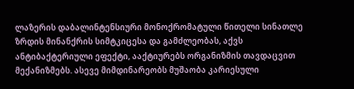ლაზერის დაბალინტენსიური მონოქრომატული წითელი სინათლე ზრდის მინანქრის სიმტკიცესა და გამძლეობას, აქვს ანტიბაქტერიული ეფექტი, ააქტიურებს ორგანიზმის თავდაცვით მექანიზმებს. ასევე მიმდინარეობს მუშაობა კარიესული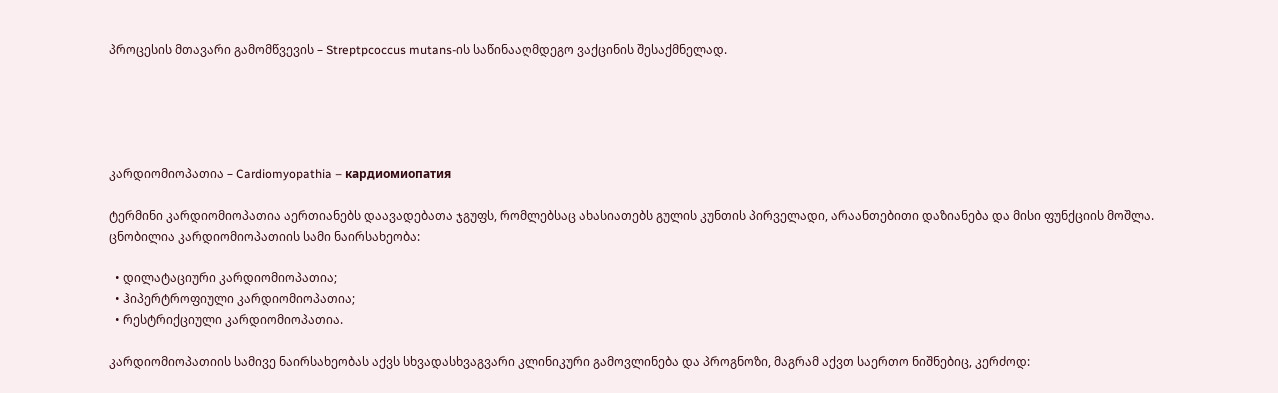პროცესის მთავარი გამომწვევის – Streptpcoccus mutans-ის საწინააღმდეგო ვაქცინის შესაქმნელად.





კარდიომიოპათია – Cardiomyopathia – кардиомиопатия

ტერმინი კარდიომიოპათია აერთიანებს დაავადებათა ჯგუფს, რომლებსაც ახასიათებს გულის კუნთის პირველადი, არაანთებითი დაზიანება და მისი ფუნქციის მოშლა.
ცნობილია კარდიომიოპათიის სამი ნაირსახეობა:

  • დილატაციური კარდიომიოპათია;
  • ჰიპერტროფიული კარდიომიოპათია;
  • რესტრიქციული კარდიომიოპათია.

კარდიომიოპათიის სამივე ნაირსახეობას აქვს სხვადასხვაგვარი კლინიკური გამოვლინება და პროგნოზი, მაგრამ აქვთ საერთო ნიშნებიც, კერძოდ: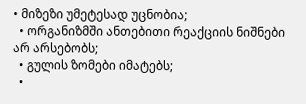• მიზეზი უმეტესად უცნობია;
  • ორგანიზმში ანთებითი რეაქციის ნიშნები არ არსებობს;
  • გულის ზომები იმატებს;
  •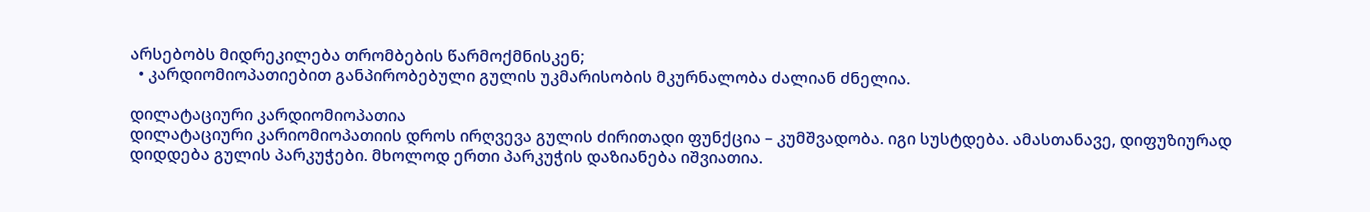არსებობს მიდრეკილება თრომბების წარმოქმნისკენ;
  • კარდიომიოპათიებით განპირობებული გულის უკმარისობის მკურნალობა ძალიან ძნელია.

დილატაციური კარდიომიოპათია
დილატაციური კარიომიოპათიის დროს ირღვევა გულის ძირითადი ფუნქცია – კუმშვადობა. იგი სუსტდება. ამასთანავე, დიფუზიურად დიდდება გულის პარკუჭები. მხოლოდ ერთი პარკუჭის დაზიანება იშვიათია.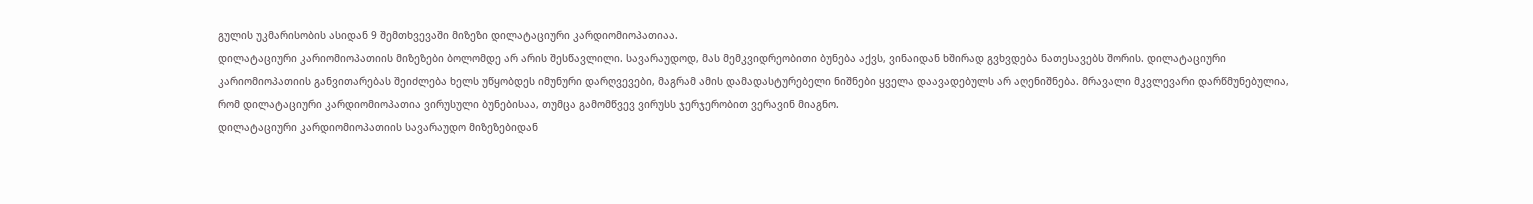გულის უკმარისობის ასიდან 9 შემთხვევაში მიზეზი დილატაციური კარდიომიოპათიაა.
დილატაციური კარიომიოპათიის მიზეზები ბოლომდე არ არის შესწავლილი. სავარაუდოდ, მას მემკვიდრეობითი ბუნება აქვს, ვინაიდან ხშირად გვხვდება ნათესავებს შორის. დილატაციური კარიომიოპათიის განვითარებას შეიძლება ხელს უწყობდეს იმუნური დარღვევები, მაგრამ ამის დამადასტურებელი ნიშნები ყველა დაავადებულს არ აღენიშნება. მრავალი მკვლევარი დარწმუნებულია, რომ დილატაციური კარდიომიოპათია ვირუსული ბუნებისაა, თუმცა გამომწვევ ვირუსს ჯერჯერობით ვერავინ მიაგნო.
დილატაციური კარდიომიოპათიის სავარაუდო მიზეზებიდან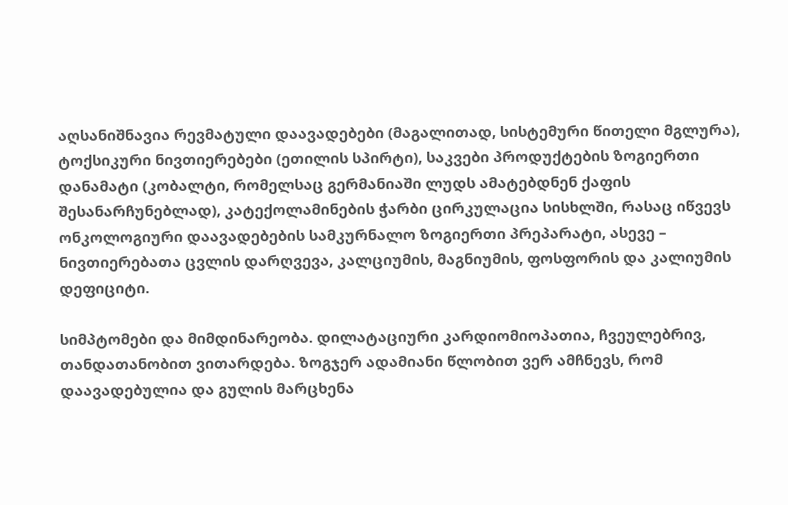აღსანიშნავია რევმატული დაავადებები (მაგალითად, სისტემური წითელი მგლურა), ტოქსიკური ნივთიერებები (ეთილის სპირტი), საკვები პროდუქტების ზოგიერთი დანამატი (კობალტი, რომელსაც გერმანიაში ლუდს ამატებდნენ ქაფის შესანარჩუნებლად), კატექოლამინების ჭარბი ცირკულაცია სისხლში, რასაც იწვევს ონკოლოგიური დაავადებების სამკურნალო ზოგიერთი პრეპარატი, ასევე – ნივთიერებათა ცვლის დარღვევა, კალციუმის, მაგნიუმის, ფოსფორის და კალიუმის დეფიციტი.

სიმპტომები და მიმდინარეობა. დილატაციური კარდიომიოპათია, ჩვეულებრივ, თანდათანობით ვითარდება. ზოგჯერ ადამიანი წლობით ვერ ამჩნევს, რომ დაავადებულია და გულის მარცხენა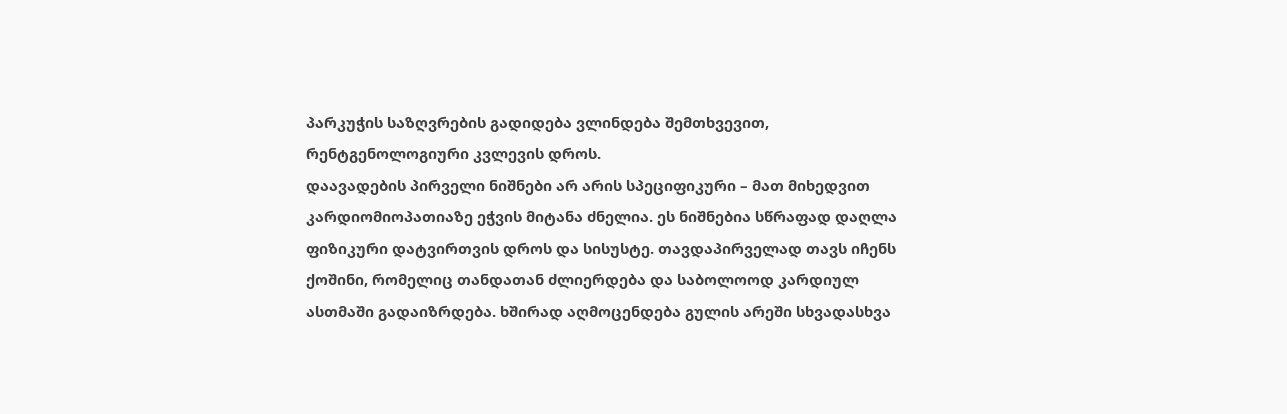პარკუჭის საზღვრების გადიდება ვლინდება შემთხვევით, რენტგენოლოგიური კვლევის დროს.
დაავადების პირველი ნიშნები არ არის სპეციფიკური – მათ მიხედვით კარდიომიოპათიაზე ეჭვის მიტანა ძნელია. ეს ნიშნებია სწრაფად დაღლა ფიზიკური დატვირთვის დროს და სისუსტე. თავდაპირველად თავს იჩენს ქოშინი, რომელიც თანდათან ძლიერდება და საბოლოოდ კარდიულ ასთმაში გადაიზრდება. ხშირად აღმოცენდება გულის არეში სხვადასხვა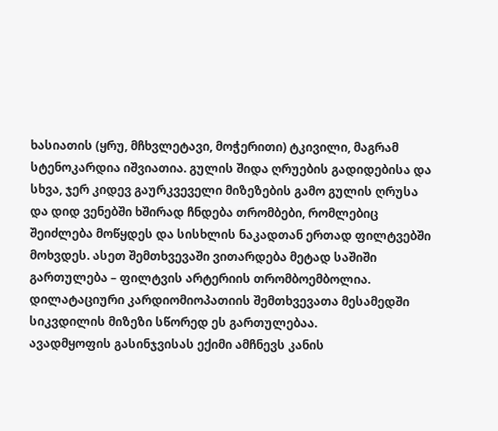ხასიათის (ყრუ, მჩხვლეტავი, მოჭერითი) ტკივილი, მაგრამ სტენოკარდია იშვიათია. გულის შიდა ღრუების გადიდებისა და სხვა, ჯერ კიდევ გაურკვეველი მიზეზების გამო გულის ღრუსა და დიდ ვენებში ხშირად ჩნდება თრომბები, რომლებიც შეიძლება მოწყდეს და სისხლის ნაკადთან ერთად ფილტვებში მოხვდეს. ასეთ შემთხვევაში ვითარდება მეტად საშიში გართულება – ფილტვის არტერიის თრომბოემბოლია. დილატაციური კარდიომიოპათიის შემთხვევათა მესამედში სიკვდილის მიზეზი სწორედ ეს გართულებაა.
ავადმყოფის გასინჯვისას ექიმი ამჩნევს კანის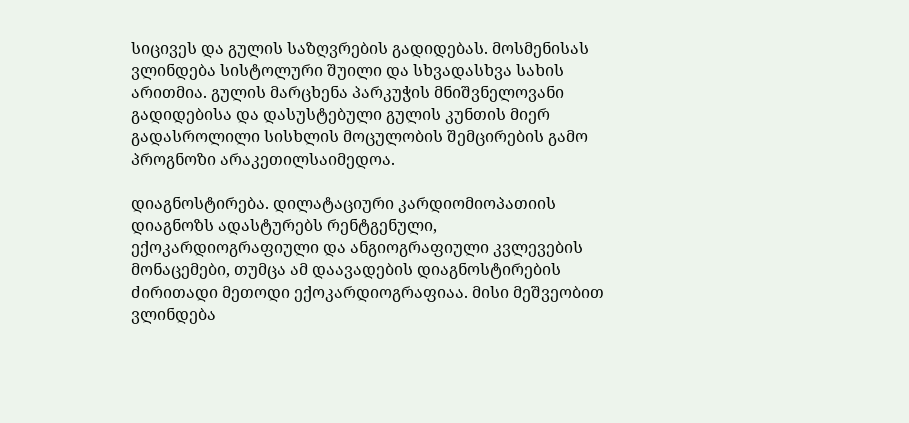სიცივეს და გულის საზღვრების გადიდებას. მოსმენისას ვლინდება სისტოლური შუილი და სხვადასხვა სახის არითმია. გულის მარცხენა პარკუჭის მნიშვნელოვანი გადიდებისა და დასუსტებული გულის კუნთის მიერ გადასროლილი სისხლის მოცულობის შემცირების გამო პროგნოზი არაკეთილსაიმედოა.

დიაგნოსტირება. დილატაციური კარდიომიოპათიის დიაგნოზს ადასტურებს რენტგენული, ექოკარდიოგრაფიული და ანგიოგრაფიული კვლევების მონაცემები, თუმცა ამ დაავადების დიაგნოსტირების ძირითადი მეთოდი ექოკარდიოგრაფიაა. მისი მეშვეობით ვლინდება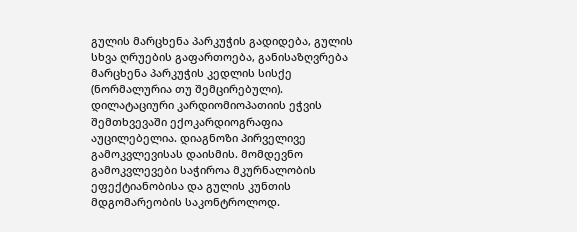გულის მარცხენა პარკუჭის გადიდება, გულის სხვა ღრუების გაფართოება, განისაზღვრება მარცხენა პარკუჭის კედლის სისქე (ნორმალურია თუ შემცირებული).
დილატაციური კარდიომიოპათიის ეჭვის შემთხვევაში ექოკარდიოგრაფია აუცილებელია. დიაგნოზი პირველივე გამოკვლევისას დაისმის. მომდევნო გამოკვლევები საჭიროა მკურნალობის ეფექტიანობისა და გულის კუნთის მდგომარეობის საკონტროლოდ.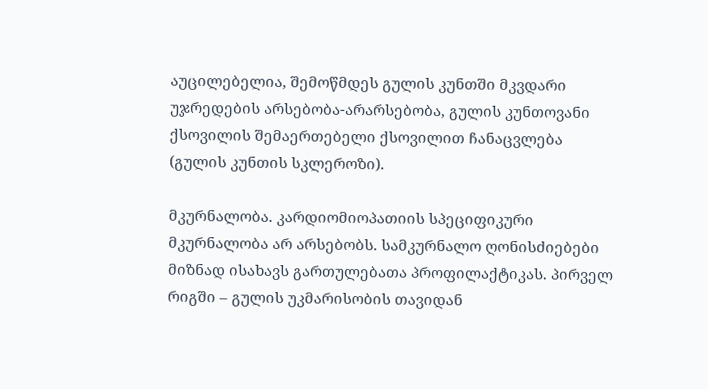აუცილებელია, შემოწმდეს გულის კუნთში მკვდარი უჯრედების არსებობა-არარსებობა, გულის კუნთოვანი ქსოვილის შემაერთებელი ქსოვილით ჩანაცვლება (გულის კუნთის სკლეროზი).

მკურნალობა. კარდიომიოპათიის სპეციფიკური მკურნალობა არ არსებობს. სამკურნალო ღონისძიებები მიზნად ისახავს გართულებათა პროფილაქტიკას. პირველ რიგში – გულის უკმარისობის თავიდან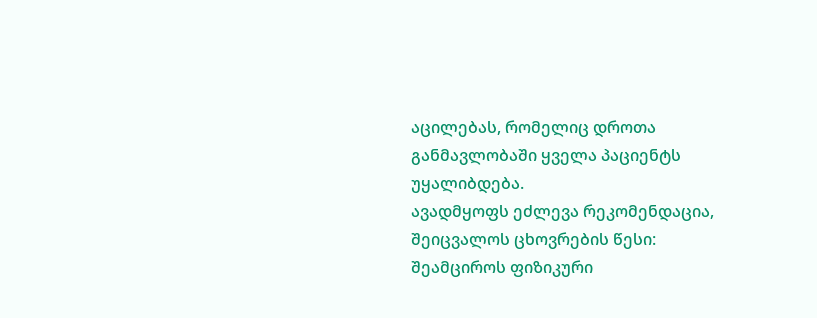აცილებას, რომელიც დროთა განმავლობაში ყველა პაციენტს უყალიბდება.
ავადმყოფს ეძლევა რეკომენდაცია, შეიცვალოს ცხოვრების წესი: შეამციროს ფიზიკური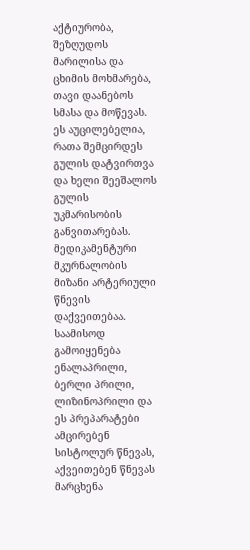აქტიურობა, შეზღუდოს მარილისა და ცხიმის მოხმარება, თავი დაანებოს სმასა და მოწევას. ეს აუცილებელია, რათა შემცირდეს გულის დატვირთვა და ხელი შეეშალოს გულის უკმარისობის განვითარებას.
მედიკამენტური მკურნალობის მიზანი არტერიული წნევის დაქვეითებაა. საამისოდ გამოიყენება ენალაპრილი, ბერლი პრილი, ლიზინოპრილი და ეს პრეპარატები ამცირებენ სისტოლურ წნევას, აქვეითებენ წნევას მარცხენა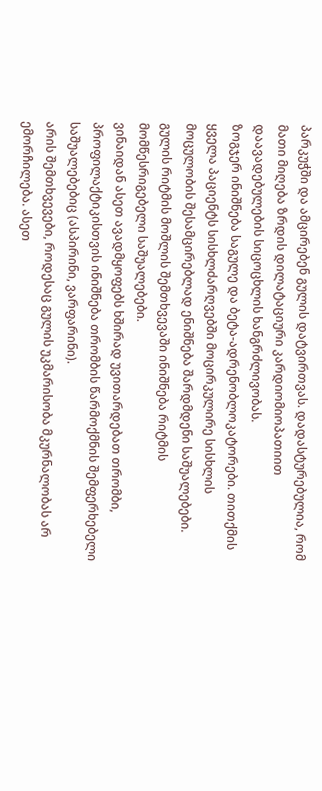პარკუჭში და ამცირებენ გულის დატვირთვას. დადასტურებულია, რომ მათი მიღება ზრდის დილატაციური კარდიომიოპათიით დაავადებულების სიცოცხლის ხანგრძლივობას.
ზოგჯერ ინიშნება საგულე და ბეტა-ადრენობლოკატორები. თითქმის ყველა პაციენტს სისხლძარღვებში მოცირკულირე სისხლის მოცულობის შესამცირებლად ენიშნება შარდმდენი საშუალებები.
გულის რიტმის მოშლის შემთხვევაში ინიშნება რიტმის მომწესრიგებელი საშუალებები.
ვინაიდან ასეთ ავადმყოფებს ხშირად უვითარდებათ თრომბი, პროფილაქტიკისთვის ინიშნება თრომბის წარმოქმნის შემფერხებელი საშუალებებიც (ასპირინი, ვარფარინი).
არის შემთხვევები, როდესაც გულის უკმარისობა მკურნალობას არ ემორჩილება. ასეთ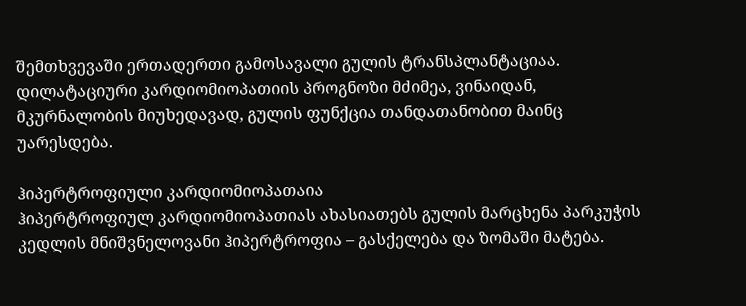შემთხვევაში ერთადერთი გამოსავალი გულის ტრანსპლანტაციაა.
დილატაციური კარდიომიოპათიის პროგნოზი მძიმეა, ვინაიდან, მკურნალობის მიუხედავად, გულის ფუნქცია თანდათანობით მაინც უარესდება.

ჰიპერტროფიული კარდიომიოპათაია
ჰიპერტროფიულ კარდიომიოპათიას ახასიათებს გულის მარცხენა პარკუჭის კედლის მნიშვნელოვანი ჰიპერტროფია – გასქელება და ზომაში მატება.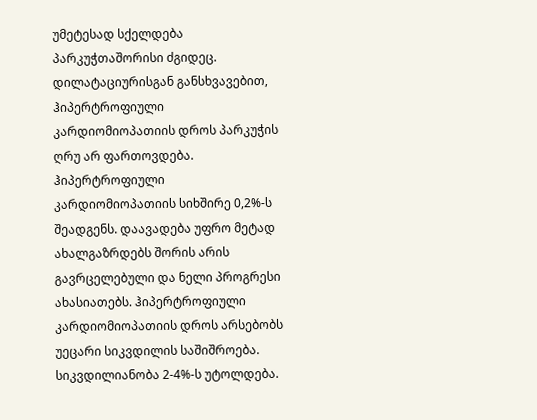უმეტესად სქელდება პარკუჭთაშორისი ძგიდეც.
დილატაციურისგან განსხვავებით, ჰიპერტროფიული კარდიომიოპათიის დროს პარკუჭის ღრუ არ ფართოვდება.
ჰიპერტროფიული კარდიომიოპათიის სიხშირე 0,2%-ს შეადგენს. დაავადება უფრო მეტად ახალგაზრდებს შორის არის გავრცელებული და ნელი პროგრესი ახასიათებს. ჰიპერტროფიული კარდიომიოპათიის დროს არსებობს უეცარი სიკვდილის საშიშროება. სიკვდილიანობა 2-4%-ს უტოლდება.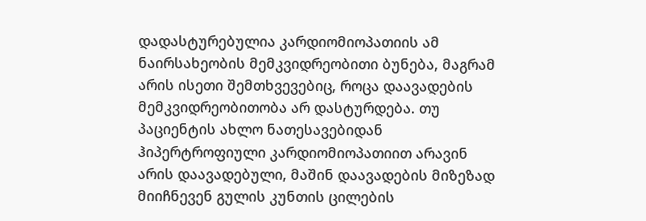დადასტურებულია კარდიომიოპათიის ამ ნაირსახეობის მემკვიდრეობითი ბუნება, მაგრამ არის ისეთი შემთხვევებიც, როცა დაავადების მემკვიდრეობითობა არ დასტურდება. თუ პაციენტის ახლო ნათესავებიდან ჰიპერტროფიული კარდიომიოპათიით არავინ არის დაავადებული, მაშინ დაავადების მიზეზად მიიჩნევენ გულის კუნთის ცილების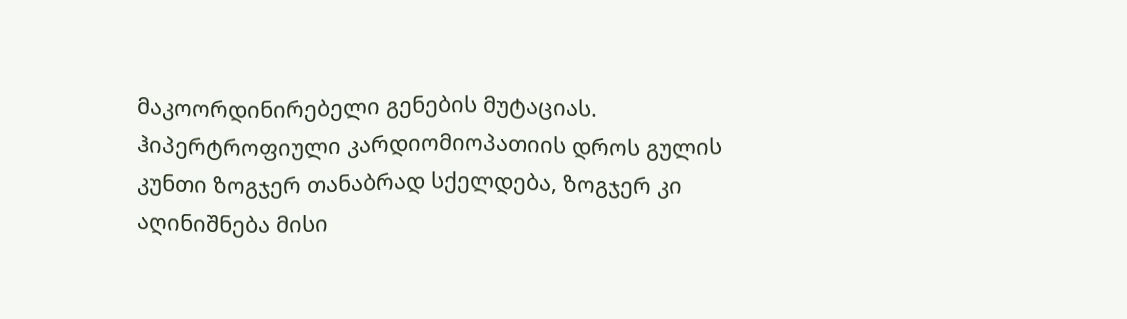მაკოორდინირებელი გენების მუტაციას.
ჰიპერტროფიული კარდიომიოპათიის დროს გულის კუნთი ზოგჯერ თანაბრად სქელდება, ზოგჯერ კი აღინიშნება მისი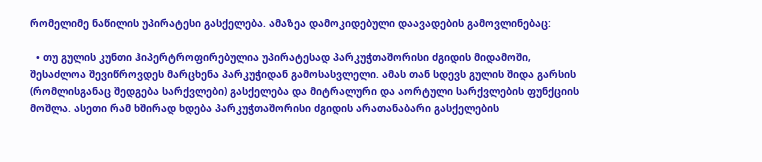რომელიმე ნაწილის უპირატესი გასქელება. ამაზეა დამოკიდებული დაავადების გამოვლინებაც:

  • თუ გულის კუნთი ჰიპერტროფირებულია უპირატესად პარკუჭთაშორისი ძგიდის მიდამოში, შესაძლოა შევიწროვდეს მარცხენა პარკუჭიდან გამოსასვლელი. ამას თან სდევს გულის შიდა გარსის (რომლისგანაც შედგება სარქვლები) გასქელება და მიტრალური და აორტული სარქვლების ფუნქციის მოშლა. ასეთი რამ ხშირად ხდება პარკუჭთაშორისი ძგიდის არათანაბარი გასქელების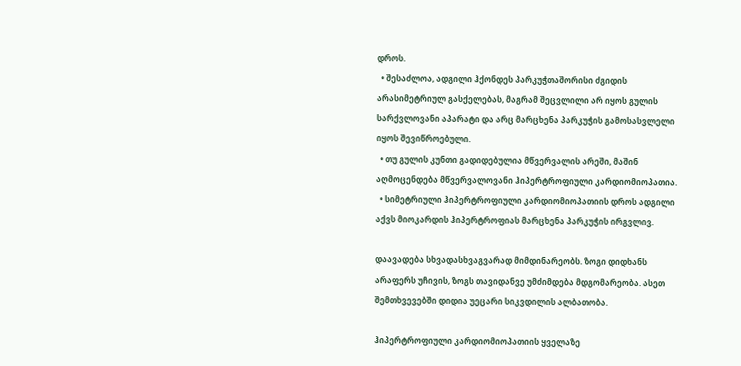დროს.
  • შესაძლოა, ადგილი ჰქონდეს პარკუჭთაშორისი ძგიდის არასიმეტრიულ გასქელებას, მაგრამ შეცვლილი არ იყოს გულის სარქვლოვანი აპარატი და არც მარცხენა პარკუჭის გამოსასვლელი იყოს შევიწროებული.
  • თუ გულის კუნთი გადიდებულია მწვერვალის არეში, მაშინ აღმოცენდება მწვერვალოვანი ჰიპერტროფიული კარდიომიოპათია.
  • სიმეტრიული ჰიპერტროფიული კარდიომიოპათიის დროს ადგილი აქვს მიოკარდის ჰიპერტროფიას მარცხენა პარკუჭის ირგვლივ.

დაავადება სხვადასხვაგვარად მიმდინარეობს. ზოგი დიდხანს არაფერს უჩივის, ზოგს თავიდანვე უმძიმდება მდგომარეობა. ასეთ შემთხვევებში დიდია უეცარი სიკვდილის ალბათობა.

ჰიპერტროფიული კარდიომიოპათიის ყველაზე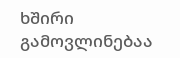ხშირი გამოვლინებაა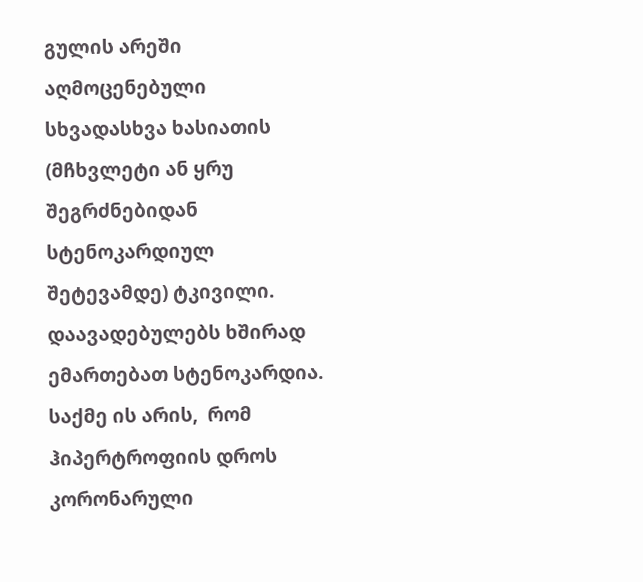გულის არეში აღმოცენებული სხვადასხვა ხასიათის (მჩხვლეტი ან ყრუ შეგრძნებიდან სტენოკარდიულ შეტევამდე) ტკივილი. დაავადებულებს ხშირად ემართებათ სტენოკარდია. საქმე ის არის,  რომ ჰიპერტროფიის დროს კორონარული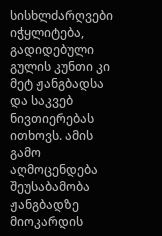სისხლძარღვები იჭყლიტება, გადიდებული გულის კუნთი კი მეტ ჟანგბადსა და საკვებ ნივთიერებას ითხოვს. ამის გამო აღმოცენდება შეუსაბამობა ჟანგბადზე მიოკარდის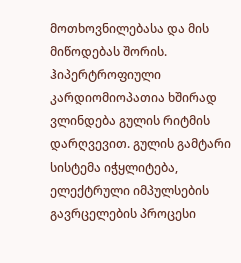მოთხოვნილებასა და მის მიწოდებას შორის.
ჰიპერტროფიული კარდიომიოპათია ხშირად ვლინდება გულის რიტმის დარღვევით. გულის გამტარი სისტემა იჭყლიტება, ელექტრული იმპულსების გავრცელების პროცესი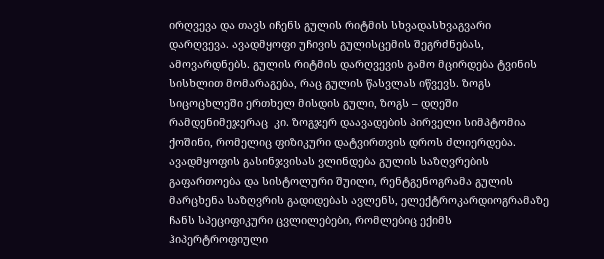ირღვევა და თავს იჩენს გულის რიტმის სხვადასხვაგვარი დარღვევა. ავადმყოფი უჩივის გულისცემის შეგრძნებას, ამოვარდნებს. გულის რიტმის დარღვევის გამო მცირდება ტვინის სისხლით მომარაგება, რაც გულის წასვლას იწვევს. ზოგს სიცოცხლეში ერთხელ მისდის გული, ზოგს – დღეში რამდენიმეჯერაც  კი. ზოგჯერ დაავადების პირველი სიმპტომია ქოშინი, რომელიც ფიზიკური დატვირთვის დროს ძლიერდება. ავადმყოფის გასინჯვისას ვლინდება გულის საზღვრების გაფართოება და სისტოლური შუილი, რენტგენოგრამა გულის მარცხენა საზღვრის გადიდებას ავლენს, ელექტროკარდიოგრამაზე ჩანს სპეციფიკური ცვლილებები, რომლებიც ექიმს ჰიპერტროფიული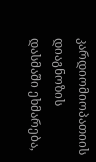კარდიომიოპათიის დიაგნოზის დასმაში ეხმარება,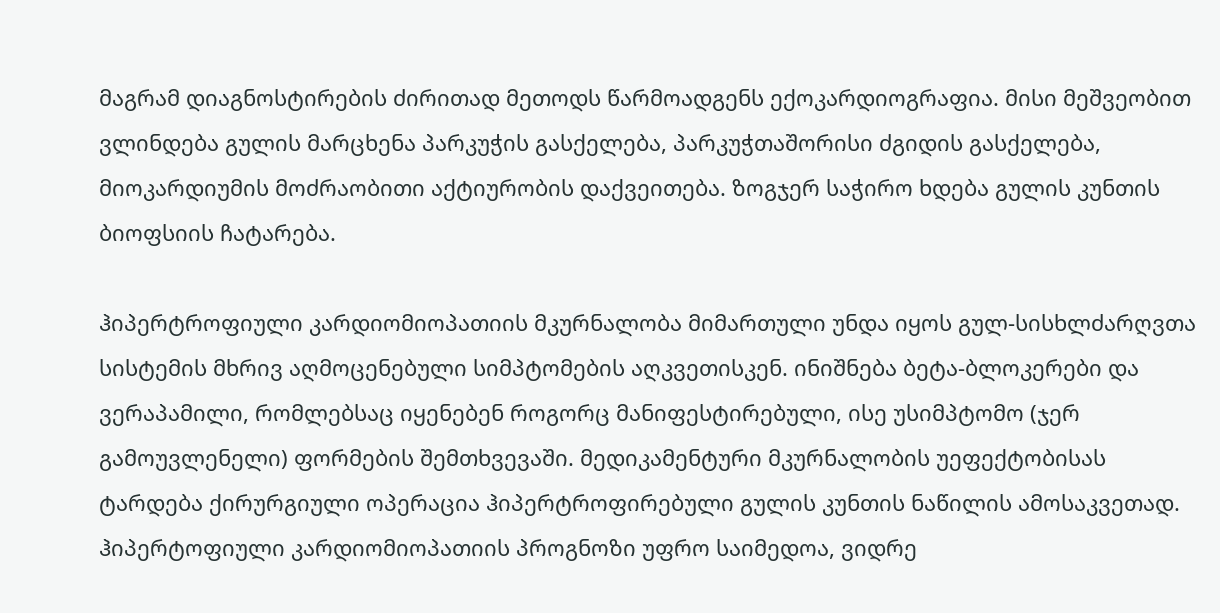მაგრამ დიაგნოსტირების ძირითად მეთოდს წარმოადგენს ექოკარდიოგრაფია. მისი მეშვეობით ვლინდება გულის მარცხენა პარკუჭის გასქელება, პარკუჭთაშორისი ძგიდის გასქელება, მიოკარდიუმის მოძრაობითი აქტიურობის დაქვეითება. ზოგჯერ საჭირო ხდება გულის კუნთის ბიოფსიის ჩატარება.

ჰიპერტროფიული კარდიომიოპათიის მკურნალობა მიმართული უნდა იყოს გულ-სისხლძარღვთა სისტემის მხრივ აღმოცენებული სიმპტომების აღკვეთისკენ. ინიშნება ბეტა-ბლოკერები და ვერაპამილი, რომლებსაც იყენებენ როგორც მანიფესტირებული, ისე უსიმპტომო (ჯერ გამოუვლენელი) ფორმების შემთხვევაში. მედიკამენტური მკურნალობის უეფექტობისას ტარდება ქირურგიული ოპერაცია ჰიპერტროფირებული გულის კუნთის ნაწილის ამოსაკვეთად.
ჰიპერტოფიული კარდიომიოპათიის პროგნოზი უფრო საიმედოა, ვიდრე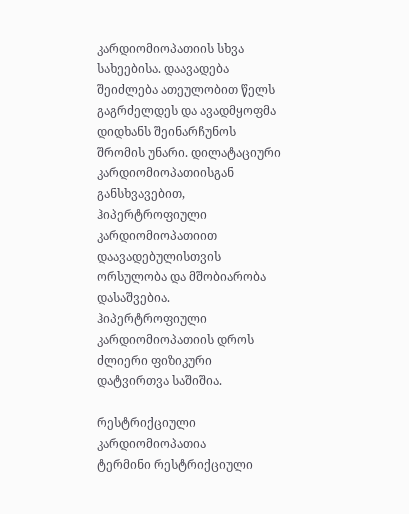კარდიომიოპათიის სხვა სახეებისა. დაავადება შეიძლება ათეულობით წელს გაგრძელდეს და ავადმყოფმა დიდხანს შეინარჩუნოს შრომის უნარი. დილატაციური კარდიომიოპათიისგან განსხვავებით, ჰიპერტროფიული კარდიომიოპათიით დაავადებულისთვის ორსულობა და მშობიარობა დასაშვებია.
ჰიპერტროფიული კარდიომიოპათიის დროს ძლიერი ფიზიკური დატვირთვა საშიშია.

რესტრიქციული კარდიომიოპათია
ტერმინი რესტრიქციული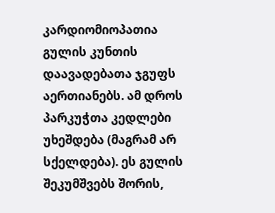კარდიომიოპათია გულის კუნთის დაავადებათა ჯგუფს აერთიანებს. ამ დროს პარკუჭთა კედლები უხეშდება (მაგრამ არ სქელდება). ეს გულის შეკუმშვებს შორის,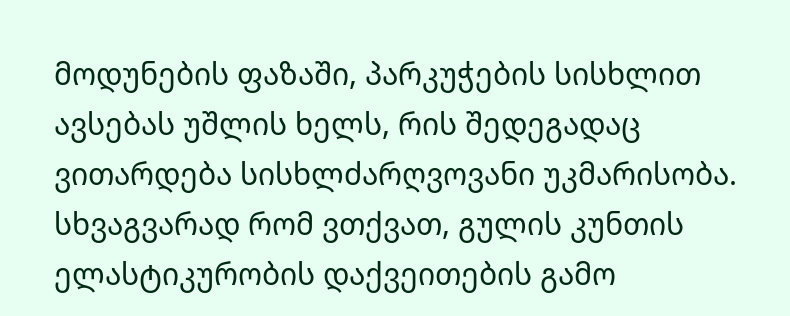მოდუნების ფაზაში, პარკუჭების სისხლით ავსებას უშლის ხელს, რის შედეგადაც ვითარდება სისხლძარღვოვანი უკმარისობა. სხვაგვარად რომ ვთქვათ, გულის კუნთის ელასტიკურობის დაქვეითების გამო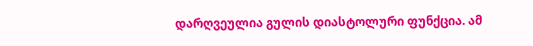დარღვეულია გულის დიასტოლური ფუნქცია. ამ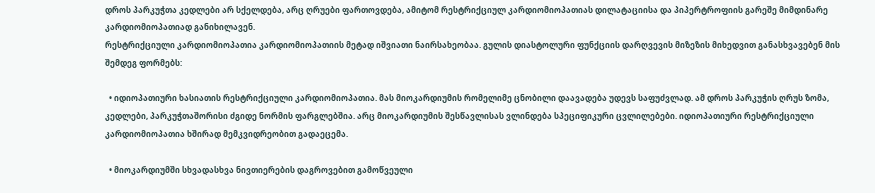დროს პარკუჭთა კედლები არ სქელდება, არც ღრუები ფართოვდება, ამიტომ რესტრიქციულ კარდიომიოპათიას დილატაციისა და პიპერტროფიის გარეშე მიმდინარე კარდიომიოპათიად განიხილავენ.
რესტრიქციული კარდიომიოპათია კარდიომიოპათიის მეტად იშვიათი ნაირსახეობაა. გულის დიასტოლური ფუნქციის დარღვევის მიზეზის მიხედვით განასხვავებენ მის შემდეგ ფორმებს:

  • იდიოპათიური ხასიათის რესტრიქციული კარდიომიოპათია. მას მიოკარდიუმის რომელიმე ცნობილი დაავადება უდევს საფუძვლად. ამ დროს პარკუჭის ღრუს ზომა, კედლები, პარკუჭთაშორისი ძგიდე ნორმის ფარგლებშია. არც მიოკარდიუმის შესწავლისას ვლინდება სპეციფიკური ცვლილებები. იდიოპათიური რესტრიქციული კარდიომიოპათია ხშირად მემკვიდრეობით გადაეცემა.

  • მიოკარდიუმში სხვადასხვა ნივთიერების დაგროვებით გამოწვეული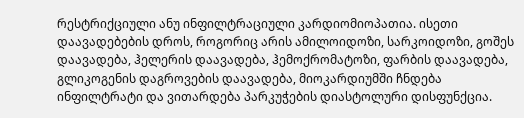რესტრიქციული ანუ ინფილტრაციული კარდიომიოპათია. ისეთი დაავადებების დროს, როგორიც არის ამილოიდოზი, სარკოიდოზი, გოშეს დაავადება, ჰელერის დაავადება, ჰემოქრომატოზი, ფარბის დაავადება, გლიკოგენის დაგროვების დაავადება, მიოკარდიუმში ჩნდება ინფილტრატი და ვითარდება პარკუჭების დიასტოლური დისფუნქცია.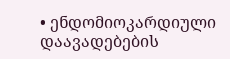• ენდომიოკარდიული დაავადებების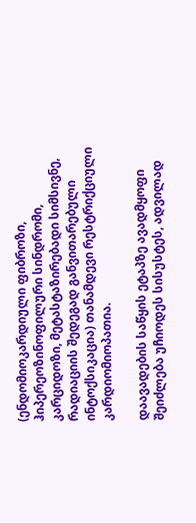(ენდომიოკარდიული ფიბროზი, ჰიპერეოზინოფილური სინდრომი, კარციდოზი, მეტასტაზირებადი სიმსივნე, რადიაციის შედეგად განვითარებული ინტოქსიკაცია) თანამდევი რესტრიქციული კარდიომიოპათია.

დაავადების საწყის ეტაპზე ავადმყოფი შეიძლება უჩიოდეს სისუსტეს, ადვილად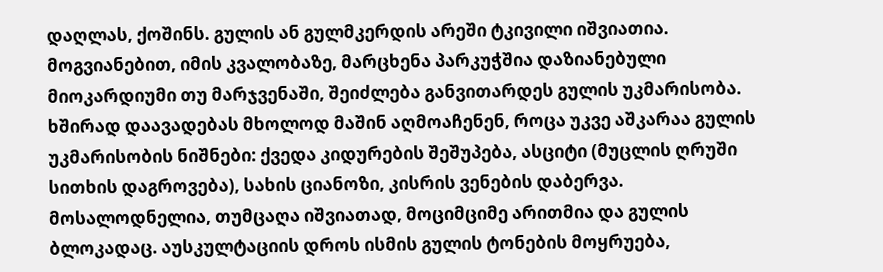დაღლას, ქოშინს. გულის ან გულმკერდის არეში ტკივილი იშვიათია. მოგვიანებით, იმის კვალობაზე, მარცხენა პარკუჭშია დაზიანებული მიოკარდიუმი თუ მარჯვენაში, შეიძლება განვითარდეს გულის უკმარისობა. ხშირად დაავადებას მხოლოდ მაშინ აღმოაჩენენ, როცა უკვე აშკარაა გულის უკმარისობის ნიშნები: ქვედა კიდურების შეშუპება, ასციტი (მუცლის ღრუში სითხის დაგროვება), სახის ციანოზი, კისრის ვენების დაბერვა. მოსალოდნელია, თუმცაღა იშვიათად, მოციმციმე არითმია და გულის ბლოკადაც. აუსკულტაციის დროს ისმის გულის ტონების მოყრუება,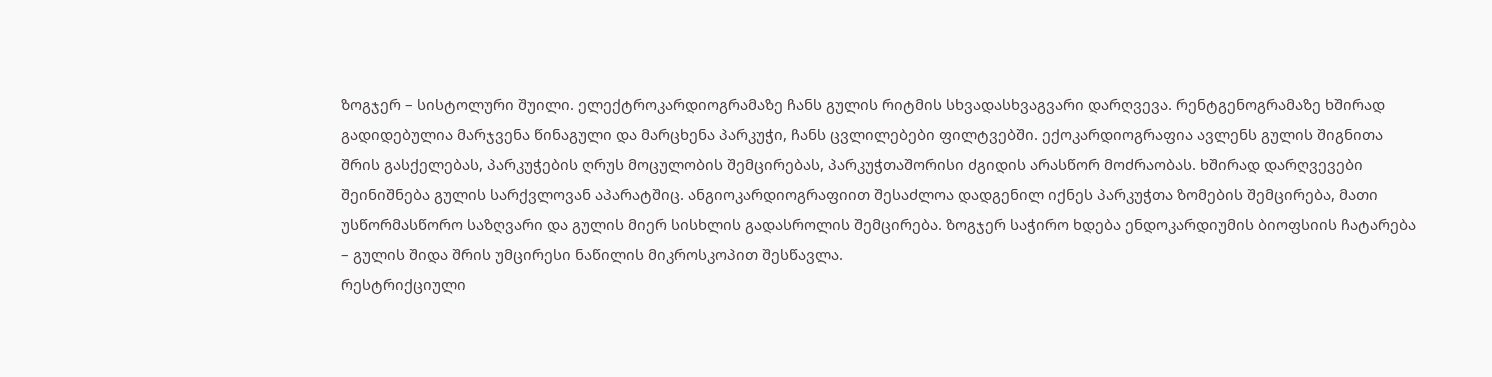ზოგჯერ – სისტოლური შუილი. ელექტროკარდიოგრამაზე ჩანს გულის რიტმის სხვადასხვაგვარი დარღვევა. რენტგენოგრამაზე ხშირად გადიდებულია მარჯვენა წინაგული და მარცხენა პარკუჭი, ჩანს ცვლილებები ფილტვებში. ექოკარდიოგრაფია ავლენს გულის შიგნითა შრის გასქელებას, პარკუჭების ღრუს მოცულობის შემცირებას, პარკუჭთაშორისი ძგიდის არასწორ მოძრაობას. ხშირად დარღვევები შეინიშნება გულის სარქვლოვან აპარატშიც. ანგიოკარდიოგრაფიით შესაძლოა დადგენილ იქნეს პარკუჭთა ზომების შემცირება, მათი უსწორმასწორო საზღვარი და გულის მიერ სისხლის გადასროლის შემცირება. ზოგჯერ საჭირო ხდება ენდოკარდიუმის ბიოფსიის ჩატარება – გულის შიდა შრის უმცირესი ნაწილის მიკროსკოპით შესწავლა.
რესტრიქციული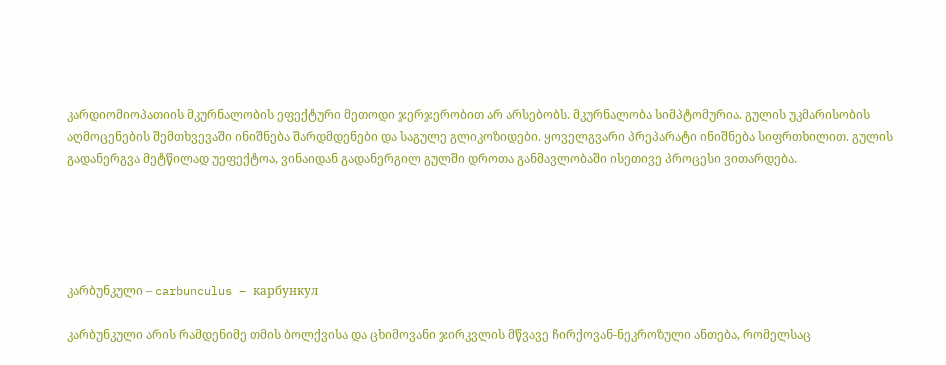კარდიომიოპათიის მკურნალობის ეფექტური მეთოდი ჯერჯერობით არ არსებობს. მკურნალობა სიმპტომურია. გულის უკმარისობის აღმოცენების შემთხვევაში ინიშნება შარდმდენები და საგულე გლიკოზიდები. ყოველგვარი პრეპარატი ინიშნება სიფრთხილით. გულის გადანერგვა მეტწილად უეფექტოა, ვინაიდან გადანერგილ გულში დროთა განმავლობაში ისეთივე პროცესი ვითარდება.





კარბუნკული – carbunculus – карбункул

კარბუნკული არის რამდენიმე თმის ბოლქვისა და ცხიმოვანი ჯირკვლის მწვავე ჩირქოვან-ნეკროზული ანთება, რომელსაც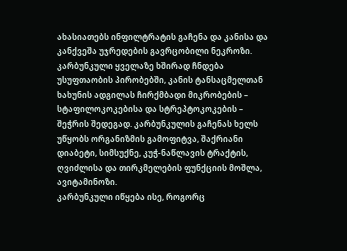ახასიათებს ინფილტრატის გაჩენა და კანისა და კანქვეშა უჯრედების გავრცობილი ნეკროზი.
კარბუნკული ყველაზე ხშირად ჩნდება უსუფთაობის პირობებში, კანის ტანსაცმელთან ხახუნის ადგილას ჩირქმბადი მიკრობების – სტაფილოკოკებისა და სტრეპტოკოკების – შეჭრის შედეგად. კარბუნკულის გაჩენას ხელს უწყობს ორგანიზმის გამოფიტვა, შაქრიანი დიაბეტი, სიმსუქნე, კუჭ-ნაწლავის ტრაქტის, ღვიძლისა და თირკმელების ფუნქციის მოშლა, ავიტამინოზი.
კარბუნკული იწყება ისე, როგორც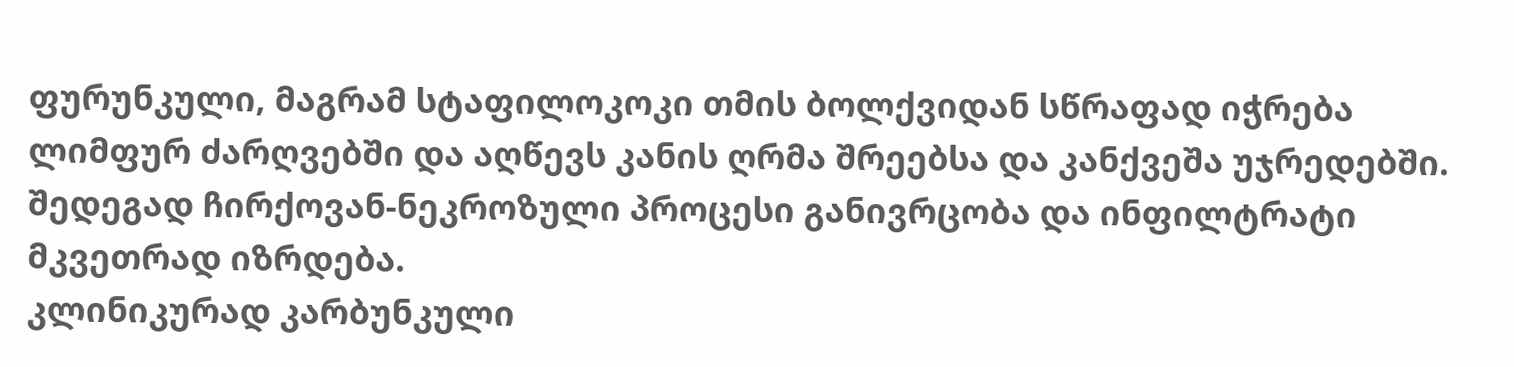ფურუნკული, მაგრამ სტაფილოკოკი თმის ბოლქვიდან სწრაფად იჭრება ლიმფურ ძარღვებში და აღწევს კანის ღრმა შრეებსა და კანქვეშა უჯრედებში. შედეგად ჩირქოვან-ნეკროზული პროცესი განივრცობა და ინფილტრატი მკვეთრად იზრდება.
კლინიკურად კარბუნკული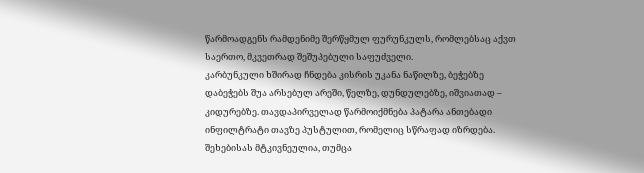წარმოადგენს რამდენიმე შერწყმულ ფურუნკულს, რომლებსაც აქვთ საერთო, მკვეთრად შეშუპებული საფუძველი.
კარბუნკული ხშირად ჩნდება კისრის უკანა ნაწილზე, ბეჭებზე დაბეჭებს შუა არსებულ არეში, წელზე, დუნდულებზე, იშვიათად – კიდურებზე. თავდაპირველად წარმოიქმნება პატარა ანთებადი ინფილტრატი თავზე პუსტულით, რომელიც სწრაფად იზრდება. შეხებისას მტკივნეულია, თუმცა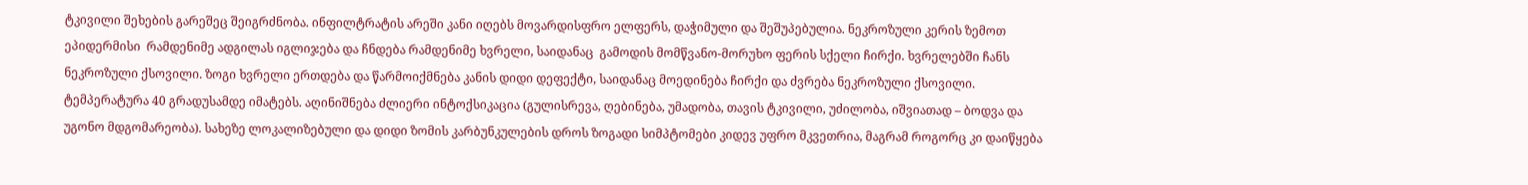ტკივილი შეხების გარეშეც შეიგრძნობა. ინფილტრატის არეში კანი იღებს მოვარდისფრო ელფერს, დაჭიმული და შეშუპებულია. ნეკროზული კერის ზემოთ ეპიდერმისი  რამდენიმე ადგილას იგლიჯება და ჩნდება რამდენიმე ხვრელი, საიდანაც  გამოდის მომწვანო-მორუხო ფერის სქელი ჩირქი. ხვრელებში ჩანს ნეკროზული ქსოვილი. ზოგი ხვრელი ერთდება და წარმოიქმნება კანის დიდი დეფექტი, საიდანაც მოედინება ჩირქი და ძვრება ნეკროზული ქსოვილი. ტემპერატურა 40 გრადუსამდე იმატებს. აღინიშნება ძლიერი ინტოქსიკაცია (გულისრევა, ღებინება, უმადობა, თავის ტკივილი, უძილობა, იშვიათად – ბოდვა და უგონო მდგომარეობა). სახეზე ლოკალიზებული და დიდი ზომის კარბუნკულების დროს ზოგადი სიმპტომები კიდევ უფრო მკვეთრია, მაგრამ როგორც კი დაიწყება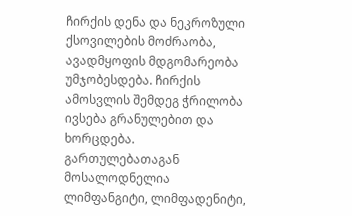ჩირქის დენა და ნეკროზული ქსოვილების მოძრაობა, ავადმყოფის მდგომარეობა უმჯობესდება. ჩირქის ამოსვლის შემდეგ ჭრილობა ივსება გრანულებით და ხორცდება.
გართულებათაგან მოსალოდნელია ლიმფანგიტი, ლიმფადენიტი,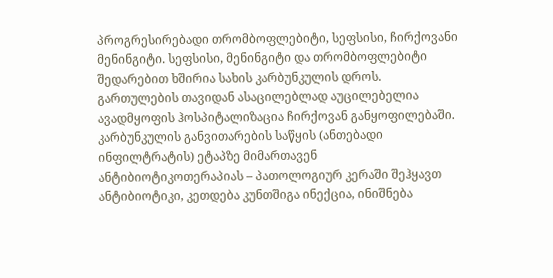პროგრესირებადი თრომბოფლებიტი, სეფსისი, ჩირქოვანი მენინგიტი. სეფსისი, მენინგიტი და თრომბოფლებიტი შედარებით ხშირია სახის კარბუნკულის დროს.
გართულების თავიდან ასაცილებლად აუცილებელია ავადმყოფის ჰოსპიტალიზაცია ჩირქოვან განყოფილებაში. კარბუნკულის განვითარების საწყის (ანთებადი ინფილტრატის) ეტაპზე მიმართავენ ანტიბიოტიკოთერაპიას – პათოლოგიურ კერაში შეჰყავთ ანტიბიოტიკი, კეთდება კუნთშიგა ინექცია, ინიშნება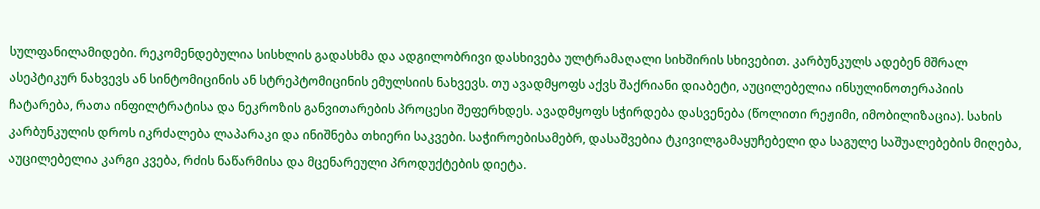სულფანილამიდები. რეკომენდებულია სისხლის გადასხმა და ადგილობრივი დასხივება ულტრამაღალი სიხშირის სხივებით. კარბუნკულს ადებენ მშრალ ასეპტიკურ ნახვევს ან სინტომიცინის ან სტრეპტომიცინის ემულსიის ნახვევს. თუ ავადმყოფს აქვს შაქრიანი დიაბეტი, აუცილებელია ინსულინოთერაპიის ჩატარება, რათა ინფილტრატისა და ნეკროზის განვითარების პროცესი შეფერხდეს. ავადმყოფს სჭირდება დასვენება (წოლითი რეჟიმი, იმობილიზაცია). სახის კარბუნკულის დროს იკრძალება ლაპარაკი და ინიშნება თხიერი საკვები. საჭიროებისამებრ, დასაშვებია ტკივილგამაყუჩებელი და საგულე საშუალებების მიღება, აუცილებელია კარგი კვება, რძის ნაწარმისა და მცენარეული პროდუქტების დიეტა.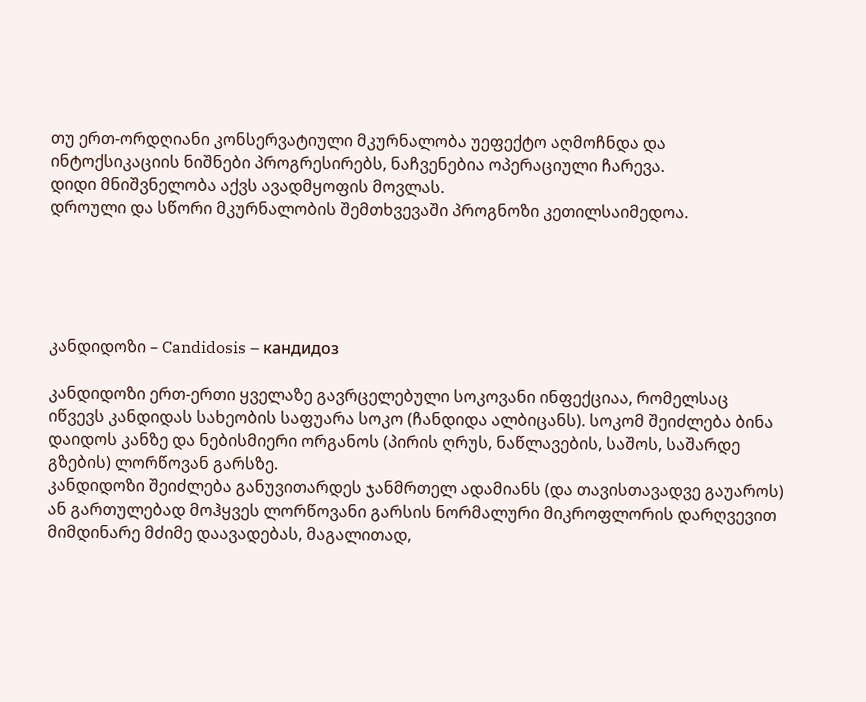თუ ერთ-ორდღიანი კონსერვატიული მკურნალობა უეფექტო აღმოჩნდა და ინტოქსიკაციის ნიშნები პროგრესირებს, ნაჩვენებია ოპერაციული ჩარევა.
დიდი მნიშვნელობა აქვს ავადმყოფის მოვლას.
დროული და სწორი მკურნალობის შემთხვევაში პროგნოზი კეთილსაიმედოა.





კანდიდოზი – Candidosis – кандидоз

კანდიდოზი ერთ-ერთი ყველაზე გავრცელებული სოკოვანი ინფექციაა, რომელსაც იწვევს კანდიდას სახეობის საფუარა სოკო (ჩანდიდა ალბიცანს). სოკომ შეიძლება ბინა დაიდოს კანზე და ნებისმიერი ორგანოს (პირის ღრუს, ნაწლავების, საშოს, საშარდე გზების) ლორწოვან გარსზე.
კანდიდოზი შეიძლება განუვითარდეს ჯანმრთელ ადამიანს (და თავისთავადვე გაუაროს) ან გართულებად მოჰყვეს ლორწოვანი გარსის ნორმალური მიკროფლორის დარღვევით მიმდინარე მძიმე დაავადებას, მაგალითად,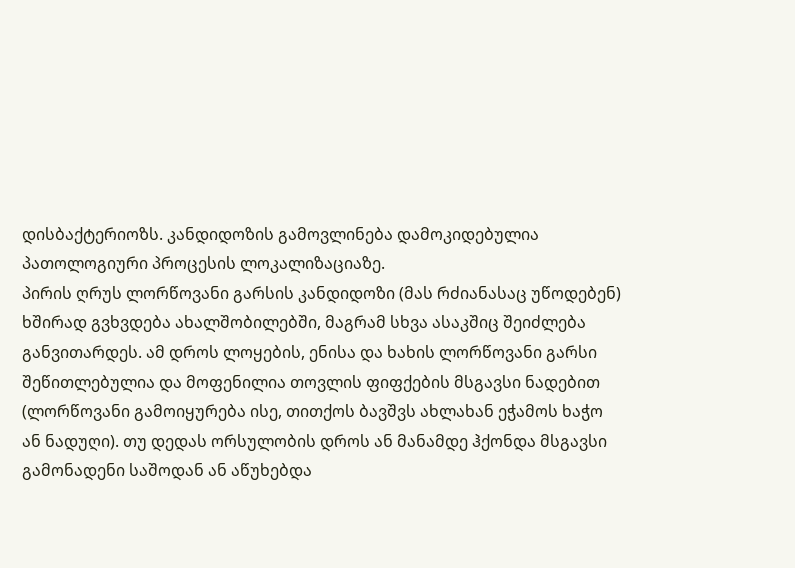დისბაქტერიოზს. კანდიდოზის გამოვლინება დამოკიდებულია პათოლოგიური პროცესის ლოკალიზაციაზე.
პირის ღრუს ლორწოვანი გარსის კანდიდოზი (მას რძიანასაც უწოდებენ) ხშირად გვხვდება ახალშობილებში, მაგრამ სხვა ასაკშიც შეიძლება განვითარდეს. ამ დროს ლოყების, ენისა და ხახის ლორწოვანი გარსი შეწითლებულია და მოფენილია თოვლის ფიფქების მსგავსი ნადებით (ლორწოვანი გამოიყურება ისე, თითქოს ბავშვს ახლახან ეჭამოს ხაჭო ან ნადუღი). თუ დედას ორსულობის დროს ან მანამდე ჰქონდა მსგავსი გამონადენი საშოდან ან აწუხებდა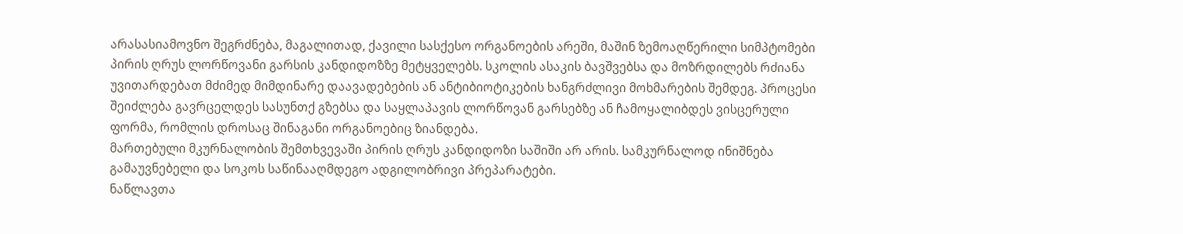არასასიამოვნო შეგრძნება, მაგალითად, ქავილი სასქესო ორგანოების არეში, მაშინ ზემოაღწერილი სიმპტომები პირის ღრუს ლორწოვანი გარსის კანდიდოზზე მეტყველებს. სკოლის ასაკის ბავშვებსა და მოზრდილებს რძიანა უვითარდებათ მძიმედ მიმდინარე დაავადებების ან ანტიბიოტიკების ხანგრძლივი მოხმარების შემდეგ. პროცესი შეიძლება გავრცელდეს სასუნთქ გზებსა და საყლაპავის ლორწოვან გარსებზე ან ჩამოყალიბდეს ვისცერული ფორმა, რომლის დროსაც შინაგანი ორგანოებიც ზიანდება.
მართებული მკურნალობის შემთხვევაში პირის ღრუს კანდიდოზი საშიში არ არის. სამკურნალოდ ინიშნება გამაუვნებელი და სოკოს საწინააღმდეგო ადგილობრივი პრეპარატები.
ნაწლავთა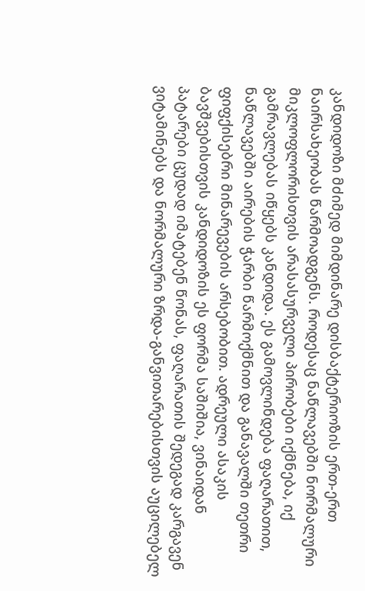კანდიდოზი მძიმედ მიმდინარე დისბაქტერიოზის ერთ-ერთ ნაირსახეობას წარმოადგენს. როდესაც ნაწლავებში ნორმალური მიკლოფლორისთვის არასასურველი პირობები იქმნება, იქ გამრავლებას იწყებს კანდიდა. ეს გამოვლინდება ფაღარათით, ნაწლავებში აირების ჭარბი წარმოქმნით და განავალში თეთრი ფიფქისებრი მინარევების არსებობით. ადრეული ასაკის ბავშვებისთვის კანდიდოზის ეს ფორმა საშიშია, ვინაიდან პატარები ცუდად იმატებენ წონას, ფაღარათის შედეგად კარგავენ ვიტამინებს და ნორმალური ზრდა-განვითარებისთვის აუცილებელ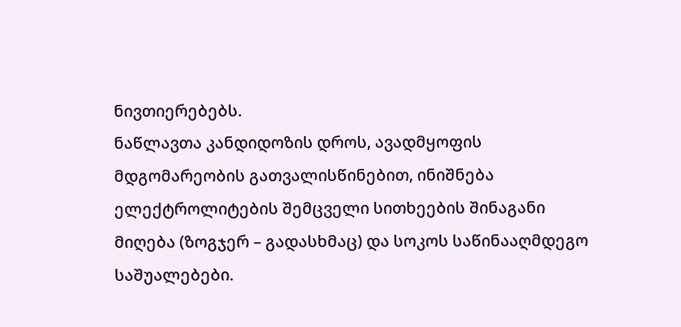ნივთიერებებს.
ნაწლავთა კანდიდოზის დროს, ავადმყოფის მდგომარეობის გათვალისწინებით, ინიშნება ელექტროლიტების შემცველი სითხეების შინაგანი მიღება (ზოგჯერ – გადასხმაც) და სოკოს საწინააღმდეგო საშუალებები.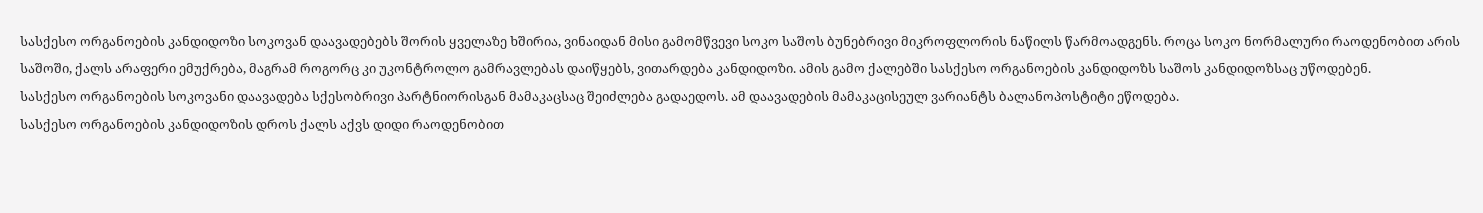სასქესო ორგანოების კანდიდოზი სოკოვან დაავადებებს შორის ყველაზე ხშირია, ვინაიდან მისი გამომწვევი სოკო საშოს ბუნებრივი მიკროფლორის ნაწილს წარმოადგენს. როცა სოკო ნორმალური რაოდენობით არის საშოში, ქალს არაფერი ემუქრება, მაგრამ როგორც კი უკონტროლო გამრავლებას დაიწყებს, ვითარდება კანდიდოზი. ამის გამო ქალებში სასქესო ორგანოების კანდიდოზს საშოს კანდიდოზსაც უწოდებენ.
სასქესო ორგანოების სოკოვანი დაავადება სქესობრივი პარტნიორისგან მამაკაცსაც შეიძლება გადაედოს. ამ დაავადების მამაკაცისეულ ვარიანტს ბალანოპოსტიტი ეწოდება.
სასქესო ორგანოების კანდიდოზის დროს ქალს აქვს დიდი რაოდენობით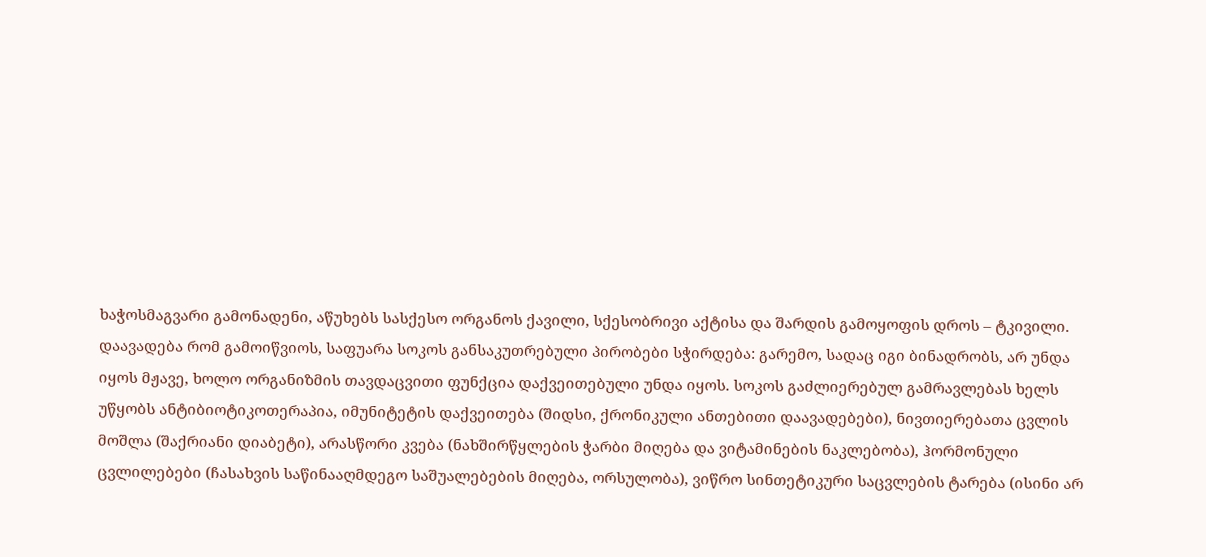ხაჭოსმაგვარი გამონადენი, აწუხებს სასქესო ორგანოს ქავილი, სქესობრივი აქტისა და შარდის გამოყოფის დროს – ტკივილი.
დაავადება რომ გამოიწვიოს, საფუარა სოკოს განსაკუთრებული პირობები სჭირდება: გარემო, სადაც იგი ბინადრობს, არ უნდა იყოს მჟავე, ხოლო ორგანიზმის თავდაცვითი ფუნქცია დაქვეითებული უნდა იყოს. სოკოს გაძლიერებულ გამრავლებას ხელს უწყობს ანტიბიოტიკოთერაპია, იმუნიტეტის დაქვეითება (შიდსი, ქრონიკული ანთებითი დაავადებები), ნივთიერებათა ცვლის მოშლა (შაქრიანი დიაბეტი), არასწორი კვება (ნახშირწყლების ჭარბი მიღება და ვიტამინების ნაკლებობა), ჰორმონული ცვლილებები (ჩასახვის საწინააღმდეგო საშუალებების მიღება, ორსულობა), ვიწრო სინთეტიკური საცვლების ტარება (ისინი არ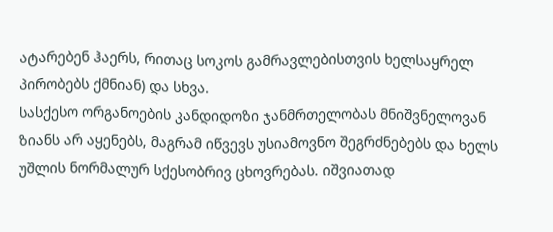ატარებენ ჰაერს, რითაც სოკოს გამრავლებისთვის ხელსაყრელ პირობებს ქმნიან) და სხვა.
სასქესო ორგანოების კანდიდოზი ჯანმრთელობას მნიშვნელოვან ზიანს არ აყენებს, მაგრამ იწვევს უსიამოვნო შეგრძნებებს და ხელს უშლის ნორმალურ სქესობრივ ცხოვრებას. იშვიათად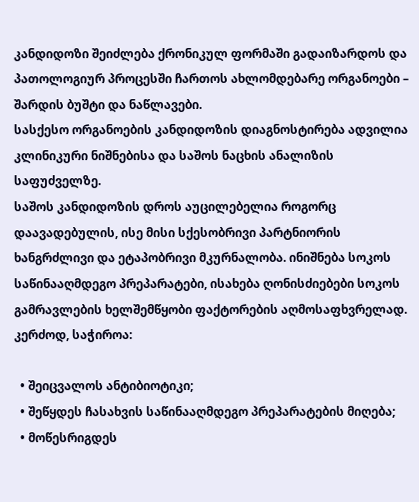კანდიდოზი შეიძლება ქრონიკულ ფორმაში გადაიზარდოს და პათოლოგიურ პროცესში ჩართოს ახლომდებარე ორგანოები – შარდის ბუშტი და ნაწლავები.
სასქესო ორგანოების კანდიდოზის დიაგნოსტირება ადვილია კლინიკური ნიშნებისა და საშოს ნაცხის ანალიზის საფუძველზე.
საშოს კანდიდოზის დროს აუცილებელია როგორც დაავადებულის, ისე მისი სქესობრივი პარტნიორის ხანგრძლივი და ეტაპობრივი მკურნალობა. ინიშნება სოკოს საწინააღმდეგო პრეპარატები, ისახება ღონისძიებები სოკოს გამრავლების ხელშემწყობი ფაქტორების აღმოსაფხვრელად. კერძოდ, საჭიროა:

  • შეიცვალოს ანტიბიოტიკი;
  • შეწყდეს ჩასახვის საწინააღმდეგო პრეპარატების მიღება;
  • მოწესრიგდეს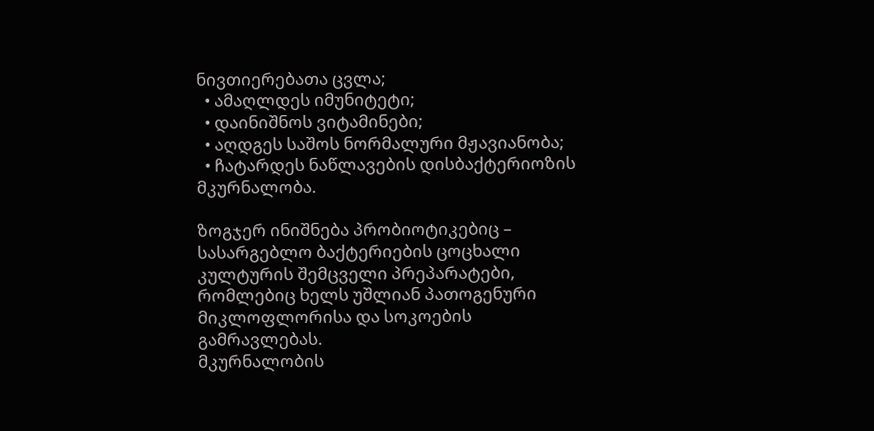ნივთიერებათა ცვლა;
  • ამაღლდეს იმუნიტეტი;
  • დაინიშნოს ვიტამინები;
  • აღდგეს საშოს ნორმალური მჟავიანობა;
  • ჩატარდეს ნაწლავების დისბაქტერიოზის მკურნალობა.

ზოგჯერ ინიშნება პრობიოტიკებიც – სასარგებლო ბაქტერიების ცოცხალი კულტურის შემცველი პრეპარატები, რომლებიც ხელს უშლიან პათოგენური მიკლოფლორისა და სოკოების გამრავლებას.
მკურნალობის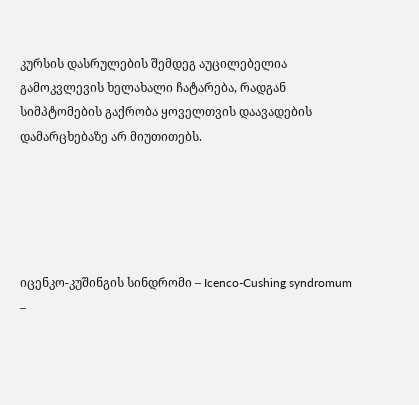კურსის დასრულების შემდეგ აუცილებელია გამოკვლევის ხელახალი ჩატარება, რადგან სიმპტომების გაქრობა ყოველთვის დაავადების დამარცხებაზე არ მიუთითებს.





იცენკო-კუშინგის სინდრომი – Icenco-Cushing syndromum –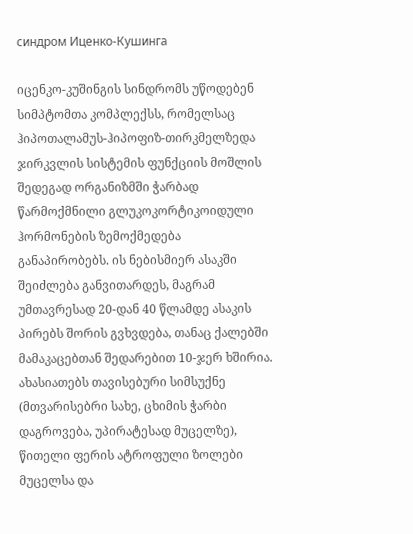синдром Иценко-Кушинга

იცენკო-კუშინგის სინდრომს უწოდებენ სიმპტომთა კომპლექსს, რომელსაც ჰიპოთალამუს-ჰიპოფიზ-თირკმელზედა ჯირკვლის სისტემის ფუნქციის მოშლის შედეგად ორგანიზმში ჭარბად წარმოქმნილი გლუკოკორტიკოიდული ჰორმონების ზემოქმედება განაპირობებს. ის ნებისმიერ ასაკში შეიძლება განვითარდეს, მაგრამ უმთავრესად 20-დან 40 წლამდე ასაკის პირებს შორის გვხვდება, თანაც ქალებში მამაკაცებთან შედარებით 10-ჯერ ხშირია. ახასიათებს თავისებური სიმსუქნე (მთვარისებრი სახე, ცხიმის ჭარბი დაგროვება, უპირატესად მუცელზე), წითელი ფერის ატროფული ზოლები მუცელსა და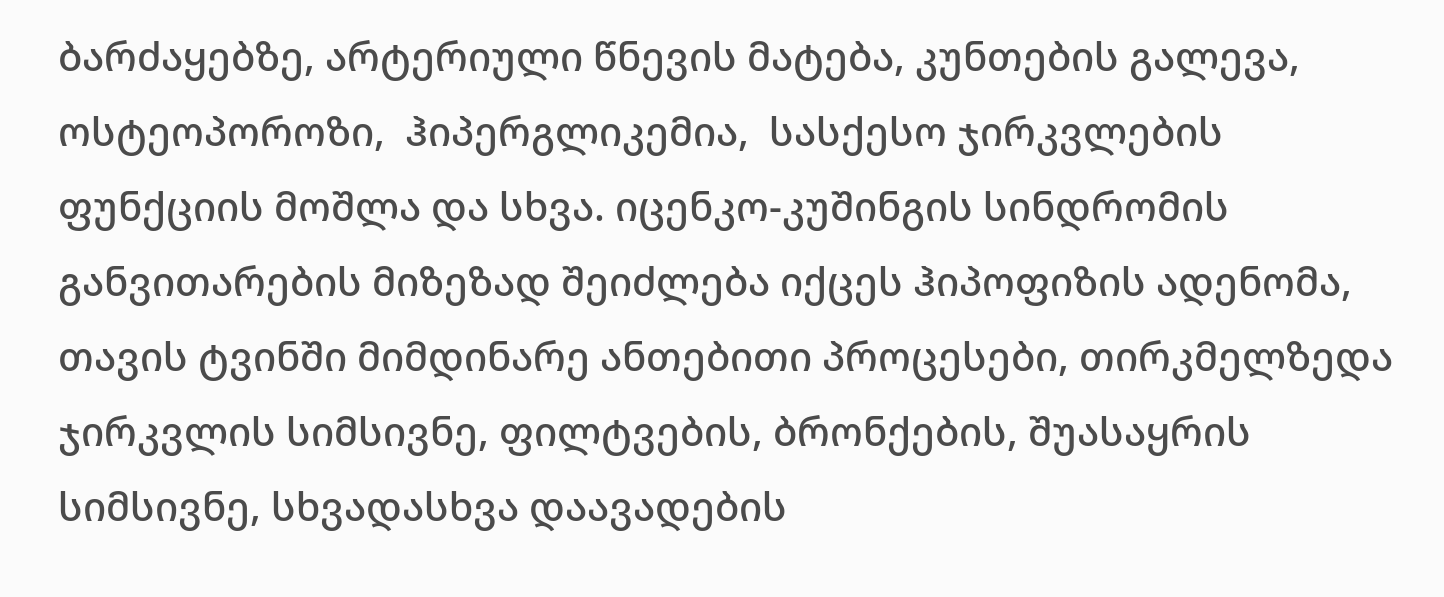ბარძაყებზე, არტერიული წნევის მატება, კუნთების გალევა, ოსტეოპოროზი,  ჰიპერგლიკემია,  სასქესო ჯირკვლების ფუნქციის მოშლა და სხვა. იცენკო-კუშინგის სინდრომის განვითარების მიზეზად შეიძლება იქცეს ჰიპოფიზის ადენომა, თავის ტვინში მიმდინარე ანთებითი პროცესები, თირკმელზედა ჯირკვლის სიმსივნე, ფილტვების, ბრონქების, შუასაყრის სიმსივნე, სხვადასხვა დაავადების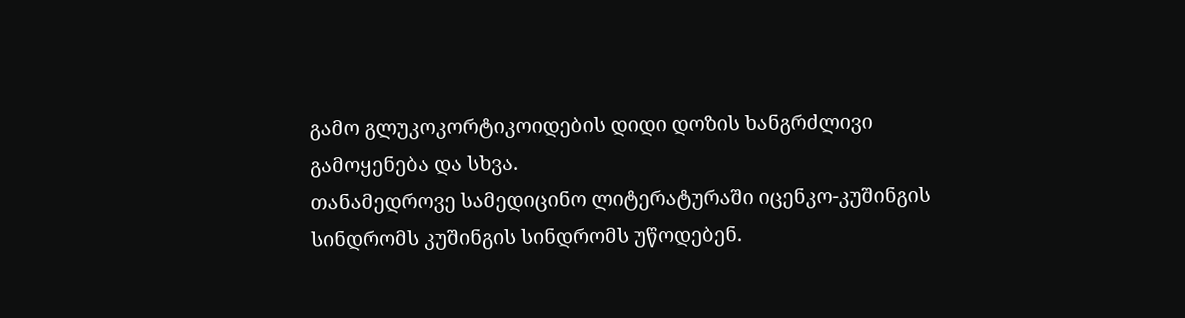გამო გლუკოკორტიკოიდების დიდი დოზის ხანგრძლივი გამოყენება და სხვა.
თანამედროვე სამედიცინო ლიტერატურაში იცენკო-კუშინგის სინდრომს კუშინგის სინდრომს უწოდებენ.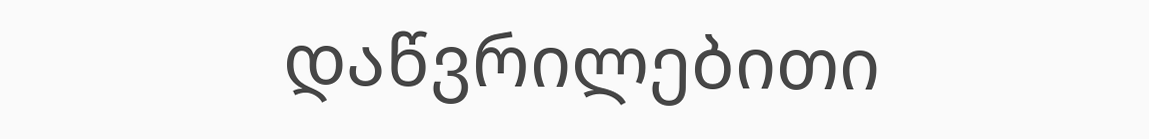დაწვრილებითი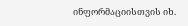ინფორმაციისთვის იხ.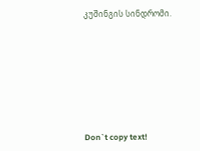კუშინგის სინდრომი.







Don`t copy text!